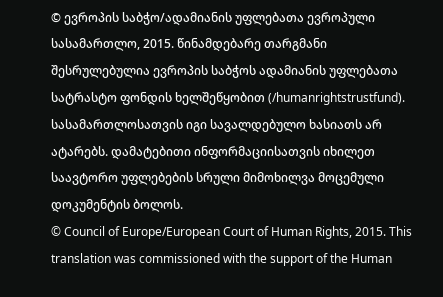© ევროპის საბჭო/ადამიანის უფლებათა ევროპული სასამართლო, 2015. წინამდებარე თარგმანი შესრულებულია ევროპის საბჭოს ადამიანის უფლებათა სატრასტო ფონდის ხელშეწყობით (/humanrightstrustfund). სასამართლოსათვის იგი სავალდებულო ხასიათს არ ატარებს. დამატებითი ინფორმაციისათვის იხილეთ საავტორო უფლებების სრული მიმოხილვა მოცემული დოკუმენტის ბოლოს.
© Council of Europe/European Court of Human Rights, 2015. This translation was commissioned with the support of the Human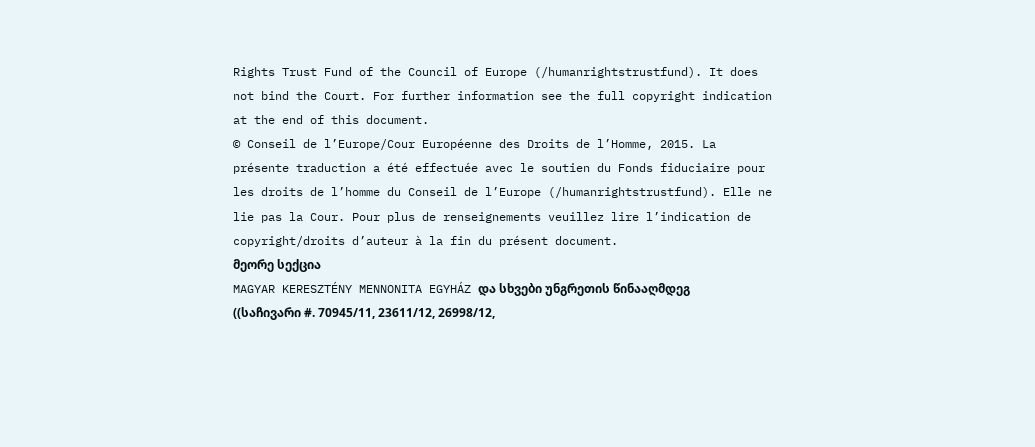Rights Trust Fund of the Council of Europe (/humanrightstrustfund). It does not bind the Court. For further information see the full copyright indication at the end of this document.
© Conseil de l’Europe/Cour Européenne des Droits de l’Homme, 2015. La présente traduction a été effectuée avec le soutien du Fonds fiduciaire pour les droits de l’homme du Conseil de l’Europe (/humanrightstrustfund). Elle ne lie pas la Cour. Pour plus de renseignements veuillez lire l’indication de copyright/droits d’auteur à la fin du présent document.
მეორე სექცია
MAGYAR KERESZTÉNY MENNONITA EGYHÁZ და სხვები უნგრეთის წინააღმდეგ
((საჩივარი #. 70945/11, 23611/12, 26998/12,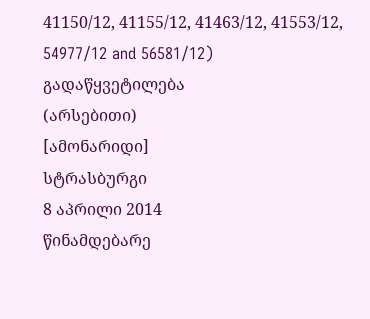41150/12, 41155/12, 41463/12, 41553/12, 54977/12 and 56581/12)
გადაწყვეტილება
(არსებითი)
[ამონარიდი]
სტრასბურგი
8 აპრილი 2014
წინამდებარე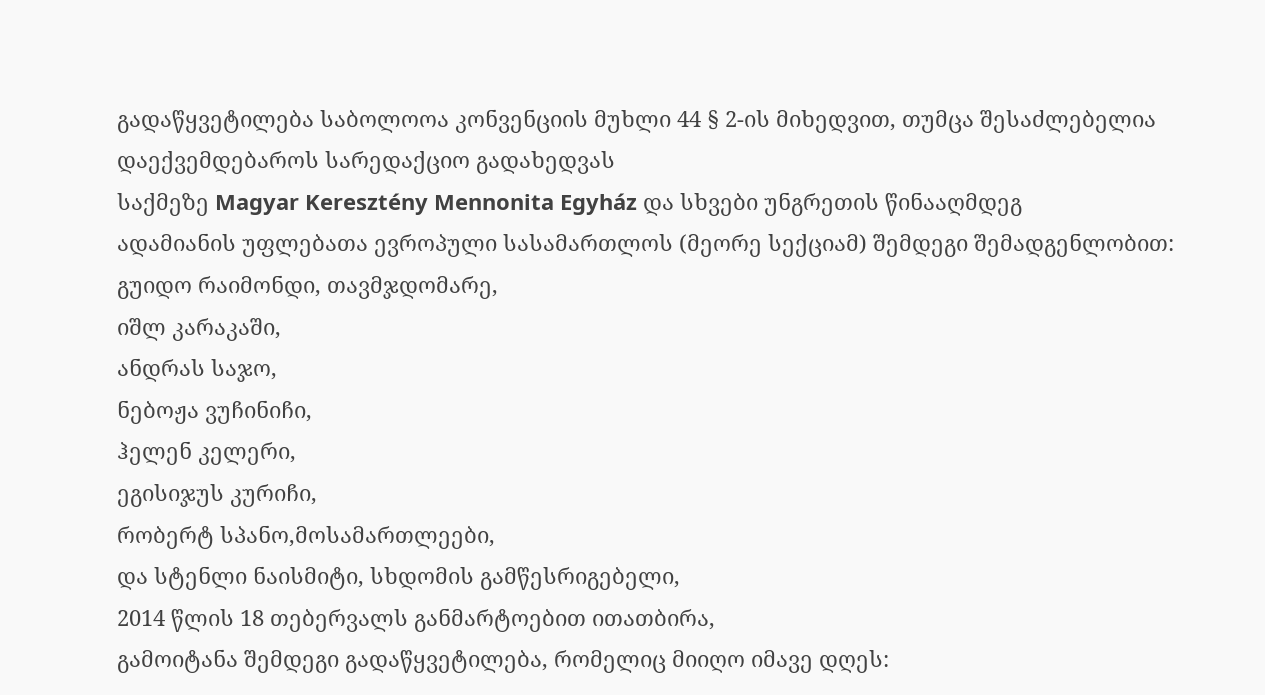გადაწყვეტილება საბოლოოა კონვენციის მუხლი 44 § 2-ის მიხედვით, თუმცა შესაძლებელია დაექვემდებაროს სარედაქციო გადახედვას
საქმეზე Magyar Keresztény Mennonita Egyház და სხვები უნგრეთის წინააღმდეგ
ადამიანის უფლებათა ევროპული სასამართლოს (მეორე სექციამ) შემდეგი შემადგენლობით:
გუიდო რაიმონდი, თავმჯდომარე,
იშლ კარაკაში,
ანდრას საჯო,
ნებოჟა ვუჩინიჩი,
ჰელენ კელერი,
ეგისიჯუს კურიჩი,
რობერტ სპანო,მოსამართლეები,
და სტენლი ნაისმიტი, სხდომის გამწესრიგებელი,
2014 წლის 18 თებერვალს განმარტოებით ითათბირა,
გამოიტანა შემდეგი გადაწყვეტილება, რომელიც მიიღო იმავე დღეს: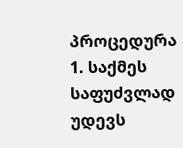პროცედურა
1. საქმეს საფუძვლად უდევს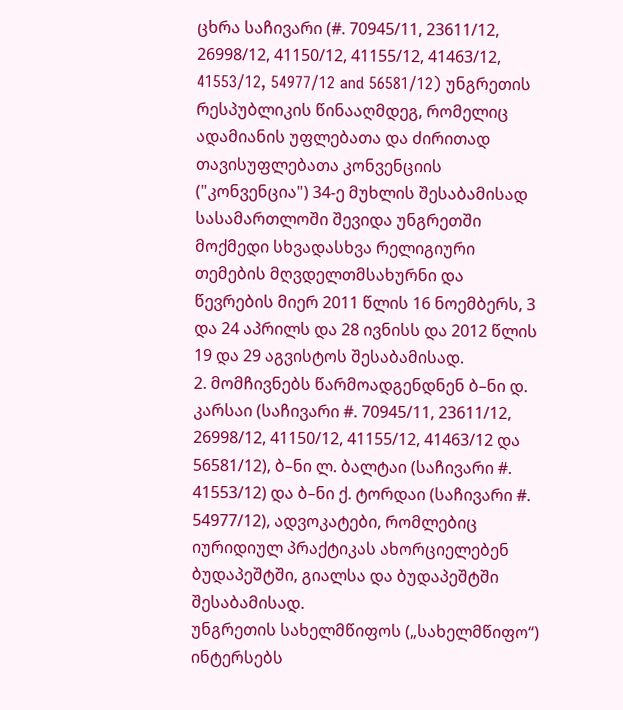ცხრა საჩივარი (#. 70945/11, 23611/12, 26998/12, 41150/12, 41155/12, 41463/12, 41553/12, 54977/12 and 56581/12) უნგრეთის რესპუბლიკის წინააღმდეგ, რომელიც ადამიანის უფლებათა და ძირითად თავისუფლებათა კონვენციის ("კონვენცია") 34-ე მუხლის შესაბამისად სასამართლოში შევიდა უნგრეთში მოქმედი სხვადასხვა რელიგიური თემების მღვდელთმსახურნი და წევრების მიერ 2011 წლის 16 ნოემბერს, 3 და 24 აპრილს და 28 ივნისს და 2012 წლის 19 და 29 აგვისტოს შესაბამისად.
2. მომჩივნებს წარმოადგენდნენ ბ–ნი დ. კარსაი (საჩივარი #. 70945/11, 23611/12, 26998/12, 41150/12, 41155/12, 41463/12 და 56581/12), ბ–ნი ლ. ბალტაი (საჩივარი #. 41553/12) და ბ–ნი ქ. ტორდაი (საჩივარი #. 54977/12), ადვოკატები, რომლებიც იურიდიულ პრაქტიკას ახორციელებენ ბუდაპეშტში, გიალსა და ბუდაპეშტში შესაბამისად.
უნგრეთის სახელმწიფოს („სახელმწიფო“) ინტერსებს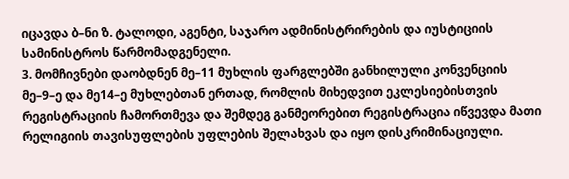იცავდა ბ–ნი ზ. ტალოდი, აგენტი, საჯარო ადმინისტრირების და იუსტიციის სამინისტროს წარმომადგენელი.
3. მომჩივნები დაობდნენ მე–11 მუხლის ფარგლებში განხილული კონვენციის მე–9–ე და მე14–ე მუხლებთან ერთად, რომლის მიხედვით ეკლესიებისთვის რეგისტრაციის ჩამორთმევა და შემდეგ განმეორებით რეგისტრაცია იწვევდა მათი რელიგიის თავისუფლების უფლების შელახვას და იყო დისკრიმინაციული.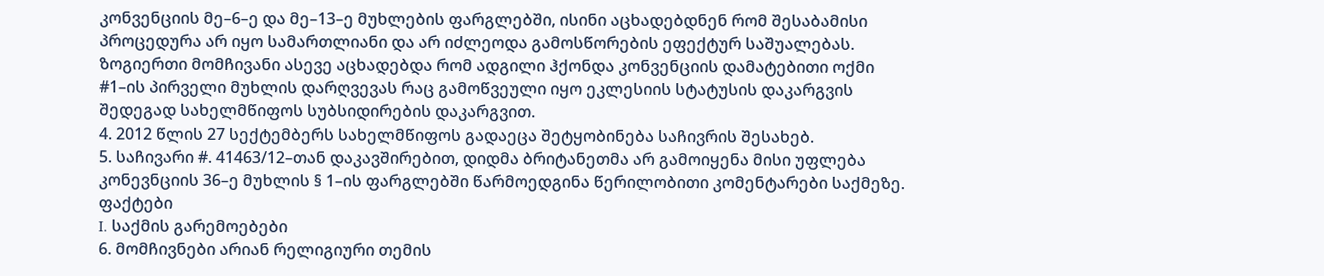კონვენციის მე–6–ე და მე–13–ე მუხლების ფარგლებში, ისინი აცხადებდნენ რომ შესაბამისი პროცედურა არ იყო სამართლიანი და არ იძლეოდა გამოსწორების ეფექტურ საშუალებას. ზოგიერთი მომჩივანი ასევე აცხადებდა რომ ადგილი ჰქონდა კონვენციის დამატებითი ოქმი #1–ის პირველი მუხლის დარღვევას რაც გამოწვეული იყო ეკლესიის სტატუსის დაკარგვის შედეგად სახელმწიფოს სუბსიდირების დაკარგვით.
4. 2012 წლის 27 სექტემბერს სახელმწიფოს გადაეცა შეტყობინება საჩივრის შესახებ.
5. საჩივარი #. 41463/12–თან დაკავშირებით, დიდმა ბრიტანეთმა არ გამოიყენა მისი უფლება კონევნციის 36–ე მუხლის § 1–ის ფარგლებში წარმოედგინა წერილობითი კომენტარები საქმეზე.
ფაქტები
I. საქმის გარემოებები
6. მომჩივნები არიან რელიგიური თემის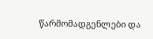წარმომადგენლები და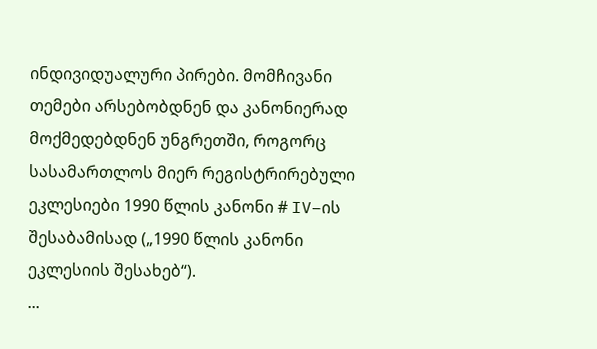ინდივიდუალური პირები. მომჩივანი თემები არსებობდნენ და კანონიერად მოქმედებდნენ უნგრეთში, როგორც სასამართლოს მიერ რეგისტრირებული ეკლესიები 1990 წლის კანონი # IV–ის შესაბამისად („1990 წლის კანონი ეკლესიის შესახებ“).
...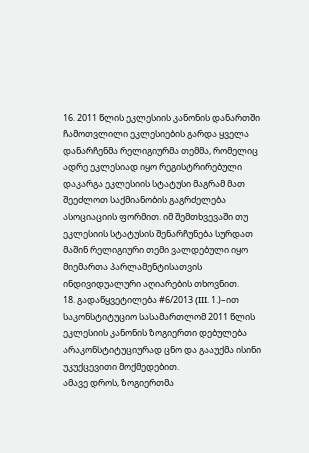16. 2011 წლის ეკლესიის კანონის დანართში ჩამოთვლილი ეკლესიების გარდა ყველა დანარჩენმა რელიგიურმა თემმა, რომელიც ადრე ეკლესიად იყო რეგისტრირებული დაკარგა ეკლესიის სტატუსი მაგრამ მათ შეეძლოთ საქმიანობის გაგრძელება ასოციაციის ფორმით. იმ შემთხვევაში თუ ეკლესიის სტატუსის შენარჩუნება სურდათ მაშინ რელიგიური თემი ვალდებული იყო მიემართა პარლამენტისათვის ინდივიდუალური აღიარების თხოვნით.
18. გადაწყვეტილება #6/2013 (III. 1.)–ით საკონსტიტუციო სასამართლომ 2011 წლის ეკლესიის კანონის ზოგიერთი დებულება არაკონსტიტუციურად ცნო და გააუქმა ისინი უკუქცევითი მოქმედებით.
ამავე დროს, ზოგიერთმა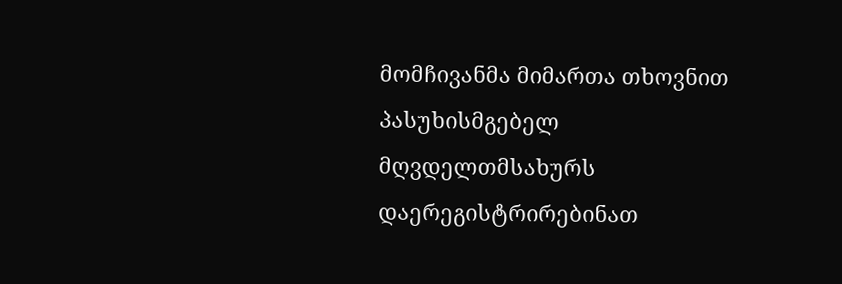მომჩივანმა მიმართა თხოვნით პასუხისმგებელ მღვდელთმსახურს დაერეგისტრირებინათ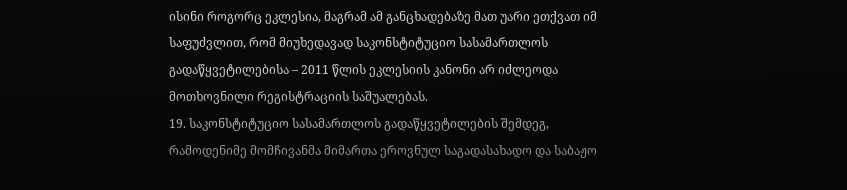ისინი როგორც ეკლესია, მაგრამ ამ განცხადებაზე მათ უარი ეთქვათ იმ საფუძვლით, რომ მიუხედავად საკონსტიტუციო სასამართლოს გადაწყვეტილებისა – 2011 წლის ეკლესიის კანონი არ იძლეოდა მოთხოვნილი რეგისტრაციის საშუალებას.
19. საკონსტიტუციო სასამართლოს გადაწყვეტილების შემდეგ, რამოდენიმე მომჩივანმა მიმართა ეროვნულ საგადასახადო და საბაჟო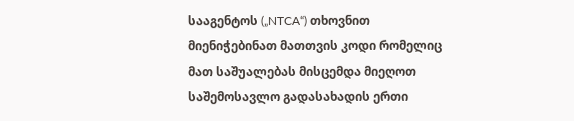სააგენტოს („NTCA“) თხოვნით მიენიჭებინათ მათთვის კოდი რომელიც მათ საშუალებას მისცემდა მიეღოთ საშემოსავლო გადასახადის ერთი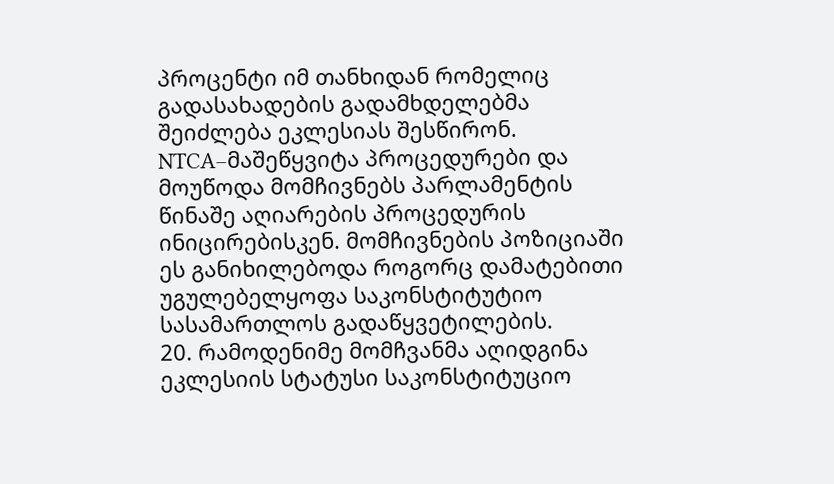პროცენტი იმ თანხიდან რომელიც გადასახადების გადამხდელებმა შეიძლება ეკლესიას შესწირონ. NTCA–მაშეწყვიტა პროცედურები და მოუწოდა მომჩივნებს პარლამენტის წინაშე აღიარების პროცედურის ინიცირებისკენ. მომჩივნების პოზიციაში ეს განიხილებოდა როგორც დამატებითი უგულებელყოფა საკონსტიტუტიო სასამართლოს გადაწყვეტილების.
20. რამოდენიმე მომჩვანმა აღიდგინა ეკლესიის სტატუსი საკონსტიტუციო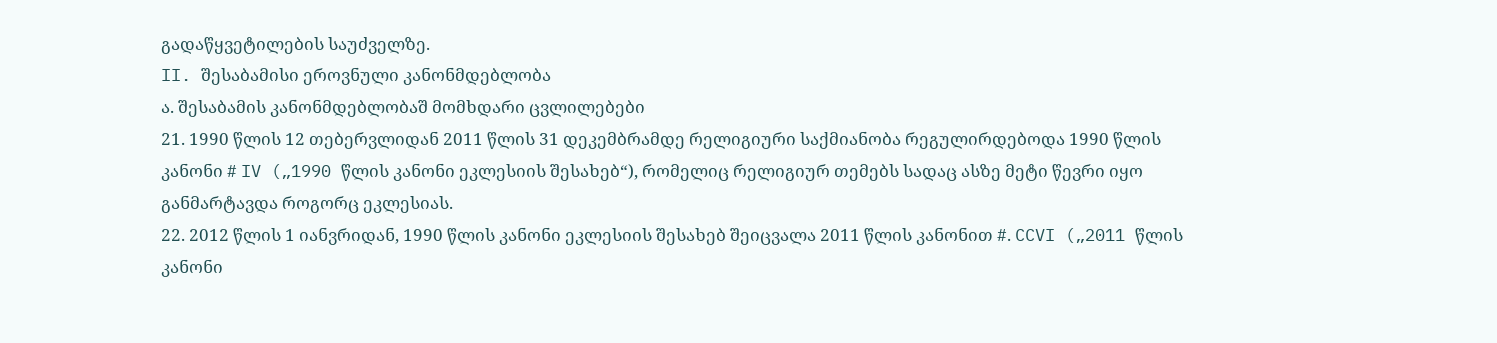გადაწყვეტილების საუძველზე.
II. შესაბამისი ეროვნული კანონმდებლობა
ა. შესაბამის კანონმდებლობაშ მომხდარი ცვლილებები
21. 1990 წლის 12 თებერვლიდან 2011 წლის 31 დეკემბრამდე რელიგიური საქმიანობა რეგულირდებოდა 1990 წლის კანონი # IV („1990 წლის კანონი ეკლესიის შესახებ“), რომელიც რელიგიურ თემებს სადაც ასზე მეტი წევრი იყო განმარტავდა როგორც ეკლესიას.
22. 2012 წლის 1 იანვრიდან, 1990 წლის კანონი ეკლესიის შესახებ შეიცვალა 2011 წლის კანონით #. CCVI („2011 წლის კანონი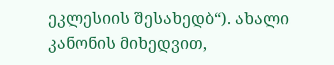ეკლესიის შესახედბ“). ახალი კანონის მიხედვით,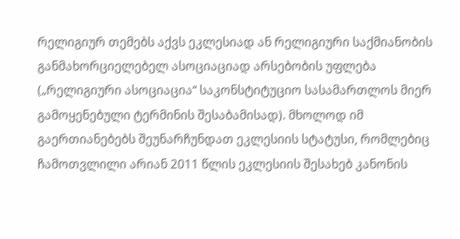რელიგიურ თემებს აქვს ეკლესიად ან რელიგიური საქმიანობის განმახორციელებელ ასოციაციად არსებობის უფლება („რელიგიური ასოციაცია“ საკონსტიტუციო სასამართლოს მიერ გამოყენებული ტერმინის შესაბამისად). მხოლოდ იმ გაერთიანებებს შეუნარჩუნდათ ეკლესიის სტატუსი, რომლებიც ჩამოთვლილი არიან 2011 წლის ეკლესიის შესახებ კანონის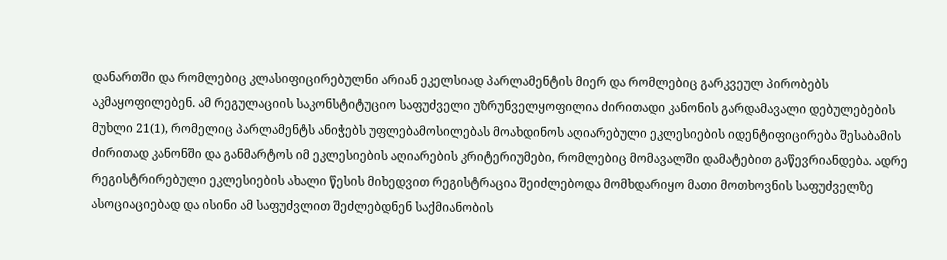დანართში და რომლებიც კლასიფიცირებულნი არიან ეკელსიად პარლამენტის მიერ და რომლებიც გარკვეულ პირობებს აკმაყოფილებენ. ამ რეგულაციის საკონსტიტუციო საფუძველი უზრუნველყოფილია ძირითადი კანონის გარდამავალი დებულებების მუხლი 21(1), რომელიც პარლამენტს ანიჭებს უფლებამოსილებას მოახდინოს აღიარებული ეკლესიების იდენტიფიცირება შესაბამის ძირითად კანონში და განმარტოს იმ ეკლესიების აღიარების კრიტერიუმები, რომლებიც მომავალში დამატებით გაწევრიანდება. ადრე რეგისტრირებული ეკლესიების ახალი წესის მიხედვით რეგისტრაცია შეიძლებოდა მომხდარიყო მათი მოთხოვნის საფუძველზე ასოციაციებად და ისინი ამ საფუძვლით შეძლებდნენ საქმიანობის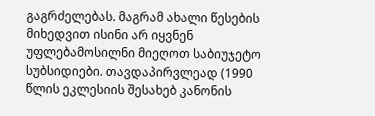გაგრძელებას. მაგრამ ახალი წესების მიხედვით ისინი არ იყვნენ უფლებამოსილნი მიეღოთ საბიუჯეტო სუბსიდიები. თავდაპირვლეად (1990 წლის ეკლესიის შესახებ კანონის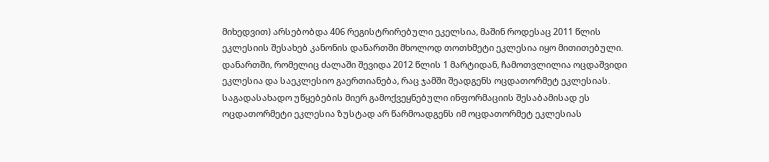მიხედვით) არსებობდა 406 რეგისტრირებული ეკელსია, მაშინ როდესაც 2011 წლის ეკლესიის შესახებ კანონის დანართში მხოლოდ თოთხმეტი ეკლესია იყო მითითებული. დანართში, რომელიც ძალაში შევიდა 2012 წლის 1 მარტიდან, ჩამოთვლილია ოცდაშვიდი ეკლესია და საეკლესიო გაერთიანება, რაც ჯამში შეადგენს ოცდათორმეტ ეკლესიას. საგადასახადო უწყებების მიერ გამოქვეყნებული ინფორმაციის შესაბამისად ეს ოცდათორმეტი ეკლესია ზუსტად არ წარმოადგენს იმ ოცდათორმეტ ეკლესიას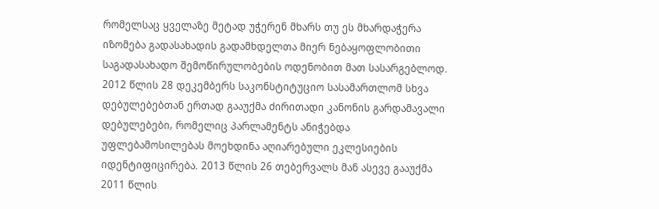რომელსაც ყველაზე მეტად უჭერენ მხარს თუ ეს მხარდაჭერა იზომება გადასახადის გადამხდელთა მიერ ნებაყოფლობითი საგადასახადო შემოწირულობების ოდენობით მათ სასარგებლოდ.
2012 წლის 28 დეკემბერს საკონსტიტუციო სასამართლომ სხვა დებულებებთან ერთად გააუქმა ძირითადი კანონის გარდამავალი დებულებები, რომელიც პარლამენტს ანიჭებდა უფლებამოსილებას მოეხდინა აღიარებული ეკლესიების იდენტიფიცირება. 2013 წლის 26 თებერვალს მან ასევე გააუქმა 2011 წლის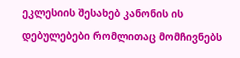ეკლესიის შესახებ კანონის ის დებულებები რომლითაც მომჩივნებს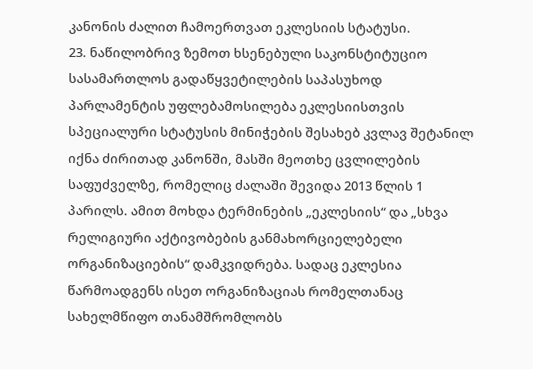კანონის ძალით ჩამოერთვათ ეკლესიის სტატუსი.
23. ნაწილობრივ ზემოთ ხსენებული საკონსტიტუციო სასამართლოს გადაწყვეტილების საპასუხოდ პარლამენტის უფლებამოსილება ეკლესიისთვის სპეციალური სტატუსის მინიჭების შესახებ კვლავ შეტანილ იქნა ძირითად კანონში, მასში მეოთხე ცვლილების საფუძველზე, რომელიც ძალაში შევიდა 2013 წლის 1 პარილს. ამით მოხდა ტერმინების „ეკლესიის“ და „სხვა რელიგიური აქტივობების განმახორციელებელი ორგანიზაციების“ დამკვიდრება. სადაც ეკლესია წარმოადგენს ისეთ ორგანიზაციას რომელთანაც სახელმწიფო თანამშრომლობს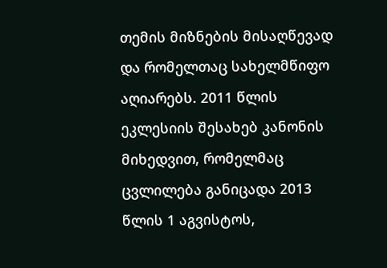თემის მიზნების მისაღწევად და რომელთაც სახელმწიფო აღიარებს. 2011 წლის ეკლესიის შესახებ კანონის მიხედვით, რომელმაც ცვლილება განიცადა 2013 წლის 1 აგვისტოს,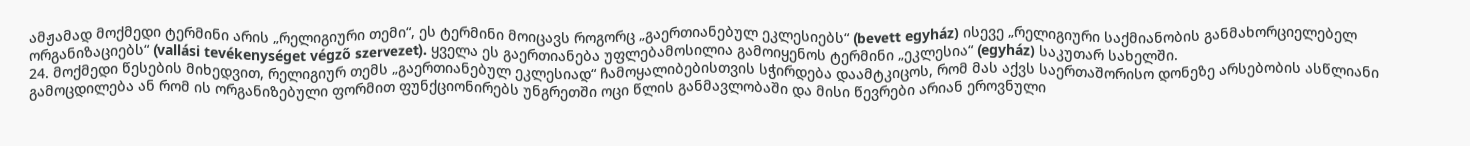ამჟამად მოქმედი ტერმინი არის „რელიგიური თემი“, ეს ტერმინი მოიცავს როგორც „გაერთიანებულ ეკლესიებს“ (bevett egyház) ისევე „რელიგიური საქმიანობის განმახორციელებელ ორგანიზაციებს“ (vallási tevékenységet végző szervezet). ყველა ეს გაერთიანება უფლებამოსილია გამოიყენოს ტერმინი „ეკლესია“ (egyház) საკუთარ სახელში.
24. მოქმედი წესების მიხედვით, რელიგიურ თემს „გაერთიანებულ ეკლესიად“ ჩამოყალიბებისთვის სჭირდება დაამტკიცოს, რომ მას აქვს საერთაშორისო დონეზე არსებობის ასწლიანი გამოცდილება ან რომ ის ორგანიზებული ფორმით ფუნქციონირებს უნგრეთში ოცი წლის განმავლობაში და მისი წევრები არიან ეროვნული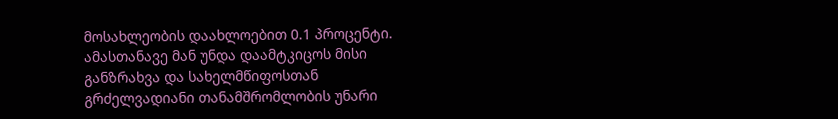მოსახლეობის დაახლოებით 0.1 პროცენტი. ამასთანავე მან უნდა დაამტკიცოს მისი განზრახვა და სახელმწიფოსთან გრძელვადიანი თანამშრომლობის უნარი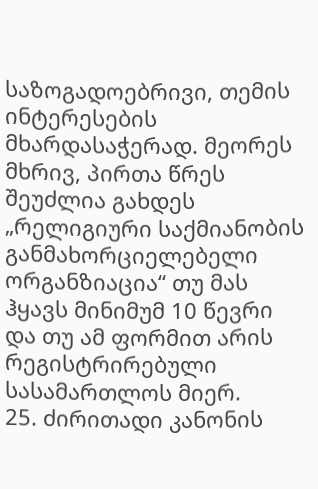საზოგადოებრივი, თემის ინტერესების მხარდასაჭერად. მეორეს მხრივ, პირთა წრეს შეუძლია გახდეს „რელიგიური საქმიანობის განმახორციელებელი ორგანზიაცია“ თუ მას ჰყავს მინიმუმ 10 წევრი და თუ ამ ფორმით არის რეგისტრირებული სასამართლოს მიერ.
25. ძირითადი კანონის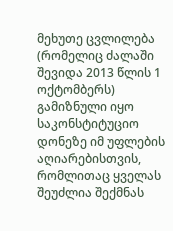მეხუთე ცვლილება (რომელიც ძალაში შევიდა 2013 წლის 1 ოქტომბერს) გამიზნული იყო საკონსტიტუციო დონეზე იმ უფლების აღიარებისთვის, რომლითაც ყველას შეუძლია შექმნას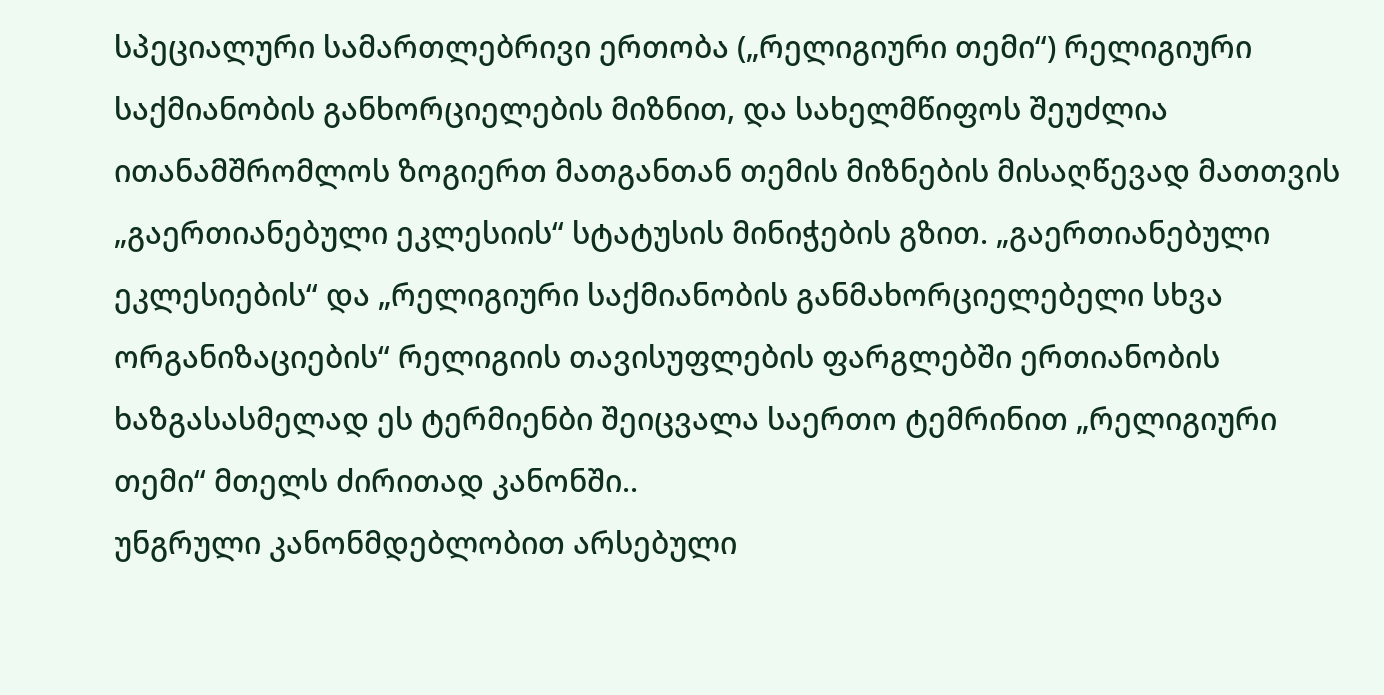სპეციალური სამართლებრივი ერთობა („რელიგიური თემი“) რელიგიური საქმიანობის განხორციელების მიზნით, და სახელმწიფოს შეუძლია ითანამშრომლოს ზოგიერთ მათგანთან თემის მიზნების მისაღწევად მათთვის „გაერთიანებული ეკლესიის“ სტატუსის მინიჭების გზით. „გაერთიანებული ეკლესიების“ და „რელიგიური საქმიანობის განმახორციელებელი სხვა ორგანიზაციების“ რელიგიის თავისუფლების ფარგლებში ერთიანობის ხაზგასასმელად ეს ტერმიენბი შეიცვალა საერთო ტემრინით „რელიგიური თემი“ მთელს ძირითად კანონში..
უნგრული კანონმდებლობით არსებული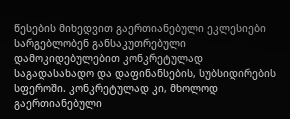წესების მიხედვით გაერთიანებული ეკლესიები სარგებლობენ განსაკუთრებული დამოკიდებულებით კონკრეტულად საგადასახადო და დაფინანსების, სუბსიდირების სფეროში. კონკრეტულად კი, მხოლოდ გაერთიანებული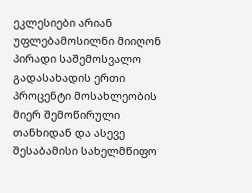ეკლესიები არიან უფლებამოსილნი მიიღონ პირადი საშემოსვალო გადასახადის ერთი პროცენტი მოსახლეობის მიერ შემოწირული თანხიდან და ასევე შესაბამისი სახელმწიფო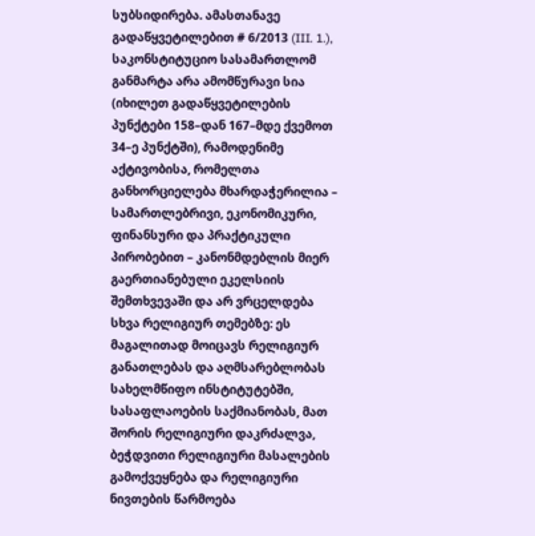სუბსიდირება. ამასთანავე გადაწყვეტილებით # 6/2013 (III. 1.), საკონსტიტუციო სასამართლომ განმარტა არა ამომწურავი სია (იხილეთ გადაწყვეტილების პუნქტები 158–დან 167–მდე ქვემოთ 34–ე პუნქტში), რამოდენიმე აქტივობისა, რომელთა განხორციელება მხარდაჭერილია – სამართლებრივი, ეკონომიკური, ფინანსური და პრაქტიკული პირობებით – კანონმდებლის მიერ გაერთიანებული ეკელსიის შემთხვევაში და არ ვრცელდება სხვა რელიგიურ თემებზე: ეს მაგალითად მოიცავს რელიგიურ განათლებას და აღმსარებლობას სახელმწიფო ინსტიტუტებში, სასაფლაოების საქმიანობას, მათ შორის რელიგიური დაკრძალვა, ბეჭდვითი რელიგიური მასალების გამოქვეყნება და რელიგიური ნივთების წარმოება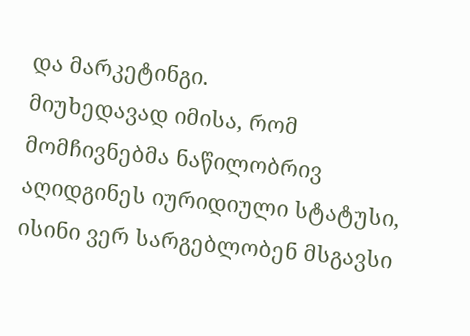და მარკეტინგი.
მიუხედავად იმისა, რომ მომჩივნებმა ნაწილობრივ აღიდგინეს იურიდიული სტატუსი, ისინი ვერ სარგებლობენ მსგავსი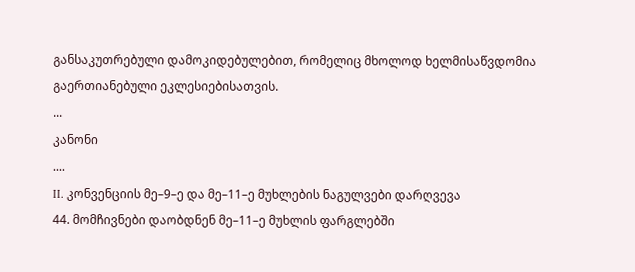განსაკუთრებული დამოკიდებულებით, რომელიც მხოლოდ ხელმისაწვდომია გაერთიანებული ეკლესიებისათვის.
...
კანონი
....
II. კონვენციის მე–9–ე და მე–11–ე მუხლების ნაგულვები დარღვევა
44. მომჩივნები დაობდნენ მე–11–ე მუხლის ფარგლებში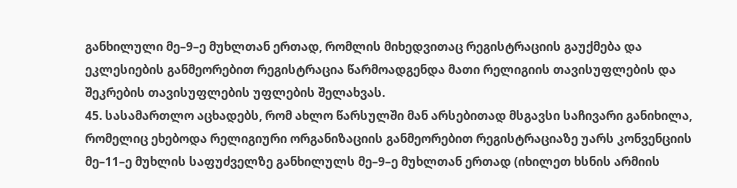განხილული მე–9–ე მუხლთან ერთად, რომლის მიხედვითაც რეგისტრაციის გაუქმება და ეკლესიების განმეორებით რეგისტრაცია წარმოადგენდა მათი რელიგიის თავისუფლების და შეკრების თავისუფლების უფლების შელახვას.
45. სასამართლო აცხადებს, რომ ახლო წარსულში მან არსებითად მსგავსი საჩივარი განიხილა, რომელიც ეხებოდა რელიგიური ორგანიზაციის განმეორებით რეგისტრაციაზე უარს კონვენციის მე–11–ე მუხლის საფუძველზე განხილულს მე–9–ე მუხლთან ერთად (იხილეთ ხსნის არმიის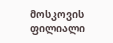მოსკოვის ფილიალი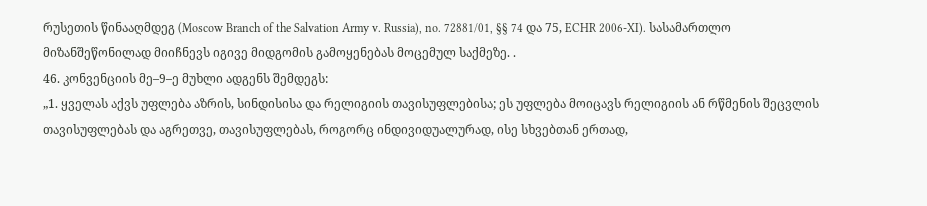რუსეთის წინააღმდეგ (Moscow Branch of the Salvation Army v. Russia), no. 72881/01, §§ 74 და 75, ECHR 2006‑XI). სასამართლო მიზანშეწონილად მიიჩნევს იგივე მიდგომის გამოყენებას მოცემულ საქმეზე. .
46. კონვენციის მე–9–ე მუხლი ადგენს შემდეგს:
„1. ყველას აქვს უფლება აზრის, სინდისისა და რელიგიის თავისუფლებისა; ეს უფლება მოიცავს რელიგიის ან რწმენის შეცვლის თავისუფლებას და აგრეთვე, თავისუფლებას, როგორც ინდივიდუალურად, ისე სხვებთან ერთად,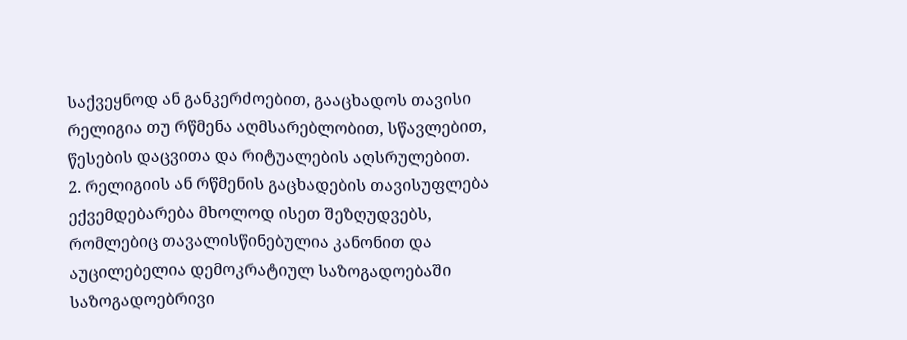საქვეყნოდ ან განკერძოებით, გააცხადოს თავისი რელიგია თუ რწმენა აღმსარებლობით, სწავლებით, წესების დაცვითა და რიტუალების აღსრულებით.
2. რელიგიის ან რწმენის გაცხადების თავისუფლება ექვემდებარება მხოლოდ ისეთ შეზღუდვებს, რომლებიც თავალისწინებულია კანონით და აუცილებელია დემოკრატიულ საზოგადოებაში საზოგადოებრივი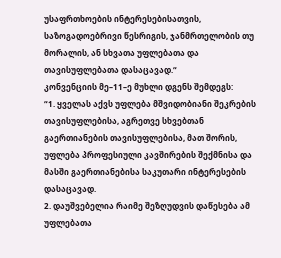უსაფრთხოების ინტერესებისათვის, საზოგადოებრივი წესრიგის, ჯანმრთელობის თუ მორალის, ან სხვათა უფლებათა და თავისუფლებათა დასაცავად.“
კონვენციის მე–11–ე მუხლი დგენს შემდეგს:
“1. ყველას აქვს უფლება მშვიდობიანი შეკრების თავისუფლებისა, აგრეთვე სხვებთან გაერთიანების თავისუფლებისა, მათ შორის, უფლება პროფესიული კავშირების შექმნისა და მასში გაერთიანებისა საკუთარი ინტერესების დასაცავად.
2. დაუშვებელია რაიმე შეზღუდვის დაწესება ამ უფლებათა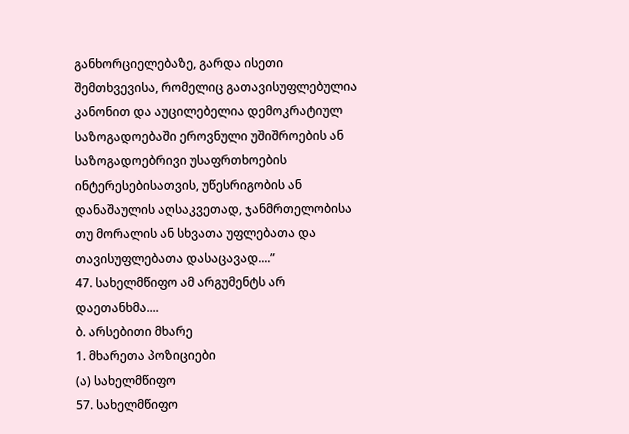განხორციელებაზე, გარდა ისეთი შემთხვევისა, რომელიც გათავისუფლებულია კანონით და აუცილებელია დემოკრატიულ საზოგადოებაში ეროვნული უშიშროების ან საზოგადოებრივი უსაფრთხოების ინტერესებისათვის, უწესრიგობის ან დანაშაულის აღსაკვეთად, ჯანმრთელობისა თუ მორალის ან სხვათა უფლებათა და თავისუფლებათა დასაცავად....”
47. სახელმწიფო ამ არგუმენტს არ დაეთანხმა....
ბ. არსებითი მხარე
1. მხარეთა პოზიციები
(ა) სახელმწიფო
57. სახელმწიფო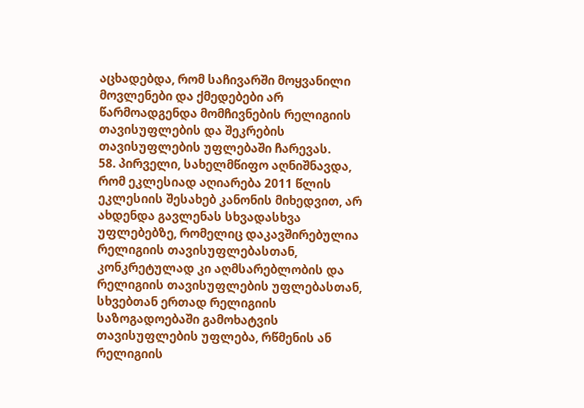აცხადებდა, რომ საჩივარში მოყვანილი მოვლენები და ქმედებები არ წარმოადგენდა მომჩივნების რელიგიის თავისუფლების და შეკრების თავისუფლების უფლებაში ჩარევას.
58. პირველი, სახელმწიფო აღნიშნავდა, რომ ეკლესიად აღიარება 2011 წლის ეკლესიის შესახებ კანონის მიხედვით, არ ახდენდა გავლენას სხვადასხვა უფლებებზე, რომელიც დაკავშირებულია რელიგიის თავისუფლებასთან, კონკრეტულად კი აღმსარებლობის და რელიგიის თავისუფლების უფლებასთან, სხვებთან ერთად რელიგიის საზოგადოებაში გამოხატვის თავისუფლების უფლება, რწმენის ან რელიგიის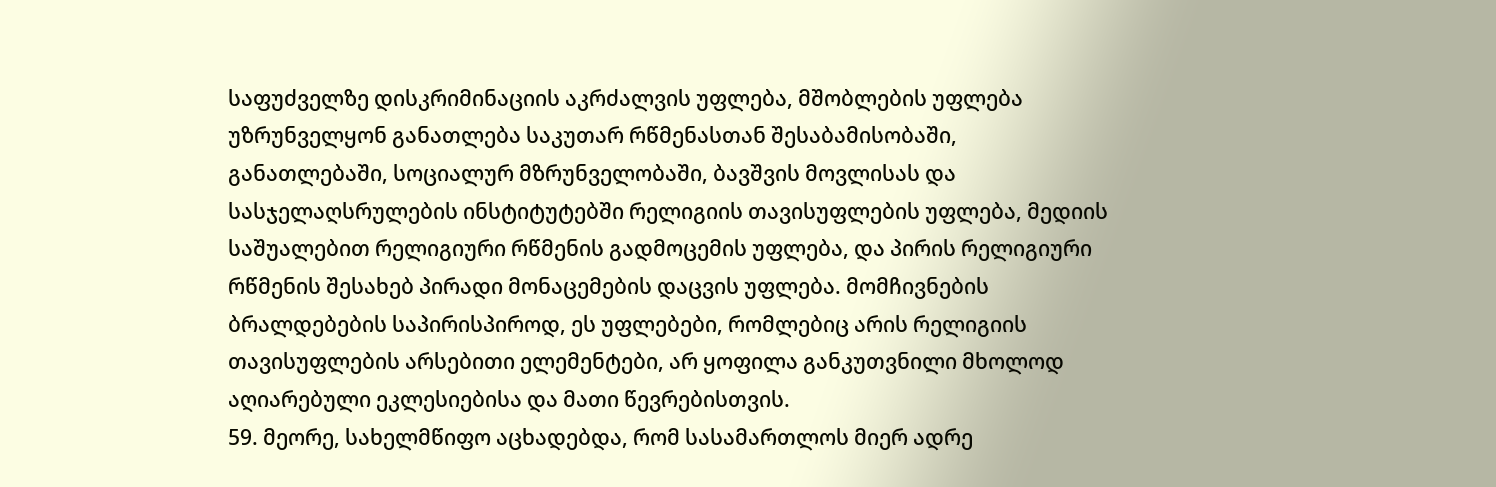საფუძველზე დისკრიმინაციის აკრძალვის უფლება, მშობლების უფლება უზრუნველყონ განათლება საკუთარ რწმენასთან შესაბამისობაში, განათლებაში, სოციალურ მზრუნველობაში, ბავშვის მოვლისას და სასჯელაღსრულების ინსტიტუტებში რელიგიის თავისუფლების უფლება, მედიის საშუალებით რელიგიური რწმენის გადმოცემის უფლება, და პირის რელიგიური რწმენის შესახებ პირადი მონაცემების დაცვის უფლება. მომჩივნების ბრალდებების საპირისპიროდ, ეს უფლებები, რომლებიც არის რელიგიის თავისუფლების არსებითი ელემენტები, არ ყოფილა განკუთვნილი მხოლოდ აღიარებული ეკლესიებისა და მათი წევრებისთვის.
59. მეორე, სახელმწიფო აცხადებდა, რომ სასამართლოს მიერ ადრე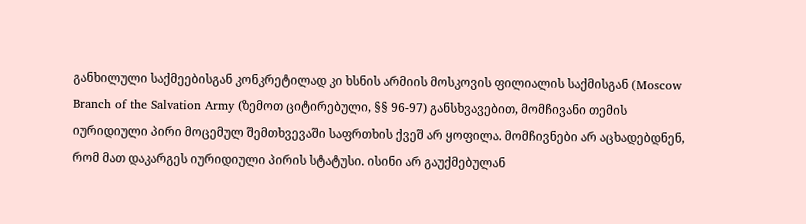განხილული საქმეებისგან კონკრეტილად კი ხსნის არმიის მოსკოვის ფილიალის საქმისგან (Moscow Branch of the Salvation Army (ზემოთ ციტირებული, §§ 96-97) განსხვავებით, მომჩივანი თემის იურიდიული პირი მოცემულ შემთხვევაში საფრთხის ქვეშ არ ყოფილა. მომჩივნები არ აცხადებდნენ, რომ მათ დაკარგეს იურიდიული პირის სტატუსი. ისინი არ გაუქმებულან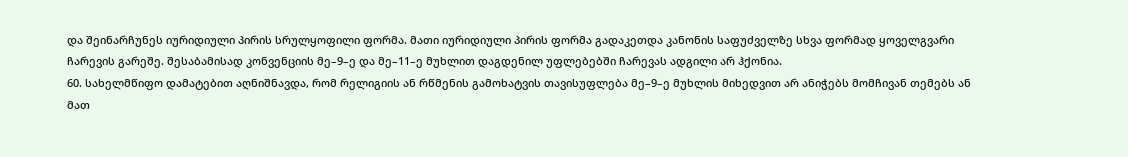და შეინარჩუნეს იურიდიული პირის სრულყოფილი ფორმა. მათი იურიდიული პირის ფორმა გადაკეთდა კანონის საფუძველზე სხვა ფორმად ყოველგვარი ჩარევის გარეშე. შესაბამისად კონვენციის მე–9–ე და მე–11–ე მუხლით დაგდენილ უფლებებში ჩარევას ადგილი არ ჰქონია.
60. სახელმწიფო დამატებით აღნიშნავდა, რომ რელიგიის ან რწმენის გამოხატვის თავისუფლება მე–9–ე მუხლის მიხედვით არ ანიჭებს მომჩივან თემებს ან მათ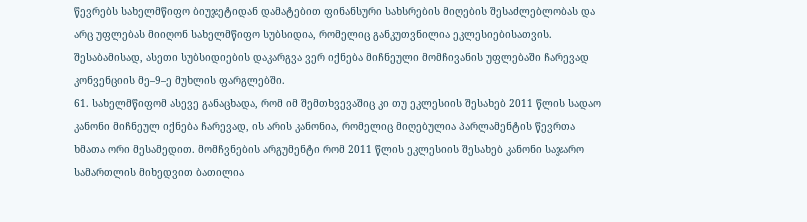წევრებს სახელმწიფო ბიუჯეტიდან დამატებით ფინანსური სახსრების მიღების შესაძლებლობას და არც უფლებას მიიღონ სახელმწიფო სუბსიდია, რომელიც განკუთვნილია ეკლესიებისათვის. შესაბამისად, ასეთი სუბსიდიების დაკარგვა ვერ იქნება მიჩნეული მომჩივანის უფლებაში ჩარევად კონვენციის მე–9–ე მუხლის ფარგლებში.
61. სახელმწიფომ ასევე განაცხადა, რომ იმ შემთხვევაშიც კი თუ ეკლესიის შესახებ 2011 წლის სადაო კანონი მიჩნეულ იქნება ჩარევად, ის არის კანონია, რომელიც მიღებულია პარლამენტის წევრთა ხმათა ორი მესამედით. მომჩვნების არგუმენტი რომ 2011 წლის ეკლესიის შესახებ კანონი საჯარო სამართლის მიხედვით ბათილია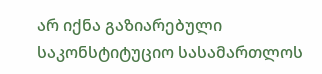არ იქნა გაზიარებული საკონსტიტუციო სასამართლოს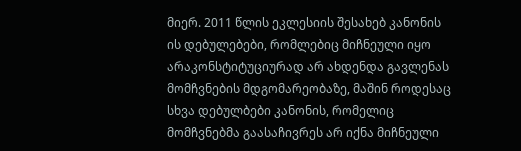მიერ. 2011 წლის ეკლესიის შესახებ კანონის ის დებულებები, რომლებიც მიჩნეული იყო არაკონსტიტუციურად არ ახდენდა გავლენას მომჩვნების მდგომარეობაზე, მაშინ როდესაც სხვა დებულბები კანონის, რომელიც მომჩვნებმა გაასაჩივრეს არ იქნა მიჩნეული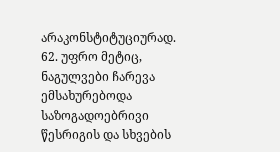არაკონსტიტუციურად.
62. უფრო მეტიც, ნაგულვები ჩარევა ემსახურებოდა საზოგადოებრივი წესრიგის და სხვების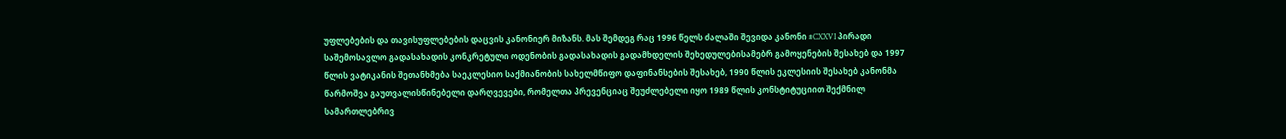უფლებების და თავისუფლებების დაცვის კანონიერ მიზანს. მას შემდეგ რაც 1996 წელს ძალაში შევიდა კანონი #CXXVI პირადი საშემოსავლო გადასახადის კონკრეტული ოდენობის გადასახადის გადამხდელის შეხედულებისამებრ გამოყენების შესახებ და 1997 წლის ვატიკანის შეთანხმება საეკლესიო საქმიანობის სახელმწიფო დაფინანსების შესახებ, 1990 წლის ეკლესიის შესახებ კანონმა წარმოშვა გაუთვალისწინებელი დარღვევები, რომელთა პრევენციაც შეუძლებელი იყო 1989 წლის კონსტიტუციით შექმნილ სამართლებრივ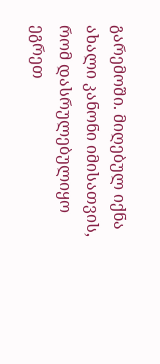გარემოში. მიღებულ იქნა ახალი კანონი იმისათვის, რომ დასრულებულიყო ეგრეთ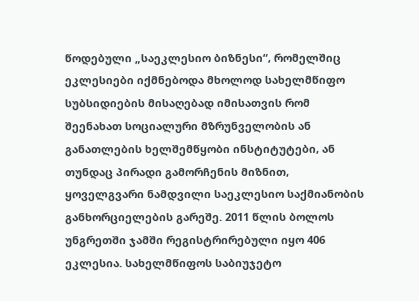წოდებული „საეკლესიო ბიზნესი“, რომელშიც ეკლესიები იქმნებოდა მხოლოდ სახელმწიფო სუბსიდიების მისაღებად იმისათვის რომ შეენახათ სოციალური მზრუნველობის ან განათლების ხელშემწყობი ინსტიტუტები, ან თუნდაც პირადი გამორჩენის მიზნით, ყოველგვარი ნამდვილი საეკლესიო საქმიანობის განხორციელების გარეშე. 2011 წლის ბოლოს უნგრეთში ჯამში რეგისტრირებული იყო 406 ეკლესია. სახელმწიფოს საბიუჯეტო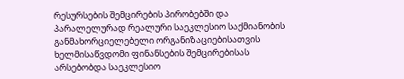რესურსების შემცირების პირობებში და პარალელურად რეალური საეკლესიო საქმიანობის განმახორციელებელი ორგანიზაციებისათვის ხელმისაწვდომი ფინანსების შემცირებისას არსებობდა საეკლესიო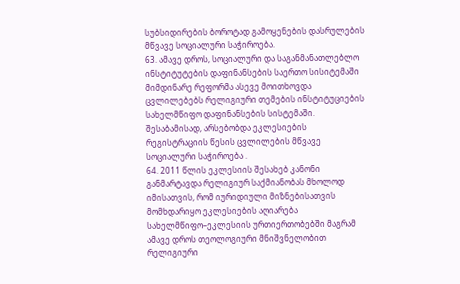სუბსიდირების ბოროტად გამოყენების დასრულების მწვავე სოციალური საჭიროება.
63. ამავე დროს, სოციალური და საგანმანათლებლო ინსტიტუტების დაფინანსების საერთო სისიტემაში მიმდინარე რეფორმა ასევე მოითხოვდა ცვლილებებს რელიგიური თემების ინსტიტუციების სახელმწიფო დაფინანსების სისტემაში. შესაბამისად, არსებობდა ეკლესიების რეგისტრაციის წესის ცვლილების მწვავე სოციალური საჭიროება .
64. 2011 წლის ეკლესიის შესახებ კანონი განმარტავდა რელიგიურ საქმიანობას მხოლოდ იმისათვის, რომ იურიდიული მიზნებისათვის მომხდარიყო ეკლესიების აღიარება სახელმწიფო–ეკლესიის ურთიერთობებში მაგრამ ამავე დროს თეოლოგიური მნიშვნელობით რელიგიური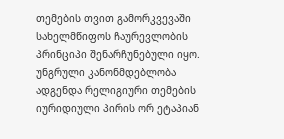თემების თვით გამორკვევაში სახელმწიფოს ჩაურევლობის პრინციპი შენარჩუნებული იყო. უნგრული კანონმდებლობა ადგენდა რელიგიური თემების იურიდიული პირის ორ ეტაპიან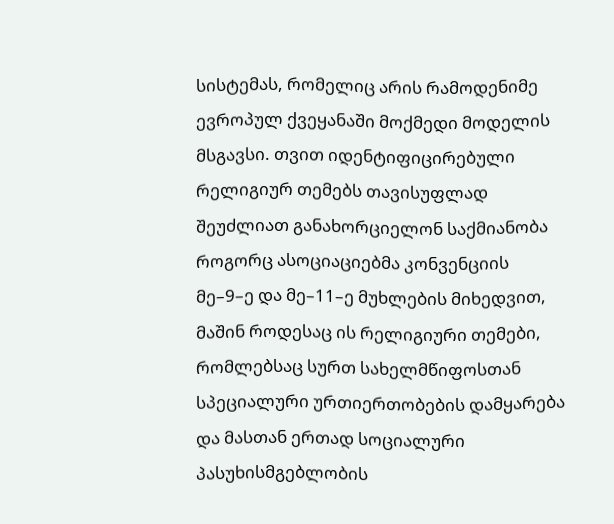სისტემას, რომელიც არის რამოდენიმე ევროპულ ქვეყანაში მოქმედი მოდელის მსგავსი. თვით იდენტიფიცირებული რელიგიურ თემებს თავისუფლად შეუძლიათ განახორციელონ საქმიანობა როგორც ასოციაციებმა კონვენციის მე–9–ე და მე–11–ე მუხლების მიხედვით, მაშინ როდესაც ის რელიგიური თემები, რომლებსაც სურთ სახელმწიფოსთან სპეციალური ურთიერთობების დამყარება და მასთან ერთად სოციალური პასუხისმგებლობის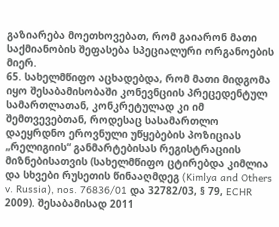გაზიარება მოეთხოვებათ, რომ გაიარონ მათი საქმიანობის შეფასება სპეციალური ორგანოების მიერ.
65. სახელმწიფო აცხადებდა, რომ მათი მიდგომა იყო შესაბამისობაში კონევნციის პრეცედენტულ სამართლათან, კონკრეტულად კი იმ შემთვევებთან, როდესაც სასამართლო დაეყრდნო ეროვნული უწყებების პოზიციას „რელიგიის“ განმარტებისას რეგისტრაციის მიზნებისათვის (სახელმწიფო ცტირებდა კიმლია და სხვები რუსეთის წინააღმდეგ (Kimlya and Others v. Russia), nos. 76836/01 და 32782/03, § 79, ECHR 2009). შესაბამისად 2011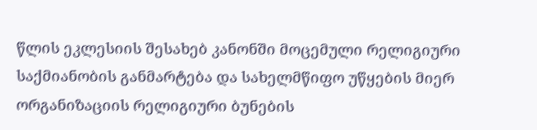წლის ეკლესიის შესახებ კანონში მოცემული რელიგიური საქმიანობის განმარტება და სახელმწიფო უწყების მიერ ორგანიზაციის რელიგიური ბუნების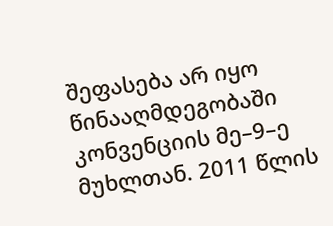შეფასება არ იყო წინააღმდეგობაში კონვენციის მე–9–ე მუხლთან. 2011 წლის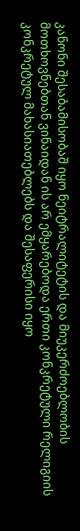კანონი შესაბამისობაშ იყო ნეიტრალიტეტის და მიუკერძოებლობის მოთხოვნებთან ვინაიდან ის არ ემყარებოდა ერთი კონკრეტული რელიგიის კონკრეტულ მახასიათებლებს და შესაფერისი იყო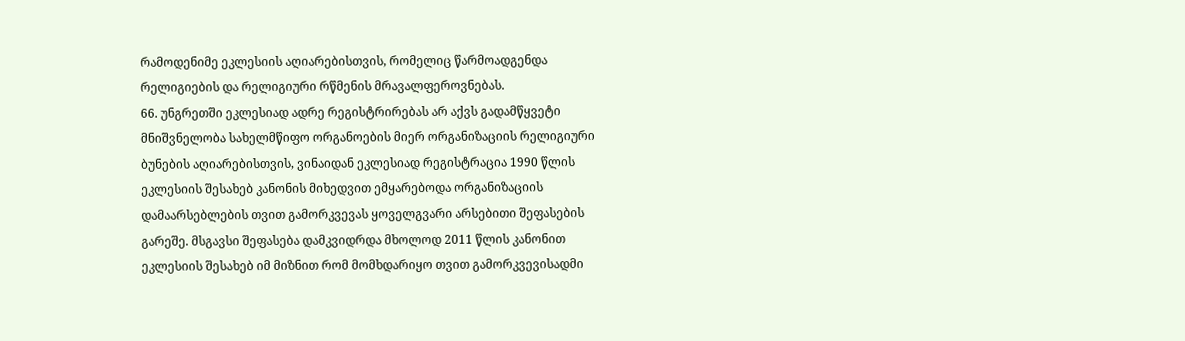რამოდენიმე ეკლესიის აღიარებისთვის, რომელიც წარმოადგენდა რელიგიების და რელიგიური რწმენის მრავალფეროვნებას.
66. უნგრეთში ეკლესიად ადრე რეგისტრირებას არ აქვს გადამწყვეტი მნიშვნელობა სახელმწიფო ორგანოების მიერ ორგანიზაციის რელიგიური ბუნების აღიარებისთვის, ვინაიდან ეკლესიად რეგისტრაცია 1990 წლის ეკლესიის შესახებ კანონის მიხედვით ემყარებოდა ორგანიზაციის დამაარსებლების თვით გამორკვევას ყოველგვარი არსებითი შეფასების გარეშე. მსგავსი შეფასება დამკვიდრდა მხოლოდ 2011 წლის კანონით ეკლესიის შესახებ იმ მიზნით რომ მომხდარიყო თვით გამორკვევისადმი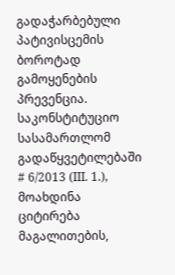გადაჭარბებული პატივისცემის ბოროტად გამოყენების პრევენცია. საკონსტიტუციო სასამართლომ გადაწყვეტილებაში # 6/2013 (III. 1.), მოახდინა ციტირება მაგალითების,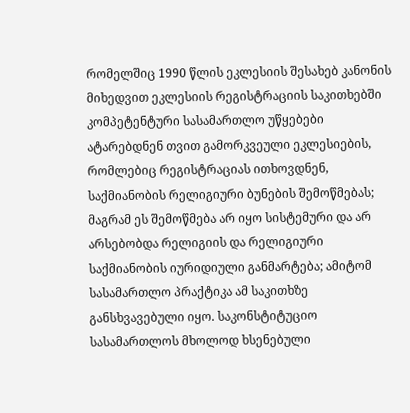რომელშიც 1990 წლის ეკლესიის შესახებ კანონის მიხედვით ეკლესიის რეგისტრაციის საკითხებში კომპეტენტური სასამართლო უწყებები ატარებდნენ თვით გამორკვეული ეკლესიების, რომლებიც რეგისტრაციას ითხოვდნენ, საქმიანობის რელიგიური ბუნების შემოწმებას; მაგრამ ეს შემოწმება არ იყო სისტემური და არ არსებობდა რელიგიის და რელიგიური საქმიანობის იურიდიული განმარტება; ამიტომ სასამართლო პრაქტიკა ამ საკითხზე განსხვავებული იყო. საკონსტიტუციო სასამართლოს მხოლოდ ხსენებული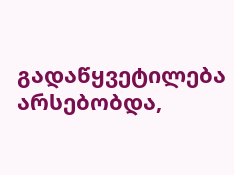გადაწყვეტილება არსებობდა,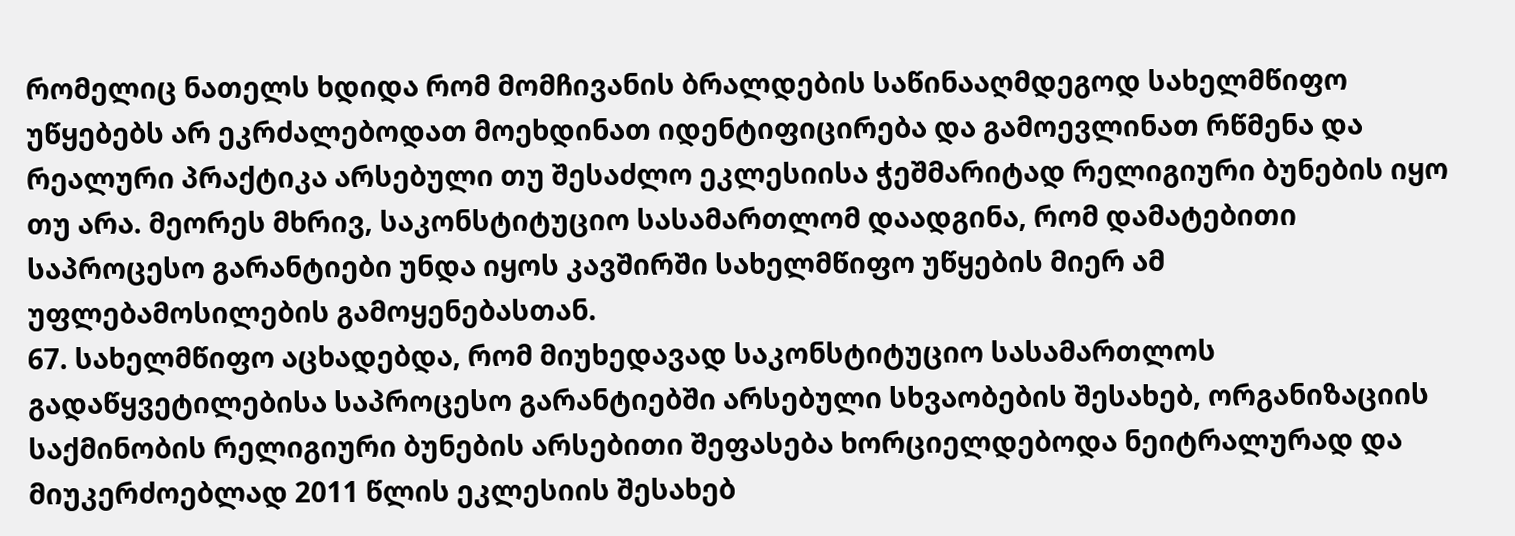რომელიც ნათელს ხდიდა რომ მომჩივანის ბრალდების საწინააღმდეგოდ სახელმწიფო უწყებებს არ ეკრძალებოდათ მოეხდინათ იდენტიფიცირება და გამოევლინათ რწმენა და რეალური პრაქტიკა არსებული თუ შესაძლო ეკლესიისა ჭეშმარიტად რელიგიური ბუნების იყო თუ არა. მეორეს მხრივ, საკონსტიტუციო სასამართლომ დაადგინა, რომ დამატებითი საპროცესო გარანტიები უნდა იყოს კავშირში სახელმწიფო უწყების მიერ ამ უფლებამოსილების გამოყენებასთან.
67. სახელმწიფო აცხადებდა, რომ მიუხედავად საკონსტიტუციო სასამართლოს გადაწყვეტილებისა საპროცესო გარანტიებში არსებული სხვაობების შესახებ, ორგანიზაციის საქმინობის რელიგიური ბუნების არსებითი შეფასება ხორციელდებოდა ნეიტრალურად და მიუკერძოებლად 2011 წლის ეკლესიის შესახებ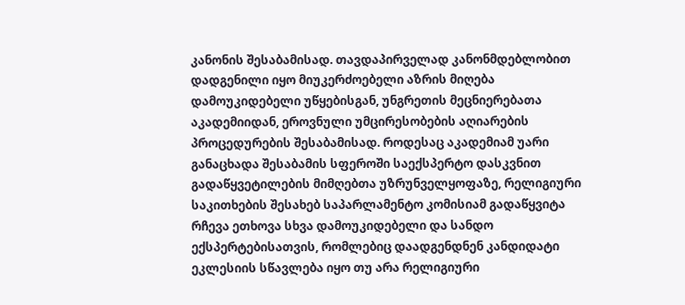კანონის შესაბამისად. თავდაპირველად კანონმდებლობით დადგენილი იყო მიუკერძოებელი აზრის მიღება დამოუკიდებელი უწყებისგან, უნგრეთის მეცნიერებათა აკადემიიდან, ეროვნული უმცირესობების აღიარების პროცედურების შესაბამისად. როდესაც აკადემიამ უარი განაცხადა შესაბამის სფეროში საექსპერტო დასკვნით გადაწყვეტილების მიმღებთა უზრუნველყოფაზე, რელიგიური საკითხების შესახებ საპარლამენტო კომისიამ გადაწყვიტა რჩევა ეთხოვა სხვა დამოუკიდებელი და სანდო ექსპერტებისათვის, რომლებიც დაადგენდნენ კანდიდატი ეკლესიის სწავლება იყო თუ არა რელიგიური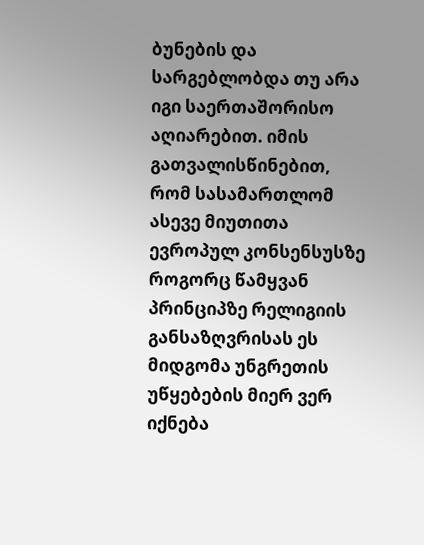ბუნების და სარგებლობდა თუ არა იგი საერთაშორისო აღიარებით. იმის გათვალისწინებით, რომ სასამართლომ ასევე მიუთითა ევროპულ კონსენსუსზე როგორც წამყვან პრინციპზე რელიგიის განსაზღვრისას ეს მიდგომა უნგრეთის უწყებების მიერ ვერ იქნება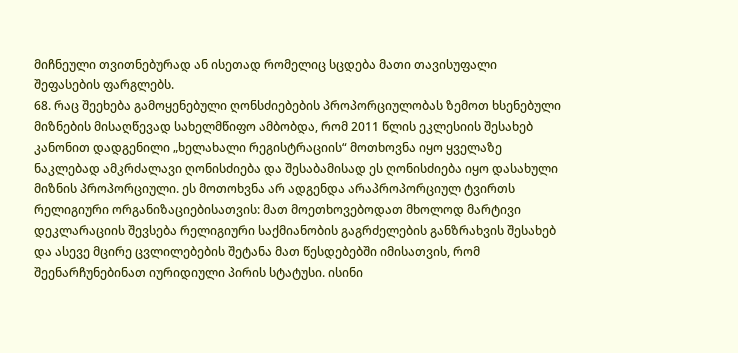მიჩნეული თვითნებურად ან ისეთად რომელიც სცდება მათი თავისუფალი შეფასების ფარგლებს.
68. რაც შეეხება გამოყენებული ღონსძიებების პროპორციულობას ზემოთ ხსენებული მიზნების მისაღწევად სახელმწიფო ამბობდა, რომ 2011 წლის ეკლესიის შესახებ კანონით დადგენილი „ხელახალი რეგისტრაციის“ მოთხოვნა იყო ყველაზე ნაკლებად ამკრძალავი ღონისძიება და შესაბამისად ეს ღონისძიება იყო დასახული მიზნის პროპორციული. ეს მოთოხვნა არ ადგენდა არაპროპორციულ ტვირთს რელიგიური ორგანიზაციებისათვის: მათ მოეთხოვებოდათ მხოლოდ მარტივი დეკლარაციის შევსება რელიგიური საქმიანობის გაგრძელების განზრახვის შესახებ და ასევე მცირე ცვლილებების შეტანა მათ წესდებებში იმისათვის, რომ შეენარჩუნებინათ იურიდიული პირის სტატუსი. ისინი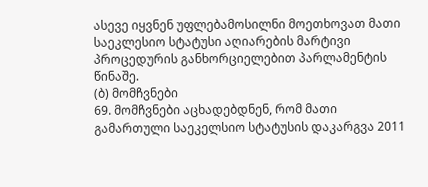ასევე იყვნენ უფლებამოსილნი მოეთხოვათ მათი საეკლესიო სტატუსი აღიარების მარტივი პროცედურის განხორციელებით პარლამენტის წინაშე.
(ბ) მომჩვნები
69. მომჩვნები აცხადებდნენ, რომ მათი გამართული საეკელსიო სტატუსის დაკარგვა 2011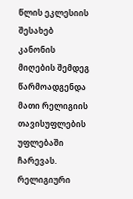წლის ეკლესიის შესახებ კანონის მიღების შემდეგ წარმოადგენდა მათი რელიგიის თავისუფლების უფლებაში ჩარევას. რელიგიური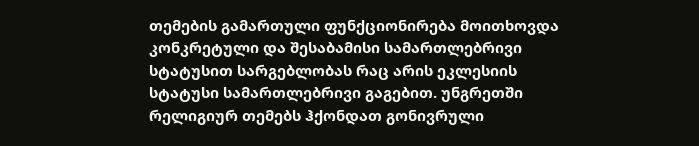თემების გამართული ფუნქციონირება მოითხოვდა კონკრეტული და შესაბამისი სამართლებრივი სტატუსით სარგებლობას რაც არის ეკლესიის სტატუსი სამართლებრივი გაგებით. უნგრეთში რელიგიურ თემებს ჰქონდათ გონივრული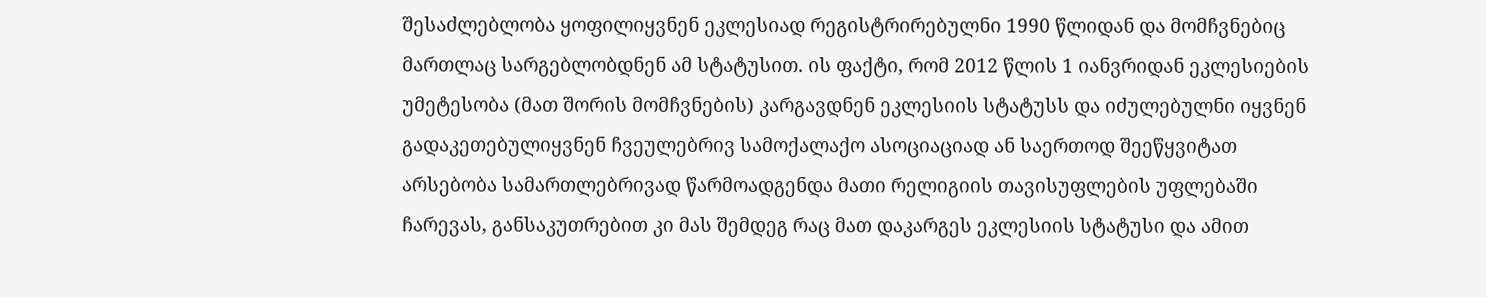შესაძლებლობა ყოფილიყვნენ ეკლესიად რეგისტრირებულნი 1990 წლიდან და მომჩვნებიც მართლაც სარგებლობდნენ ამ სტატუსით. ის ფაქტი, რომ 2012 წლის 1 იანვრიდან ეკლესიების უმეტესობა (მათ შორის მომჩვნების) კარგავდნენ ეკლესიის სტატუსს და იძულებულნი იყვნენ გადაკეთებულიყვნენ ჩვეულებრივ სამოქალაქო ასოციაციად ან საერთოდ შეეწყვიტათ არსებობა სამართლებრივად წარმოადგენდა მათი რელიგიის თავისუფლების უფლებაში ჩარევას, განსაკუთრებით კი მას შემდეგ რაც მათ დაკარგეს ეკლესიის სტატუსი და ამით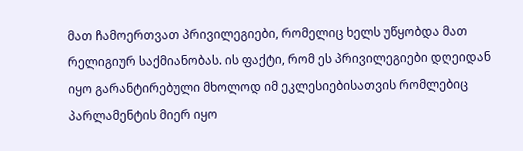მათ ჩამოერთვათ პრივილეგიები, რომელიც ხელს უწყობდა მათ რელიგიურ საქმიანობას. ის ფაქტი, რომ ეს პრივილეგიები დღეიდან იყო გარანტირებული მხოლოდ იმ ეკლესიებისათვის რომლებიც პარლამენტის მიერ იყო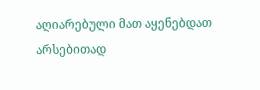აღიარებული მათ აყენებდათ არსებითად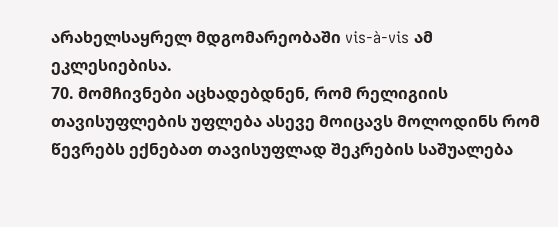არახელსაყრელ მდგომარეობაში vis-à-vis ამ ეკლესიებისა.
70. მომჩივნები აცხადებდნენ, რომ რელიგიის თავისუფლების უფლება ასევე მოიცავს მოლოდინს რომ წევრებს ექნებათ თავისუფლად შეკრების საშუალება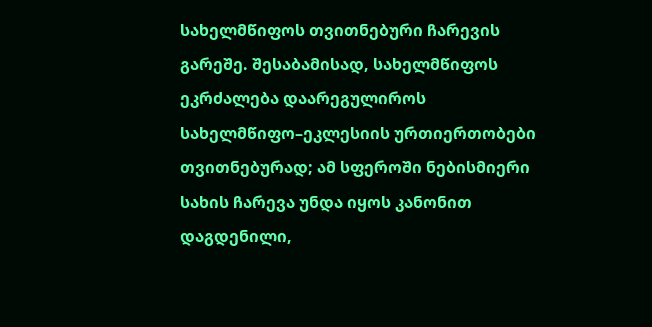სახელმწიფოს თვითნებური ჩარევის გარეშე. შესაბამისად, სახელმწიფოს ეკრძალება დაარეგულიროს სახელმწიფო–ეკლესიის ურთიერთობები თვითნებურად; ამ სფეროში ნებისმიერი სახის ჩარევა უნდა იყოს კანონით დაგდენილი,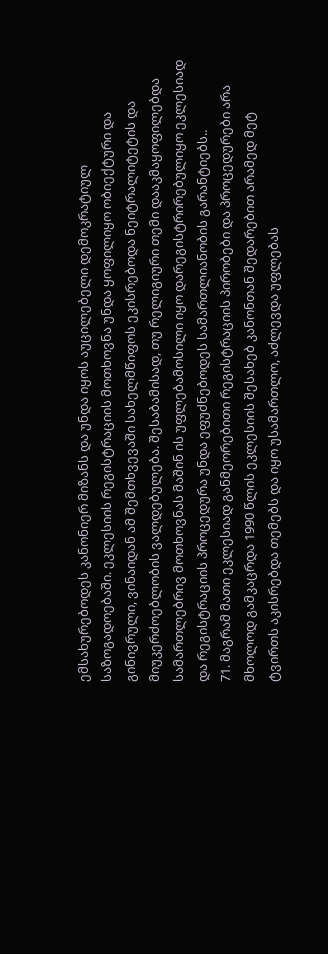ემსახურებოდეს კანონიერ მიზანს და უნდა იყოს აუცილებელი დემოკრატიულ საზოგადოებაში. ეკლესიის რეგისტრაციის მოთხოვნა უნდა ყოფილიყო ობიექტური და გინივრული, ვინაიდან ამ შემთხვევაში სახელმწიფოს ეკისრებოდა ნეიტრალიტეტის და მიუკერძოებლობის ვალდებულება. შესაბამისად, თუ რელიგიური თემი დააკმაყოფილებდა სამართლებრივ მოთხოვნას მაშინ ის უფლებამოსილი იყო დარეგისტრირებულიყო ეკლესიად და რეგისტრაციის პროცედურა უნდა ეფუძნებოდეს სამართლიანობის გარანტიებს..
71. მაგრამ მათი ეკლესიად განმეორებითი რეგისტრაციის პირობები და პროცედურები არა მხოლოდ გამკაცრდა 1990 წლის ეკლესიის შესახებ კანონთან შედარებით არამედ მეტ ტვირთს აკისრებდა თემებს და იყო უსამართლო, აძლევდა უფლებას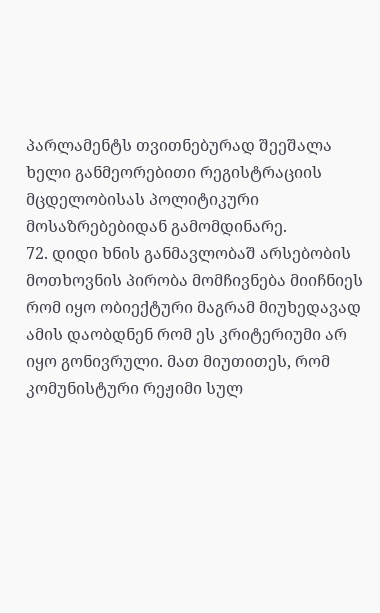პარლამენტს თვითნებურად შეეშალა ხელი განმეორებითი რეგისტრაციის მცდელობისას პოლიტიკური მოსაზრებებიდან გამომდინარე.
72. დიდი ხნის განმავლობაშ არსებობის მოთხოვნის პირობა მომჩივნება მიიჩნიეს რომ იყო ობიექტური მაგრამ მიუხედავად ამის დაობდნენ რომ ეს კრიტერიუმი არ იყო გონივრული. მათ მიუთითეს, რომ კომუნისტური რეჟიმი სულ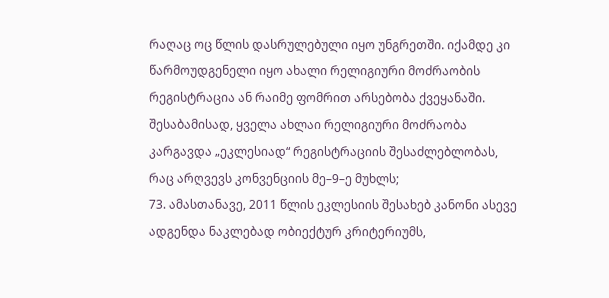რაღაც ოც წლის დასრულებული იყო უნგრეთში. იქამდე კი წარმოუდგენელი იყო ახალი რელიგიური მოძრაობის რეგისტრაცია ან რაიმე ფომრით არსებობა ქვეყანაში. შესაბამისად, ყველა ახლაი რელიგიური მოძრაობა კარგავდა „ეკლესიად“ რეგისტრაციის შესაძლებლობას, რაც არღვევს კონვენციის მე–9–ე მუხლს;
73. ამასთანავე, 2011 წლის ეკლესიის შესახებ კანონი ასევე ადგენდა ნაკლებად ობიექტურ კრიტერიუმს,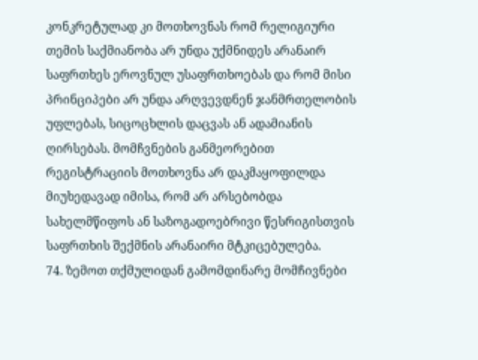კონკრეტულად კი მოთხოვნას რომ რელიგიური თემის საქმიანობა არ უნდა უქმნიდეს არანაირ საფრთხეს ეროვნულ უსაფრთხოებას და რომ მისი პრინციპები არ უნდა არღვევდნენ ჯანმრთელობის უფლებას, სიცოცხლის დაცვას ან ადამიანის ღირსებას. მომჩვნების განმეორებით რეგისტრაციის მოთხოვნა არ დაკმაყოფილდა მიუხედავად იმისა, რომ არ არსებობდა სახელმწიფოს ან საზოგადოებრივი წესრიგისთვის საფრთხის შექმნის არანაირი მტკიცებულება.
74. ზემოთ თქმულიდან გამომდინარე მომჩივნები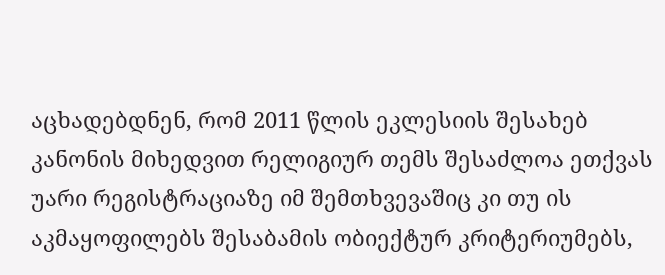აცხადებდნენ, რომ 2011 წლის ეკლესიის შესახებ კანონის მიხედვით რელიგიურ თემს შესაძლოა ეთქვას უარი რეგისტრაციაზე იმ შემთხვევაშიც კი თუ ის აკმაყოფილებს შესაბამის ობიექტურ კრიტერიუმებს,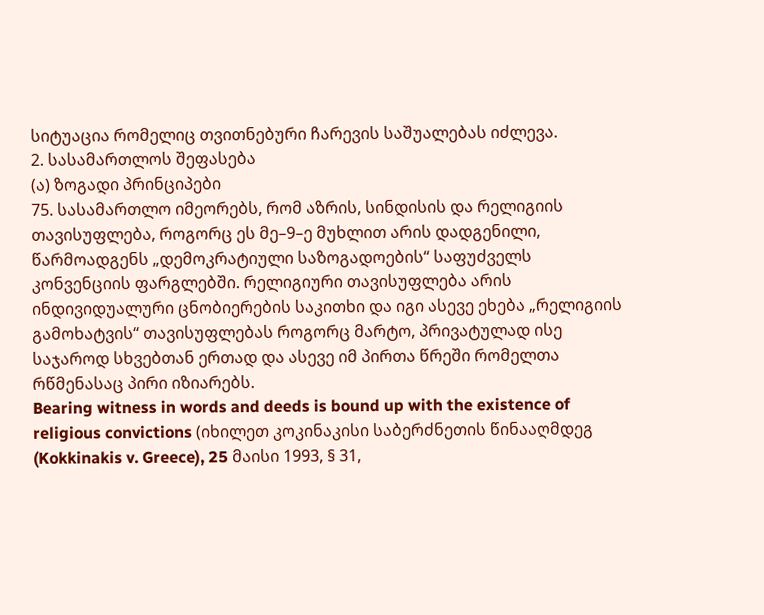სიტუაცია რომელიც თვითნებური ჩარევის საშუალებას იძლევა.
2. სასამართლოს შეფასება
(ა) ზოგადი პრინციპები
75. სასამართლო იმეორებს, რომ აზრის, სინდისის და რელიგიის თავისუფლება, როგორც ეს მე–9–ე მუხლით არის დადგენილი, წარმოადგენს „დემოკრატიული საზოგადოების“ საფუძველს კონვენციის ფარგლებში. რელიგიური თავისუფლება არის ინდივიდუალური ცნობიერების საკითხი და იგი ასევე ეხება „რელიგიის გამოხატვის“ თავისუფლებას როგორც მარტო, პრივატულად ისე საჯაროდ სხვებთან ერთად და ასევე იმ პირთა წრეში რომელთა რწმენასაც პირი იზიარებს.
Bearing witness in words and deeds is bound up with the existence of religious convictions (იხილეთ კოკინაკისი საბერძნეთის წინააღმდეგ (Kokkinakis v. Greece), 25 მაისი 1993, § 31,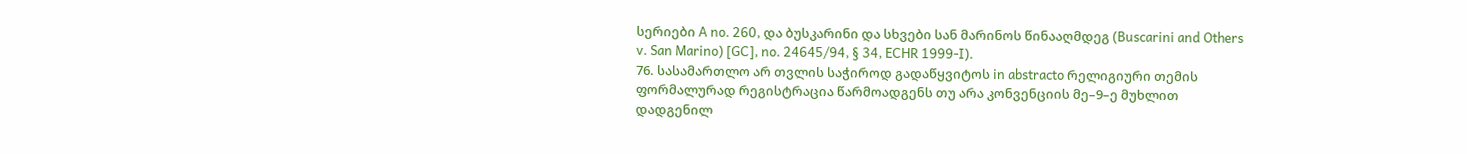სერიები A no. 260, და ბუსკარინი და სხვები სან მარინოს წინააღმდეგ (Buscarini and Others v. San Marino) [GC], no. 24645/94, § 34, ECHR 1999-I).
76. სასამართლო არ თვლის საჭიროდ გადაწყვიტოს in abstracto რელიგიური თემის ფორმალურად რეგისტრაცია წარმოადგენს თუ არა კონვენციის მე–9–ე მუხლით დადგენილ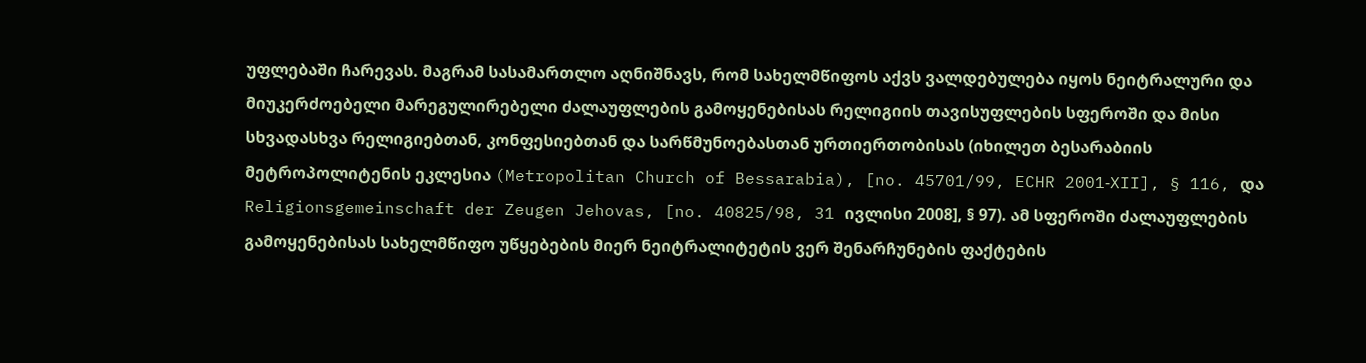უფლებაში ჩარევას. მაგრამ სასამართლო აღნიშნავს, რომ სახელმწიფოს აქვს ვალდებულება იყოს ნეიტრალური და მიუკერძოებელი მარეგულირებელი ძალაუფლების გამოყენებისას რელიგიის თავისუფლების სფეროში და მისი სხვადასხვა რელიგიებთან, კონფესიებთან და სარწმუნოებასთან ურთიერთობისას (იხილეთ ბესარაბიის მეტროპოლიტენის ეკლესია (Metropolitan Church of Bessarabia), [no. 45701/99, ECHR 2001‑XII], § 116, და Religionsgemeinschaft der Zeugen Jehovas, [no. 40825/98, 31 ივლისი 2008], § 97). ამ სფეროში ძალაუფლების გამოყენებისას სახელმწიფო უწყებების მიერ ნეიტრალიტეტის ვერ შენარჩუნების ფაქტების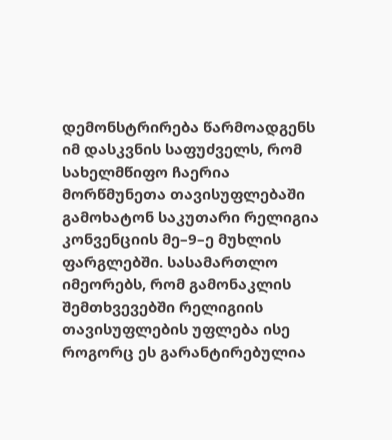დემონსტრირება წარმოადგენს იმ დასკვნის საფუძველს, რომ სახელმწიფო ჩაერია მორწმუნეთა თავისუფლებაში გამოხატონ საკუთარი რელიგია კონვენციის მე–9–ე მუხლის ფარგლებში. სასამართლო იმეორებს, რომ გამონაკლის შემთხვევებში რელიგიის თავისუფლების უფლება ისე როგორც ეს გარანტირებულია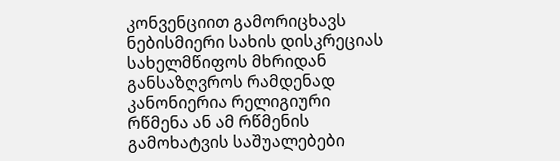კონვენციით გამორიცხავს ნებისმიერი სახის დისკრეციას სახელმწიფოს მხრიდან განსაზღვროს რამდენად კანონიერია რელიგიური რწმენა ან ამ რწმენის გამოხატვის საშუალებები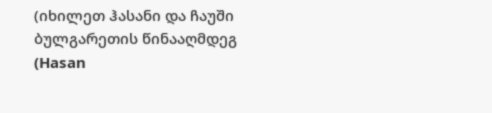(იხილეთ ჰასანი და ჩაუში ბულგარეთის წინააღმდეგ (Hasan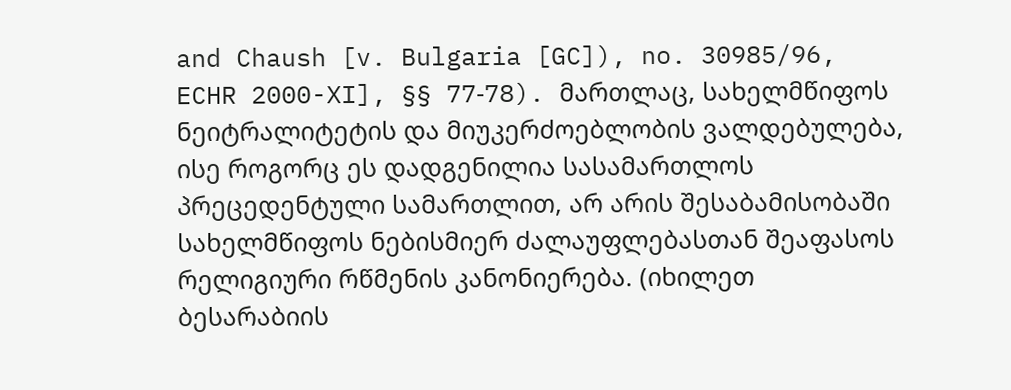and Chaush [v. Bulgaria [GC]), no. 30985/96, ECHR 2000-XI], §§ 77‑78). მართლაც, სახელმწიფოს ნეიტრალიტეტის და მიუკერძოებლობის ვალდებულება, ისე როგორც ეს დადგენილია სასამართლოს პრეცედენტული სამართლით, არ არის შესაბამისობაში სახელმწიფოს ნებისმიერ ძალაუფლებასთან შეაფასოს რელიგიური რწმენის კანონიერება. (იხილეთ ბესარაბიის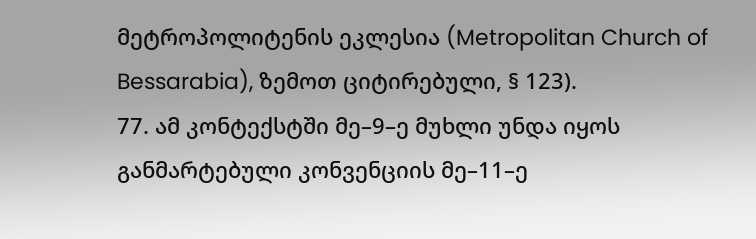მეტროპოლიტენის ეკლესია (Metropolitan Church of Bessarabia), ზემოთ ციტირებული, § 123).
77. ამ კონტექსტში მე–9–ე მუხლი უნდა იყოს განმარტებული კონვენციის მე–11–ე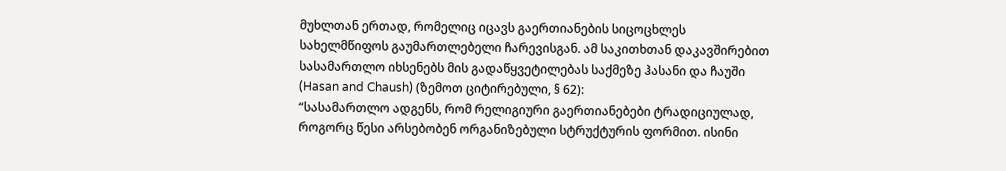მუხლთან ერთად, რომელიც იცავს გაერთიანების სიცოცხლეს სახელმწიფოს გაუმართლებელი ჩარევისგან. ამ საკითხთან დაკავშირებით სასამართლო იხსენებს მის გადაწყვეტილებას საქმეზე ჰასანი და ჩაუში (Hasan and Chaush) (ზემოთ ციტირებული, § 62):
“სასამართლო ადგენს, რომ რელიგიური გაერთიანებები ტრადიციულად, როგორც წესი არსებობენ ორგანიზებული სტრუქტურის ფორმით. ისინი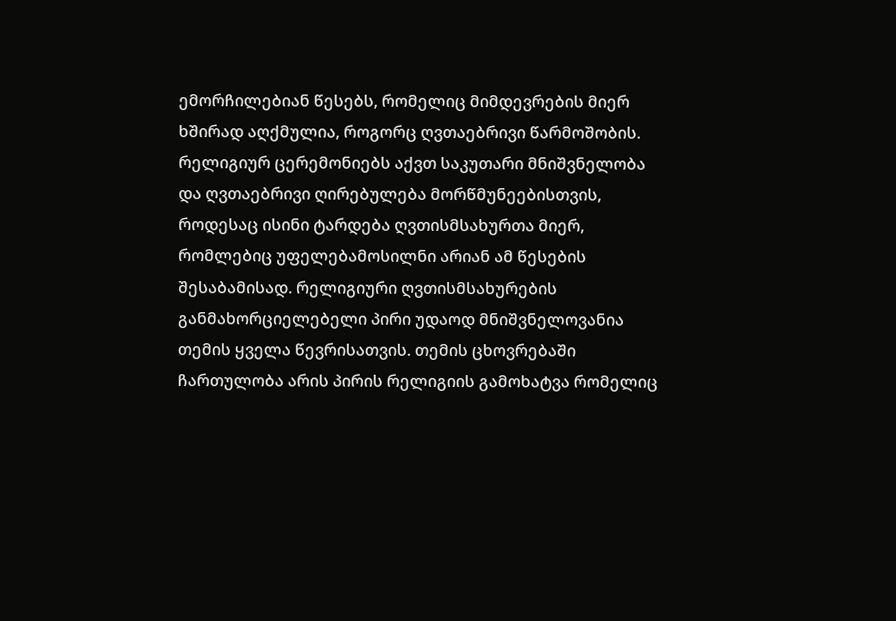ემორჩილებიან წესებს, რომელიც მიმდევრების მიერ ხშირად აღქმულია, როგორც ღვთაებრივი წარმოშობის. რელიგიურ ცერემონიებს აქვთ საკუთარი მნიშვნელობა და ღვთაებრივი ღირებულება მორწმუნეებისთვის, როდესაც ისინი ტარდება ღვთისმსახურთა მიერ, რომლებიც უფელებამოსილნი არიან ამ წესების შესაბამისად. რელიგიური ღვთისმსახურების განმახორციელებელი პირი უდაოდ მნიშვნელოვანია თემის ყველა წევრისათვის. თემის ცხოვრებაში ჩართულობა არის პირის რელიგიის გამოხატვა რომელიც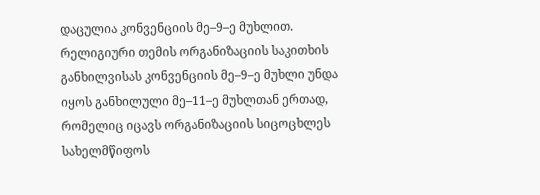დაცულია კონვენციის მე–9–ე მუხლით.
რელიგიური თემის ორგანიზაციის საკითხის განხილვისას კონვენციის მე–9–ე მუხლი უნდა იყოს განხილული მე–11–ე მუხლთან ერთად, რომელიც იცავს ორგანიზაციის სიცოცხლეს სახელმწიფოს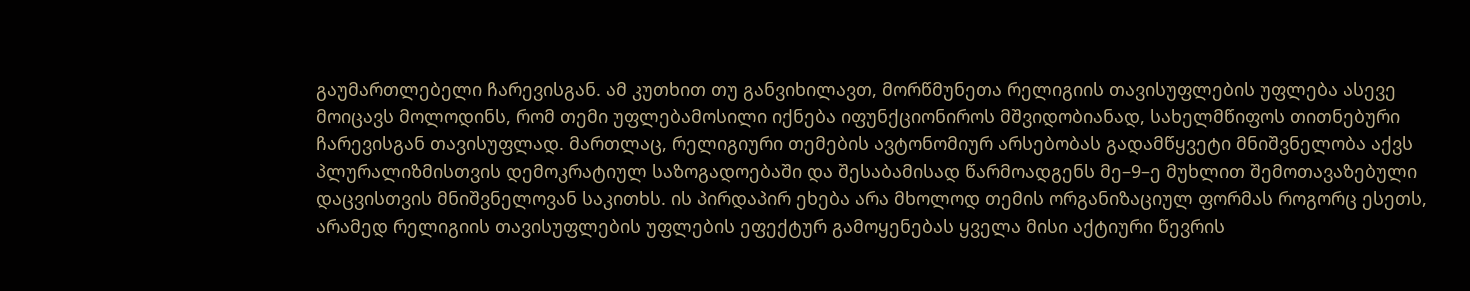გაუმართლებელი ჩარევისგან. ამ კუთხით თუ განვიხილავთ, მორწმუნეთა რელიგიის თავისუფლების უფლება ასევე მოიცავს მოლოდინს, რომ თემი უფლებამოსილი იქნება იფუნქციონიროს მშვიდობიანად, სახელმწიფოს თითნებური ჩარევისგან თავისუფლად. მართლაც, რელიგიური თემების ავტონომიურ არსებობას გადამწყვეტი მნიშვნელობა აქვს პლურალიზმისთვის დემოკრატიულ საზოგადოებაში და შესაბამისად წარმოადგენს მე–9–ე მუხლით შემოთავაზებული დაცვისთვის მნიშვნელოვან საკითხს. ის პირდაპირ ეხება არა მხოლოდ თემის ორგანიზაციულ ფორმას როგორც ესეთს, არამედ რელიგიის თავისუფლების უფლების ეფექტურ გამოყენებას ყველა მისი აქტიური წევრის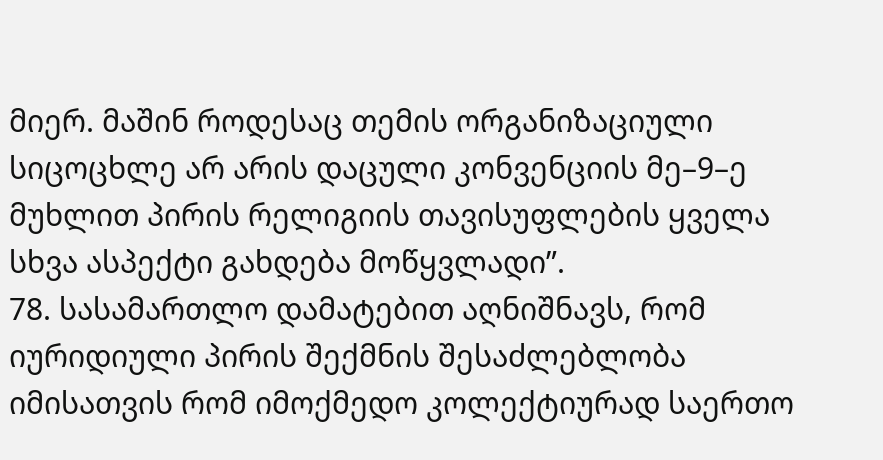მიერ. მაშინ როდესაც თემის ორგანიზაციული სიცოცხლე არ არის დაცული კონვენციის მე–9–ე მუხლით პირის რელიგიის თავისუფლების ყველა სხვა ასპექტი გახდება მოწყვლადი”.
78. სასამართლო დამატებით აღნიშნავს, რომ იურიდიული პირის შექმნის შესაძლებლობა იმისათვის რომ იმოქმედო კოლექტიურად საერთო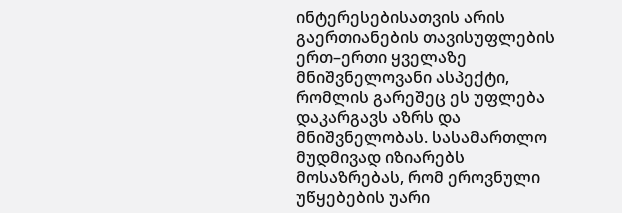ინტერესებისათვის არის გაერთიანების თავისუფლების ერთ–ერთი ყველაზე მნიშვნელოვანი ასპექტი, რომლის გარეშეც ეს უფლება დაკარგავს აზრს და მნიშვნელობას. სასამართლო მუდმივად იზიარებს მოსაზრებას, რომ ეროვნული უწყებების უარი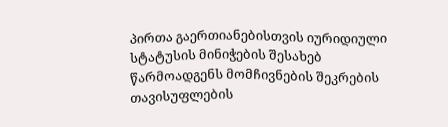პირთა გაერთიანებისთვის იურიდიული სტატუსის მინიჭების შესახებ წარმოადგენს მომჩივნების შეკრების თავისუფლების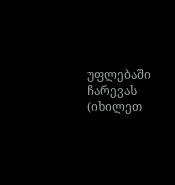უფლებაში ჩარევას (იხილეთ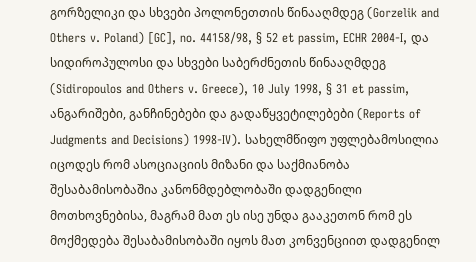გორზელიკი და სხვები პოლონეთთის წინააღმდეგ (Gorzelik and Others v. Poland) [GC], no. 44158/98, § 52 et passim, ECHR 2004‑I, და სიდიროპულოსი და სხვები საბერძნეთის წინააღმდეგ (Sidiropoulos and Others v. Greece), 10 July 1998, § 31 et passim, ანგარიშები, განჩინებები და გადაწყვეტილებები (Reports of Judgments and Decisions) 1998‑IV). სახელმწიფო უფლებამოსილია იცოდეს რომ ასოციაციის მიზანი და საქმიანობა შესაბამისობაშია კანონმდებლობაში დადგენილი მოთხოვნებისა, მაგრამ მათ ეს ისე უნდა გააკეთონ რომ ეს მოქმედება შესაბამისობაში იყოს მათ კონვენციით დადგენილ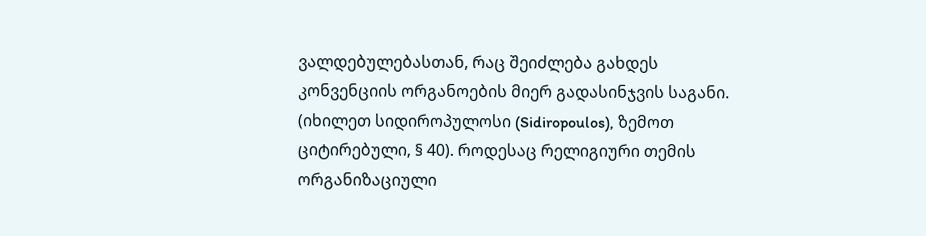ვალდებულებასთან, რაც შეიძლება გახდეს კონვენციის ორგანოების მიერ გადასინჯვის საგანი. (იხილეთ სიდიროპულოსი (Sidiropoulos), ზემოთ ციტირებული, § 40). როდესაც რელიგიური თემის ორგანიზაციული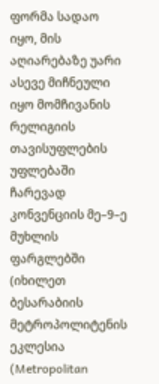ფორმა სადაო იყო, მის აღიარებაზე უარი ასევე მიჩნეული იყო მომჩივანის რელიგიის თავისუფლების უფლებაში ჩარევად კონვენციის მე–9–ე მუხლის ფარგლებში (იხილეთ ბესარაბიის მეტროპოლიტენის ეკლესია (Metropolitan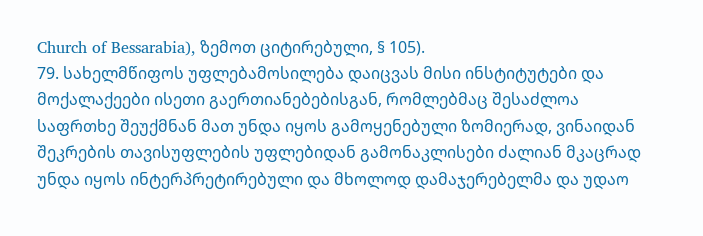Church of Bessarabia), ზემოთ ციტირებული, § 105).
79. სახელმწიფოს უფლებამოსილება დაიცვას მისი ინსტიტუტები და მოქალაქეები ისეთი გაერთიანებებისგან, რომლებმაც შესაძლოა საფრთხე შეუქმნან მათ უნდა იყოს გამოყენებული ზომიერად, ვინაიდან შეკრების თავისუფლების უფლებიდან გამონაკლისები ძალიან მკაცრად უნდა იყოს ინტერპრეტირებული და მხოლოდ დამაჯერებელმა და უდაო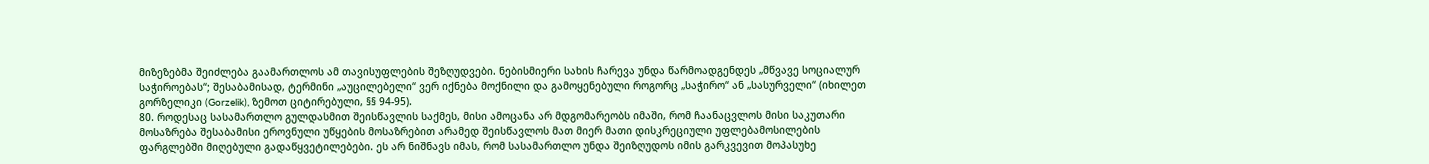მიზეზებმა შეიძლება გაამართლოს ამ თავისუფლების შეზღუდვები. ნებისმიერი სახის ჩარევა უნდა წარმოადგენდეს „მწვავე სოციალურ საჭიროებას“; შესაბამისად, ტერმინი „აუცილებელი“ ვერ იქნება მოქნილი და გამოყენებული როგორც „საჭირო“ ან „სასურველი“ (იხილეთ გორზელიკი (Gorzelik), ზემოთ ციტირებული, §§ 94-95).
80. როდესაც სასამართლო გულდასმით შეისწავლის საქმეს, მისი ამოცანა არ მდგომარეობს იმაში, რომ ჩაანაცვლოს მისი საკუთარი მოსაზრება შესაბამისი ეროვნული უწყების მოსაზრებით არამედ შეისწავლოს მათ მიერ მათი დისკრეციული უფლებამოსილების ფარგლებში მიღებული გადაწყვეტილებები. ეს არ ნიშნავს იმას, რომ სასამართლო უნდა შეიზღუდოს იმის გარკვევით მოპასუხე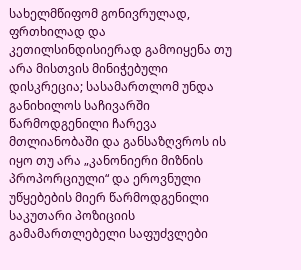სახელმწიფომ გონივრულად, ფრთხილად და კეთილსინდისიერად გამოიყენა თუ არა მისთვის მინიჭებული დისკრეცია; სასამართლომ უნდა განიხილოს საჩივარში წარმოდგენილი ჩარევა მთლიანობაში და განსაზღვროს ის იყო თუ არა „კანონიერი მიზნის პროპორციული“ და ეროვნული უწყებების მიერ წარმოდგენილი საკუთარი პოზიციის გამამართლებელი საფუძვლები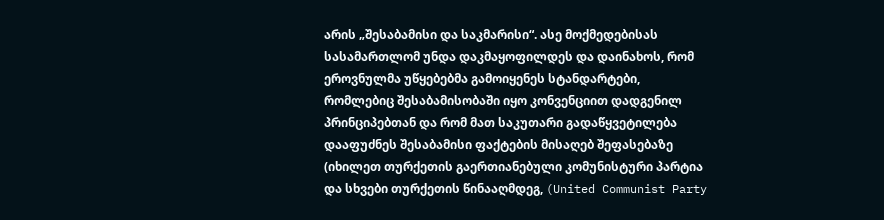არის „შესაბამისი და საკმარისი“. ასე მოქმედებისას სასამართლომ უნდა დაკმაყოფილდეს და დაინახოს, რომ ეროვნულმა უწყებებმა გამოიყენეს სტანდარტები, რომლებიც შესაბამისობაში იყო კონვენციით დადგენილ პრინციპებთან და რომ მათ საკუთარი გადაწყვეტილება დააფუძნეს შესაბამისი ფაქტების მისაღებ შეფასებაზე (იხილეთ თურქეთის გაერთიანებული კომუნისტური პარტია და სხვები თურქეთის წინააღმდეგ, (United Communist Party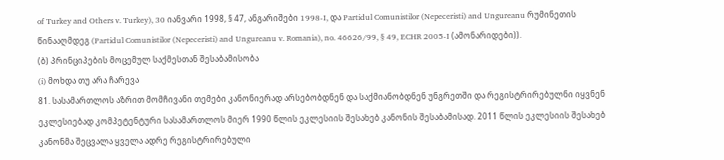of Turkey and Others v. Turkey), 30 იანვარი 1998, § 47, ანგარიშები 1998‑I, და Partidul Comunistilor (Nepeceristi) and Ungureanu რუმინეთის წინააღმდეგ (Partidul Comunistilor (Nepeceristi) and Ungureanu v. Romania), no. 46626/99, § 49, ECHR 2005‑I (ამონარიდები)).
(ბ) პრინციპების მოცემულ საქმესთან შესაბამისობა
(i) მოხდა თუ არა ჩარევა
81. სასამართლოს აზრით მომჩივანი თემები კანონიერად არსებობდნენ და საქმიანობდნენ უნგრეთში და რეგისტრირებულნი იყვნენ ეკლესიებად კომპეტენტური სასამართლოს მიერ 1990 წლის ეკლესიის შესახებ კანონის შესაბამისად. 2011 წლის ეკლესიის შესახებ კანონმა შეცვალა ყველა ადრე რეგისტრირებული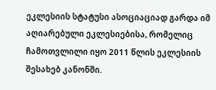ეკლესიის სტატუსი ასოციაციად გარდა იმ აღიარებული ეკლესიებისა, რომელიც ჩამოთვლილი იყო 2011 წლის ეკლესიის შესახებ კანონში.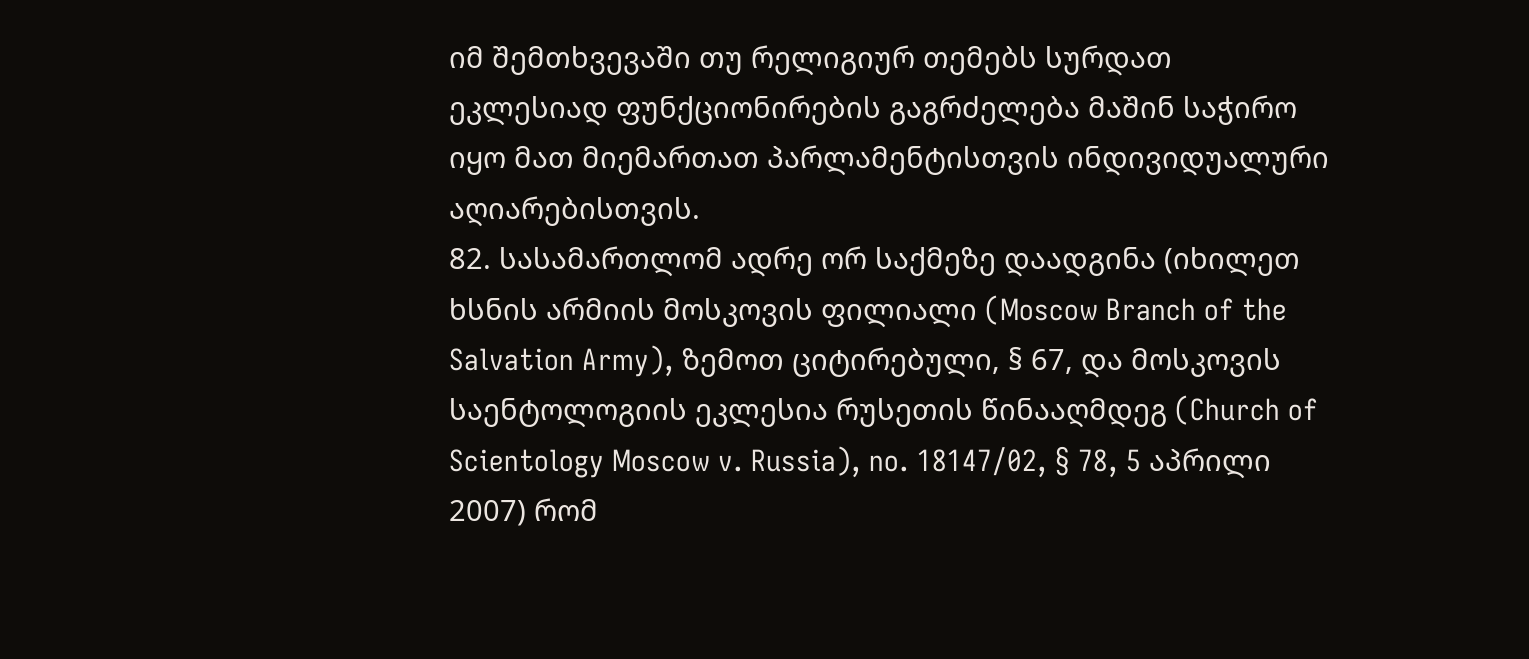იმ შემთხვევაში თუ რელიგიურ თემებს სურდათ ეკლესიად ფუნქციონირების გაგრძელება მაშინ საჭირო იყო მათ მიემართათ პარლამენტისთვის ინდივიდუალური აღიარებისთვის.
82. სასამართლომ ადრე ორ საქმეზე დაადგინა (იხილეთ ხსნის არმიის მოსკოვის ფილიალი (Moscow Branch of the Salvation Army), ზემოთ ციტირებული, § 67, და მოსკოვის საენტოლოგიის ეკლესია რუსეთის წინააღმდეგ (Church of Scientology Moscow v. Russia), no. 18147/02, § 78, 5 აპრილი 2007) რომ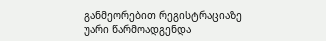განმეორებით რეგისტრაციაზე უარი წარმოადგენდა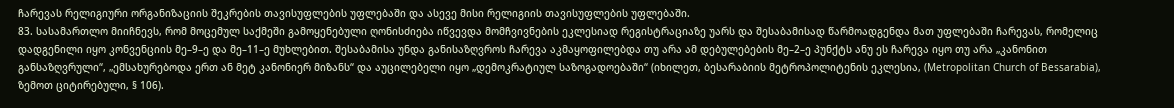ჩარევას რელიგიური ორგანიზაციის შეკრების თავისუფლების უფლებაში და ასევე მისი რელიგიის თავისუფლების უფლებაში.
83. სასამართლო მიიჩნევს, რომ მოცემულ საქმეში გამოყენებული ღონისძიება იწვევდა მომჩვივნების ეკლესიად რეგისტრაციაზე უარს და შესაბამისად წარმოადგენდა მათ უფლებაში ჩარევას, რომელიც დადგენილი იყო კონვენციის მე–9–ე და მე–11–ე მუხლებით. შესაბამისა უნდა განისაზღვროს ჩარევა აკმაყოფილებდა თუ არა ამ დებულებების მე–2–ე პუნქტს ანუ ეს ჩარევა იყო თუ არა „კანონით განსაზღვრული“, „ემსახურებოდა ერთ ან მეტ კანონიერ მიზანს“ და აუცილებელი იყო „დემოკრატიულ საზოგადოებაში“ (იხილეთ, ბესარაბიის მეტროპოლიტენის ეკლესია, (Metropolitan Church of Bessarabia), ზემოთ ციტირებული, § 106).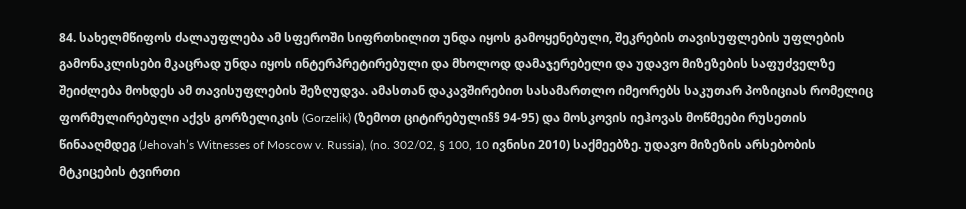84. სახელმწიფოს ძალაუფლება ამ სფეროში სიფრთხილით უნდა იყოს გამოყენებული, შეკრების თავისუფლების უფლების გამონაკლისები მკაცრად უნდა იყოს ინტერპრეტირებული და მხოლოდ დამაჯერებელი და უდავო მიზეზების საფუძველზე შეიძლება მოხდეს ამ თავისუფლების შეზღუდვა. ამასთან დაკავშირებით სასამართლო იმეორებს საკუთარ პოზიციას რომელიც ფორმულირებული აქვს გორზელიკის (Gorzelik) (ზემოთ ციტირებული§§ 94-95) და მოსკოვის იეჰოვას მოწმეები რუსეთის წინააღმდეგ (Jehovah’s Witnesses of Moscow v. Russia), (no. 302/02, § 100, 10 ივნისი 2010) საქმეებზე. უდავო მიზეზის არსებობის მტკიცების ტვირთი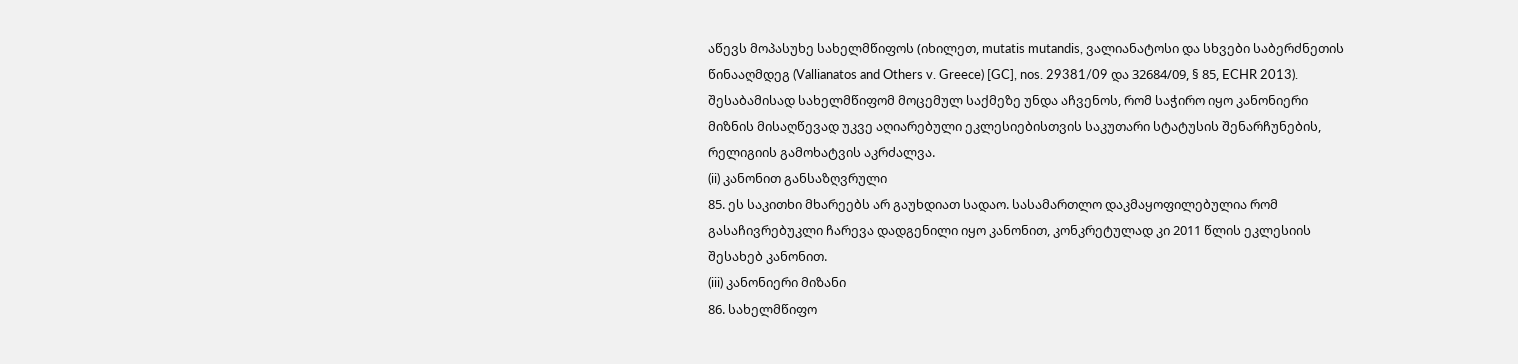აწევს მოპასუხე სახელმწიფოს (იხილეთ, mutatis mutandis, ვალიანატოსი და სხვები საბერძნეთის წინააღმდეგ (Vallianatos and Others v. Greece) [GC], nos. 29381/09 და 32684/09, § 85, ECHR 2013). შესაბამისად სახელმწიფომ მოცემულ საქმეზე უნდა აჩვენოს, რომ საჭირო იყო კანონიერი მიზნის მისაღწევად უკვე აღიარებული ეკლესიებისთვის საკუთარი სტატუსის შენარჩუნების, რელიგიის გამოხატვის აკრძალვა.
(ii) კანონით განსაზღვრული
85. ეს საკითხი მხარეებს არ გაუხდიათ სადაო. სასამართლო დაკმაყოფილებულია რომ გასაჩივრებუკლი ჩარევა დადგენილი იყო კანონით, კონკრეტულად კი 2011 წლის ეკლესიის შესახებ კანონით.
(iii) კანონიერი მიზანი
86. სახელმწიფო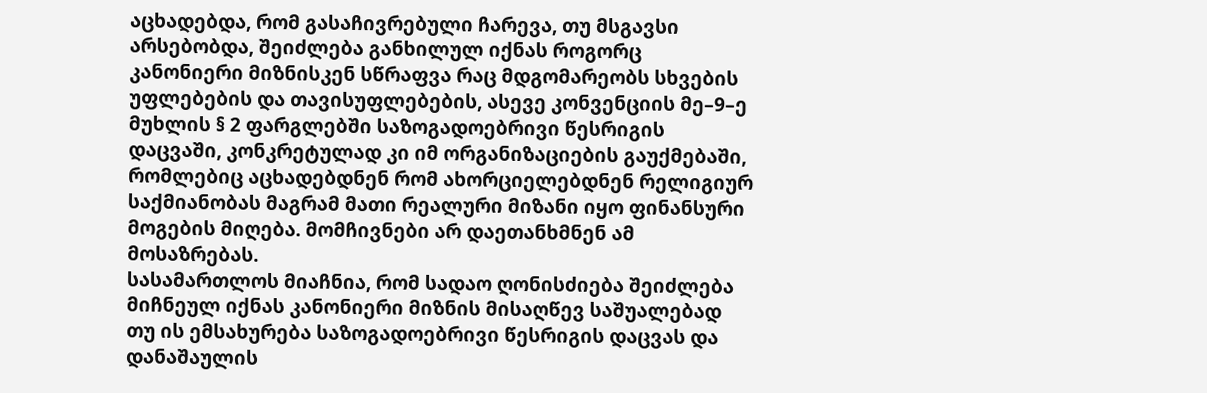აცხადებდა, რომ გასაჩივრებული ჩარევა, თუ მსგავსი არსებობდა, შეიძლება განხილულ იქნას როგორც კანონიერი მიზნისკენ სწრაფვა რაც მდგომარეობს სხვების უფლებების და თავისუფლებების, ასევე კონვენციის მე–9–ე მუხლის § 2 ფარგლებში საზოგადოებრივი წესრიგის დაცვაში, კონკრეტულად კი იმ ორგანიზაციების გაუქმებაში, რომლებიც აცხადებდნენ რომ ახორციელებდნენ რელიგიურ საქმიანობას მაგრამ მათი რეალური მიზანი იყო ფინანსური მოგების მიღება. მომჩივნები არ დაეთანხმნენ ამ მოსაზრებას.
სასამართლოს მიაჩნია, რომ სადაო ღონისძიება შეიძლება მიჩნეულ იქნას კანონიერი მიზნის მისაღწევ საშუალებად თუ ის ემსახურება საზოგადოებრივი წესრიგის დაცვას და დანაშაულის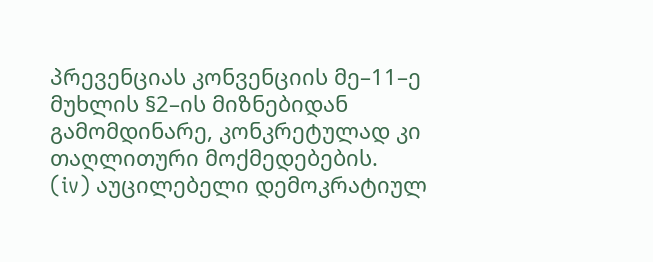პრევენციას კონვენციის მე–11–ე მუხლის §2–ის მიზნებიდან გამომდინარე, კონკრეტულად კი თაღლითური მოქმედებების.
(iv) აუცილებელი დემოკრატიულ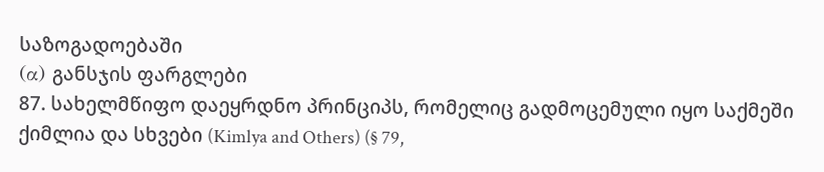საზოგადოებაში
(α) განსჯის ფარგლები
87. სახელმწიფო დაეყრდნო პრინციპს, რომელიც გადმოცემული იყო საქმეში ქიმლია და სხვები (Kimlya and Others) (§ 79,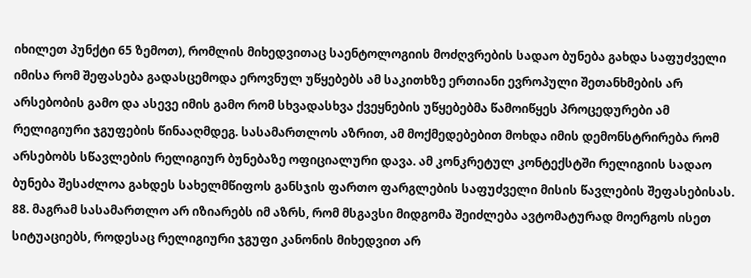იხილეთ პუნქტი 65 ზემოთ), რომლის მიხედვითაც საენტოლოგიის მოძღვრების სადაო ბუნება გახდა საფუძველი იმისა რომ შეფასება გადასცემოდა ეროვნულ უწყებებს ამ საკითხზე ერთიანი ევროპული შეთანხმების არ არსებობის გამო და ასევე იმის გამო რომ სხვადასხვა ქვეყნების უწყებებმა წამოიწყეს პროცედურები ამ რელიგიური ჯგუფების წინააღმდეგ. სასამართლოს აზრით, ამ მოქმედებებით მოხდა იმის დემონსტრირება რომ არსებობს სწავლების რელიგიურ ბუნებაზე ოფიციალური დავა. ამ კონკრეტულ კონტექსტში რელიგიის სადაო ბუნება შესაძლოა გახდეს სახელმწიფოს განსჯის ფართო ფარგლების საფუძველი მისის წავლების შეფასებისას.
88. მაგრამ სასამართლო არ იზიარებს იმ აზრს, რომ მსგავსი მიდგომა შეიძლება ავტომატურად მოერგოს ისეთ სიტუაციებს, როდესაც რელიგიური ჯგუფი კანონის მიხედვით არ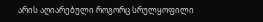არის აღიარებული როგორც სრულყოფილი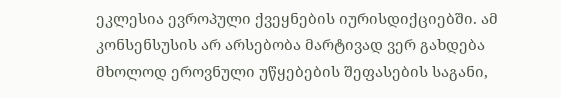ეკლესია ევროპული ქვეყნების იურისდიქციებში. ამ კონსენსუსის არ არსებობა მარტივად ვერ გახდება მხოლოდ ეროვნული უწყებების შეფასების საგანი,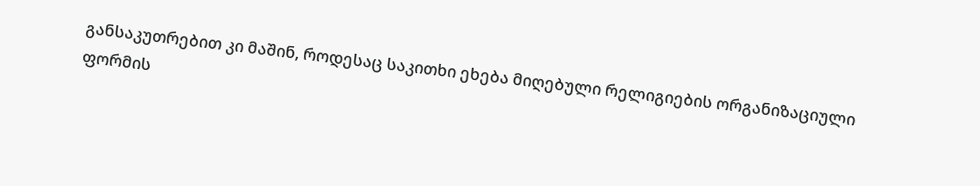განსაკუთრებით კი მაშინ, როდესაც საკითხი ეხება მიღებული რელიგიების ორგანიზაციული ფორმის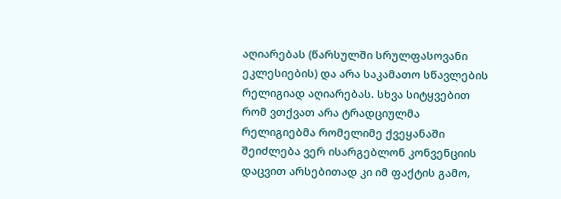აღიარებას (წარსულში სრულფასოვანი ეკლესიების) და არა საკამათო სწავლების რელიგიად აღიარებას. სხვა სიტყვებით რომ ვთქვათ არა ტრადციულმა რელიგიებმა რომელიმე ქვეყანაში შეიძლება ვერ ისარგებლონ კონვენციის დაცვით არსებითად კი იმ ფაქტის გამო,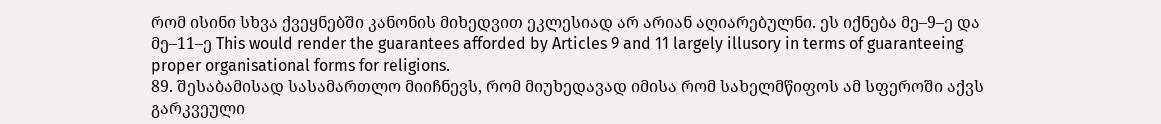რომ ისინი სხვა ქვეყნებში კანონის მიხედვით ეკლესიად არ არიან აღიარებულნი. ეს იქნება მე–9–ე და მე–11–ე This would render the guarantees afforded by Articles 9 and 11 largely illusory in terms of guaranteeing proper organisational forms for religions.
89. შესაბამისად სასამართლო მიიჩნევს, რომ მიუხედავად იმისა რომ სახელმწიფოს ამ სფეროში აქვს გარკვეული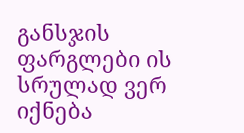განსჯის ფარგლები ის სრულად ვერ იქნება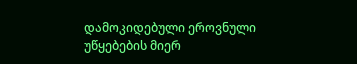დამოკიდებული ეროვნული უწყებების მიერ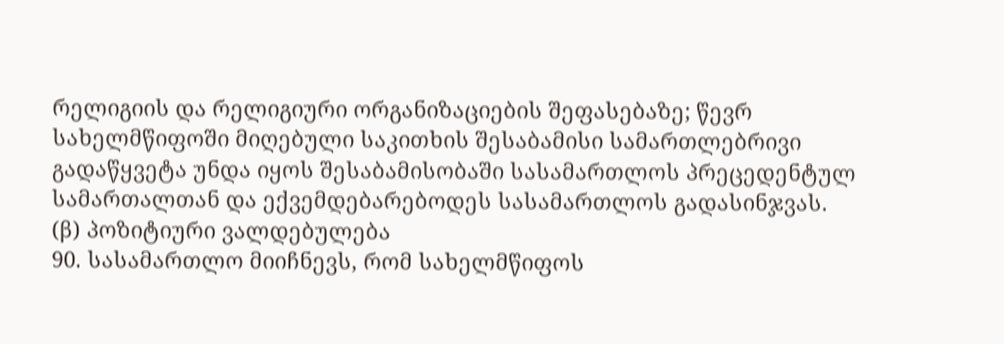რელიგიის და რელიგიური ორგანიზაციების შეფასებაზე; წევრ სახელმწიფოში მიღებული საკითხის შესაბამისი სამართლებრივი გადაწყვეტა უნდა იყოს შესაბამისობაში სასამართლოს პრეცედენტულ სამართალთან და ექვემდებარებოდეს სასამართლოს გადასინჯვას.
(β) პოზიტიური ვალდებულება
90. სასამართლო მიიჩნევს, რომ სახელმწიფოს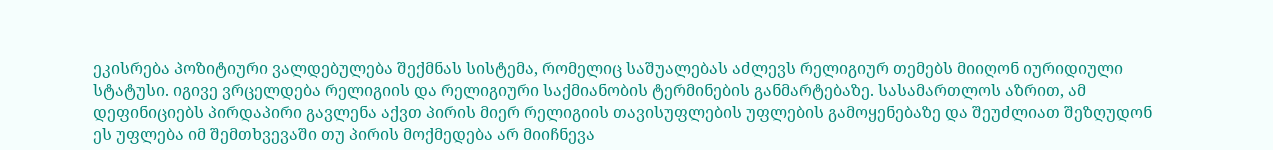ეკისრება პოზიტიური ვალდებულება შექმნას სისტემა, რომელიც საშუალებას აძლევს რელიგიურ თემებს მიიღონ იურიდიული სტატუსი. იგივე ვრცელდება რელიგიის და რელიგიური საქმიანობის ტერმინების განმარტებაზე. სასამართლოს აზრით, ამ დეფინიციებს პირდაპირი გავლენა აქვთ პირის მიერ რელიგიის თავისუფლების უფლების გამოყენებაზე და შეუძლიათ შეზღუდონ ეს უფლება იმ შემთხვევაში თუ პირის მოქმედება არ მიიჩნევა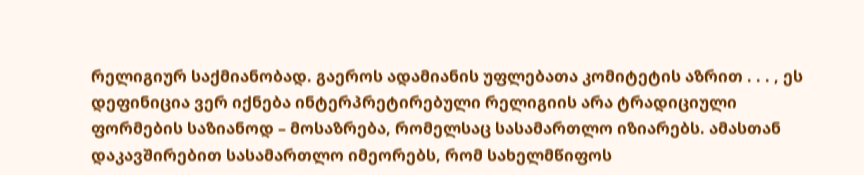რელიგიურ საქმიანობად. გაეროს ადამიანის უფლებათა კომიტეტის აზრით . . . , ეს დეფინიცია ვერ იქნება ინტერპრეტირებული რელიგიის არა ტრადიციული ფორმების საზიანოდ – მოსაზრება, რომელსაც სასამართლო იზიარებს. ამასთან დაკავშირებით სასამართლო იმეორებს, რომ სახელმწიფოს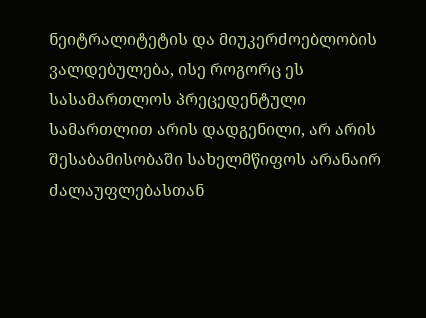ნეიტრალიტეტის და მიუკერძოებლობის ვალდებულება, ისე როგორც ეს სასამართლოს პრეცედენტული სამართლით არის დადგენილი, არ არის შესაბამისობაში სახელმწიფოს არანაირ ძალაუფლებასთან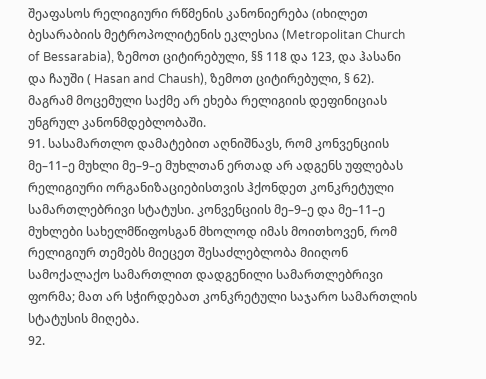შეაფასოს რელიგიური რწმენის კანონიერება (იხილეთ ბესარაბიის მეტროპოლიტენის ეკლესია (Metropolitan Church of Bessarabia), ზემოთ ციტირებული, §§ 118 და 123, და ჰასანი და ჩაუში ( Hasan and Chaush), ზემოთ ციტირებული, § 62). მაგრამ მოცემული საქმე არ ეხება რელიგიის დეფინიციას უნგრულ კანონმდებლობაში.
91. სასამართლო დამატებით აღნიშნავს, რომ კონვენციის მე–11–ე მუხლი მე–9–ე მუხლთან ერთად არ ადგენს უფლებას რელიგიური ორგანიზაციებისთვის ჰქონდეთ კონკრეტული სამართლებრივი სტატუსი. კონვენციის მე–9–ე და მე–11–ე მუხლები სახელმწიფოსგან მხოლოდ იმას მოითხოვენ, რომ რელიგიურ თემებს მიეცეთ შესაძლებლობა მიიღონ სამოქალაქო სამართლით დადგენილი სამართლებრივი ფორმა; მათ არ სჭირდებათ კონკრეტული საჯარო სამართლის სტატუსის მიღება.
92.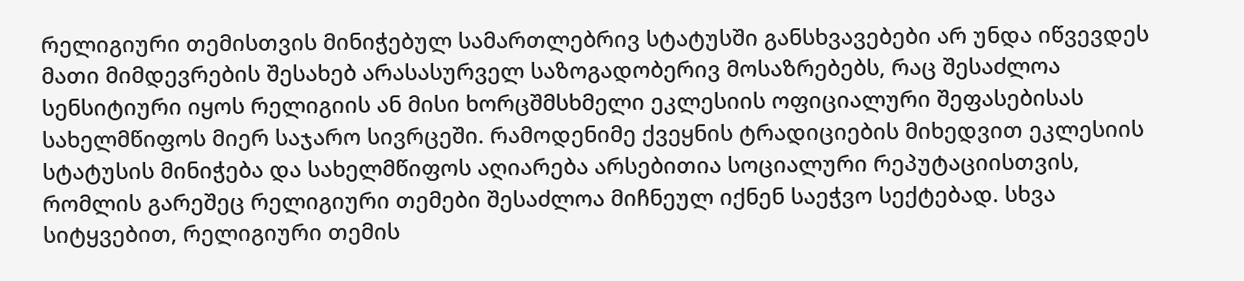რელიგიური თემისთვის მინიჭებულ სამართლებრივ სტატუსში განსხვავებები არ უნდა იწვევდეს მათი მიმდევრების შესახებ არასასურველ საზოგადობერივ მოსაზრებებს, რაც შესაძლოა სენსიტიური იყოს რელიგიის ან მისი ხორცშმსხმელი ეკლესიის ოფიციალური შეფასებისას სახელმწიფოს მიერ საჯარო სივრცეში. რამოდენიმე ქვეყნის ტრადიციების მიხედვით ეკლესიის სტატუსის მინიჭება და სახელმწიფოს აღიარება არსებითია სოციალური რეპუტაციისთვის, რომლის გარეშეც რელიგიური თემები შესაძლოა მიჩნეულ იქნენ საეჭვო სექტებად. სხვა სიტყვებით, რელიგიური თემის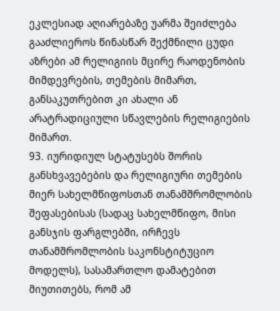ეკლესიად აღიარებაზე უარმა შეიძლება გააძლიეროს წინასწარ შექმნილი ცუდი აზრები ამ რელიგიის მცირე რაოდენობის მიმდევრების, თემების მიმართ, განსაკუთრებით კი ახალი ან არატრადიციული სწავლების რელიგიების მიმართ.
93. იურიდიულ სტატუსებს შორის განსხვავებების და რელიგიური თემების მიერ სახელმწიფოსთან თანამშრომლობის შეფასებისას (სადაც სახელმწიფო, მისი განსჯის ფარგლებში, ირჩევს თანამშრომლობის საკონსტიტუციო მოდელს), სასამართლო დამატებით მიუთითებს, რომ ამ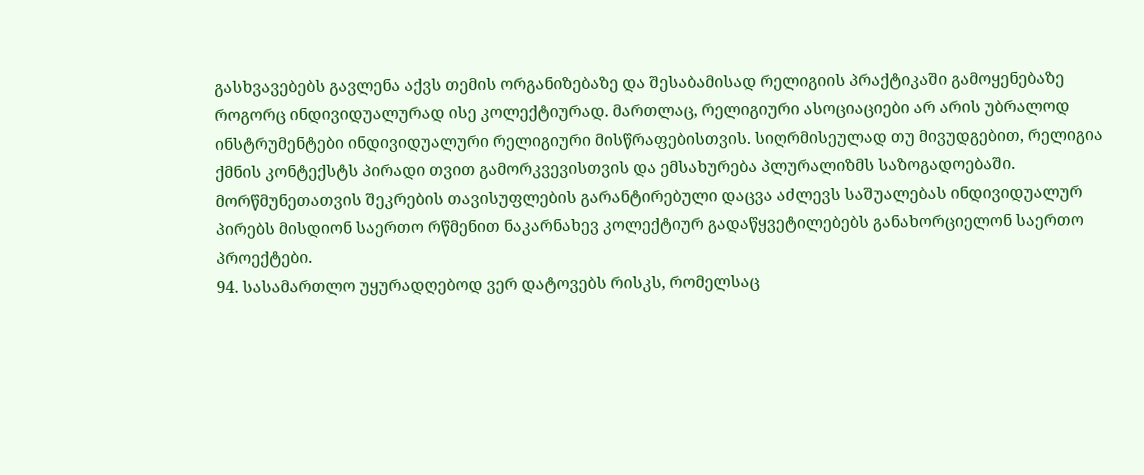გასხვავებებს გავლენა აქვს თემის ორგანიზებაზე და შესაბამისად რელიგიის პრაქტიკაში გამოყენებაზე როგორც ინდივიდუალურად ისე კოლექტიურად. მართლაც, რელიგიური ასოციაციები არ არის უბრალოდ ინსტრუმენტები ინდივიდუალური რელიგიური მისწრაფებისთვის. სიღრმისეულად თუ მივუდგებით, რელიგია ქმნის კონტექსტს პირადი თვით გამორკვევისთვის და ემსახურება პლურალიზმს საზოგადოებაში. მორწმუნეთათვის შეკრების თავისუფლების გარანტირებული დაცვა აძლევს საშუალებას ინდივიდუალურ პირებს მისდიონ საერთო რწმენით ნაკარნახევ კოლექტიურ გადაწყვეტილებებს განახორციელონ საერთო პროექტები.
94. სასამართლო უყურადღებოდ ვერ დატოვებს რისკს, რომელსაც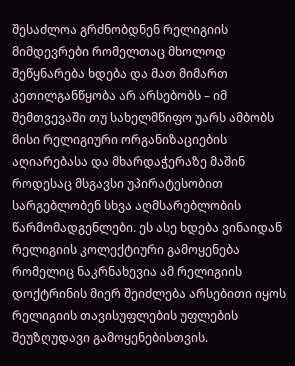შესაძლოა გრძნობდნენ რელიგიის მიმდევრები რომელთაც მხოლოდ შეწყნარება ხდება და მათ მიმართ კეთილგანწყობა არ არსებობს – იმ შემთვევაში თუ სახელმწიფო უარს ამბობს მისი რელიგიური ორგანიზაციების აღიარებასა და მხარდაჭერაზე მაშინ როდესაც მსგავსი უპირატესობით სარგებლობენ სხვა აღმსარებლობის წარმომადგენლები. ეს ასე ხდება ვინაიდან რელიგიის კოლექტიური გამოყენება რომელიც ნაკრნახევია ამ რელიგიის დოქტრინის მიერ შეიძლება არსებითი იყოს რელიგიის თავისუფლების უფლების შეუზღუდავი გამოყენებისთვის.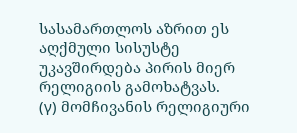სასამართლოს აზრით ეს აღქმული სისუსტე უკავშირდება პირის მიერ რელიგიის გამოხატვას.
(γ) მომჩივანის რელიგიური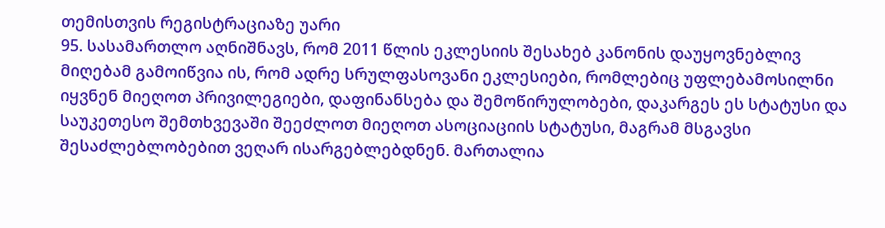თემისთვის რეგისტრაციაზე უარი
95. სასამართლო აღნიშნავს, რომ 2011 წლის ეკლესიის შესახებ კანონის დაუყოვნებლივ მიღებამ გამოიწვია ის, რომ ადრე სრულფასოვანი ეკლესიები, რომლებიც უფლებამოსილნი იყვნენ მიეღოთ პრივილეგიები, დაფინანსება და შემოწირულობები, დაკარგეს ეს სტატუსი და საუკეთესო შემთხვევაში შეეძლოთ მიეღოთ ასოციაციის სტატუსი, მაგრამ მსგავსი შესაძლებლობებით ვეღარ ისარგებლებდნენ. მართალია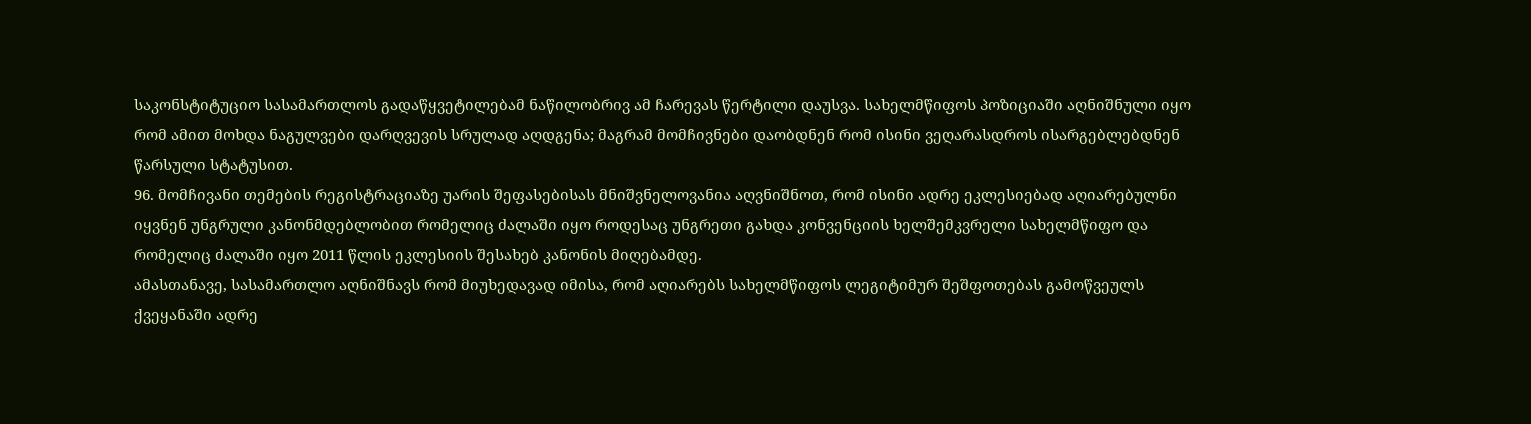საკონსტიტუციო სასამართლოს გადაწყვეტილებამ ნაწილობრივ ამ ჩარევას წერტილი დაუსვა. სახელმწიფოს პოზიციაში აღნიშნული იყო რომ ამით მოხდა ნაგულვები დარღვევის სრულად აღდგენა; მაგრამ მომჩივნები დაობდნენ რომ ისინი ვეღარასდროს ისარგებლებდნენ წარსული სტატუსით.
96. მომჩივანი თემების რეგისტრაციაზე უარის შეფასებისას მნიშვნელოვანია აღვნიშნოთ, რომ ისინი ადრე ეკლესიებად აღიარებულნი იყვნენ უნგრული კანონმდებლობით რომელიც ძალაში იყო როდესაც უნგრეთი გახდა კონვენციის ხელშემკვრელი სახელმწიფო და რომელიც ძალაში იყო 2011 წლის ეკლესიის შესახებ კანონის მიღებამდე.
ამასთანავე, სასამართლო აღნიშნავს რომ მიუხედავად იმისა, რომ აღიარებს სახელმწიფოს ლეგიტიმურ შეშფოთებას გამოწვეულს ქვეყანაში ადრე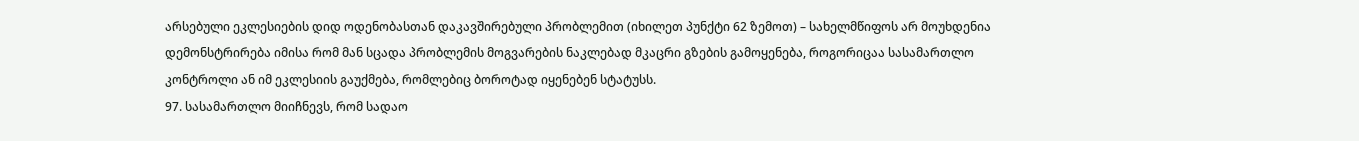არსებული ეკლესიების დიდ ოდენობასთან დაკავშირებული პრობლემით (იხილეთ პუნქტი 62 ზემოთ) – სახელმწიფოს არ მოუხდენია დემონსტრირება იმისა რომ მან სცადა პრობლემის მოგვარების ნაკლებად მკაცრი გზების გამოყენება, როგორიცაა სასამართლო კონტროლი ან იმ ეკლესიის გაუქმება, რომლებიც ბოროტად იყენებენ სტატუსს.
97. სასამართლო მიიჩნევს, რომ სადაო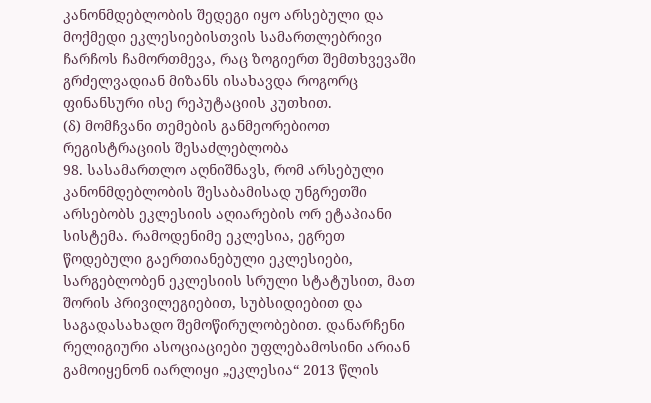კანონმდებლობის შედეგი იყო არსებული და მოქმედი ეკლესიებისთვის სამართლებრივი ჩარჩოს ჩამორთმევა, რაც ზოგიერთ შემთხვევაში გრძელვადიან მიზანს ისახავდა როგორც ფინანსური ისე რეპუტაციის კუთხით.
(δ) მომჩვანი თემების განმეორებიოთ რეგისტრაციის შესაძლებლობა
98. სასამართლო აღნიშნავს, რომ არსებული კანონმდებლობის შესაბამისად უნგრეთში არსებობს ეკლესიის აღიარების ორ ეტაპიანი სისტემა. რამოდენიმე ეკლესია, ეგრეთ წოდებული გაერთიანებული ეკლესიები, სარგებლობენ ეკლესიის სრული სტატუსით, მათ შორის პრივილეგიებით, სუბსიდიებით და საგადასახადო შემოწირულობებით. დანარჩენი რელიგიური ასოციაციები უფლებამოსინი არიან გამოიყენონ იარლიყი „ეკლესია“ 2013 წლის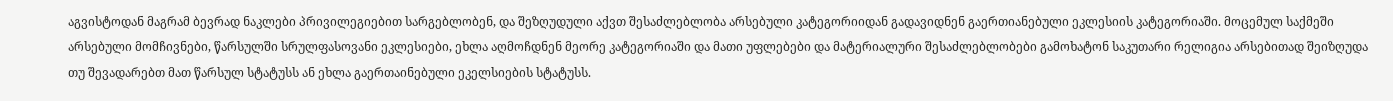აგვისტოდან მაგრამ ბევრად ნაკლები პრივილეგიებით სარგებლობენ, და შეზღუდული აქვთ შესაძლებლობა არსებული კატეგორიიდან გადავიდნენ გაერთიანებული ეკლესიის კატეგორიაში. მოცემულ საქმეში არსებული მომჩივნები, წარსულში სრულფასოვანი ეკლესიები, ეხლა აღმოჩდნენ მეორე კატეგორიაში და მათი უფლებები და მატერიალური შესაძლებლობები გამოხატონ საკუთარი რელიგია არსებითად შეიზღუდა თუ შევადარებთ მათ წარსულ სტატუსს ან ეხლა გაერთაინებული ეკელსიების სტატუსს.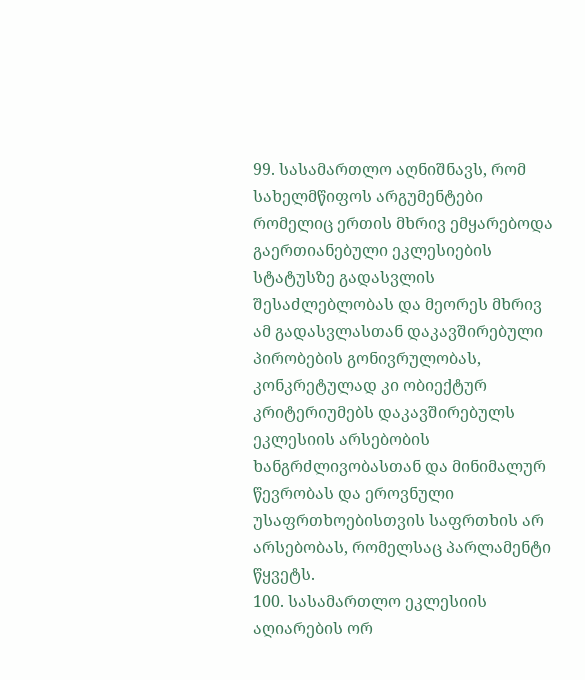99. სასამართლო აღნიშნავს, რომ სახელმწიფოს არგუმენტები რომელიც ერთის მხრივ ემყარებოდა გაერთიანებული ეკლესიების სტატუსზე გადასვლის შესაძლებლობას და მეორეს მხრივ ამ გადასვლასთან დაკავშირებული პირობების გონივრულობას, კონკრეტულად კი ობიექტურ კრიტერიუმებს დაკავშირებულს ეკლესიის არსებობის ხანგრძლივობასთან და მინიმალურ წევრობას და ეროვნული უსაფრთხოებისთვის საფრთხის არ არსებობას, რომელსაც პარლამენტი წყვეტს.
100. სასამართლო ეკლესიის აღიარების ორ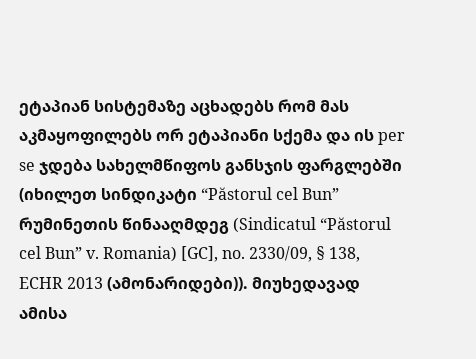ეტაპიან სისტემაზე აცხადებს რომ მას აკმაყოფილებს ორ ეტაპიანი სქემა და ის per se ჯდება სახელმწიფოს განსჯის ფარგლებში (იხილეთ სინდიკატი “Păstorul cel Bun” რუმინეთის წინააღმდეგ (Sindicatul “Păstorul cel Bun” v. Romania) [GC], no. 2330/09, § 138, ECHR 2013 (ამონარიდები)). მიუხედავად ამისა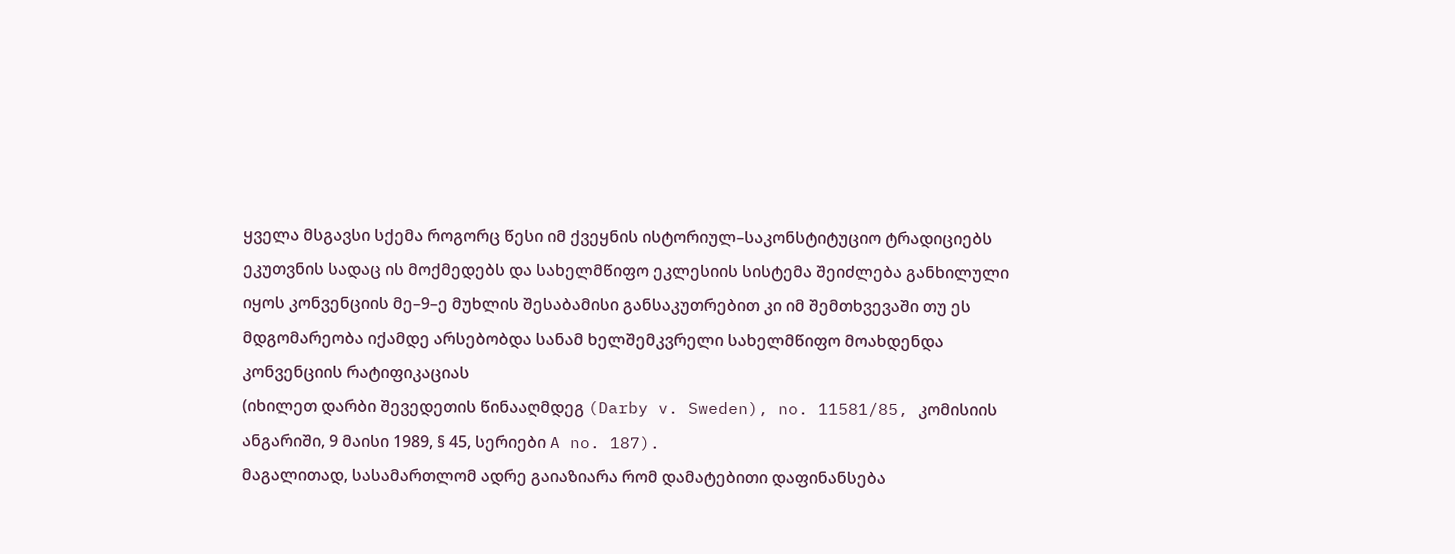ყველა მსგავსი სქემა როგორც წესი იმ ქვეყნის ისტორიულ–საკონსტიტუციო ტრადიციებს ეკუთვნის სადაც ის მოქმედებს და სახელმწიფო ეკლესიის სისტემა შეიძლება განხილული იყოს კონვენციის მე–9–ე მუხლის შესაბამისი განსაკუთრებით კი იმ შემთხვევაში თუ ეს მდგომარეობა იქამდე არსებობდა სანამ ხელშემკვრელი სახელმწიფო მოახდენდა კონვენციის რატიფიკაციას
(იხილეთ დარბი შევედეთის წინააღმდეგ (Darby v. Sweden), no. 11581/85, კომისიის ანგარიში, 9 მაისი 1989, § 45, სერიები A no. 187).
მაგალითად, სასამართლომ ადრე გაიაზიარა რომ დამატებითი დაფინანსება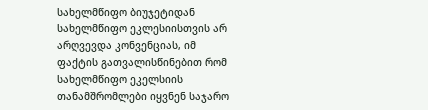სახელმწიფო ბიუჯეტიდან სახელმწიფო ეკლესიისთვის არ არღვევდა კონვენციას, იმ ფაქტის გათვალისწინებით რომ სახელმწიფო ეკელსიის თანამშრომლები იყვნენ საჯარო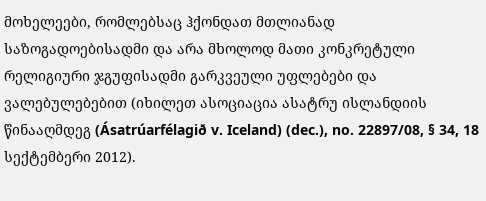მოხელეები, რომლებსაც ჰქონდათ მთლიანად საზოგადოებისადმი და არა მხოლოდ მათი კონკრეტული რელიგიური ჯგუფისადმი გარკვეული უფლებები და ვალებულებებით (იხილეთ ასოციაცია ასატრუ ისლანდიის წინააღმდეგ (Ásatrúarfélagið v. Iceland) (dec.), no. 22897/08, § 34, 18 სექტემბერი 2012).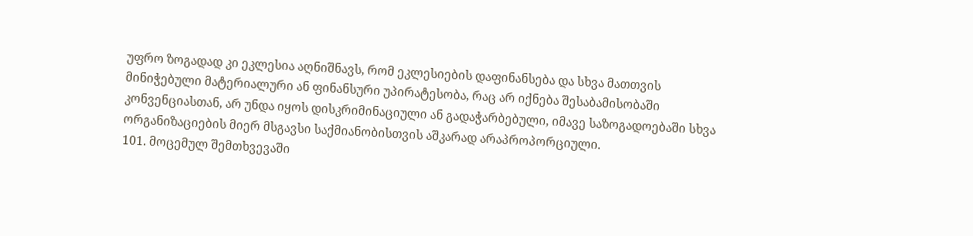უფრო ზოგადად კი ეკლესია აღნიშნავს, რომ ეკლესიების დაფინანსება და სხვა მათთვის მინიჭებული მატერიალური ან ფინანსური უპირატესობა, რაც არ იქნება შესაბამისობაში კონვენციასთან, არ უნდა იყოს დისკრიმინაციული ან გადაჭარბებული, იმავე საზოგადოებაში სხვა ორგანიზაციების მიერ მსგავსი საქმიანობისთვის აშკარად არაპროპორციული.
101. მოცემულ შემთხვევაში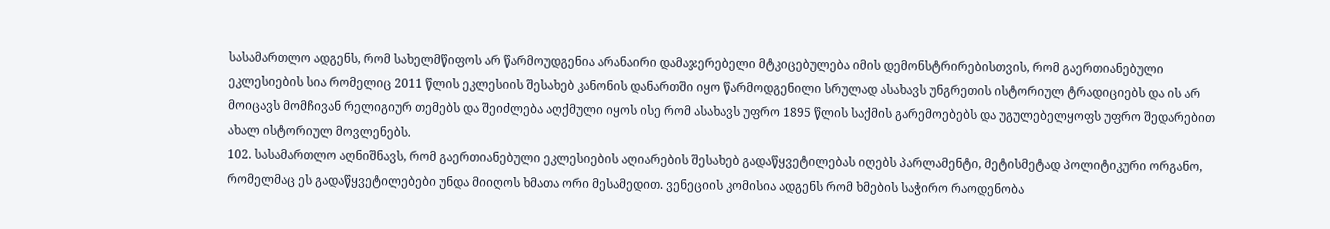სასამართლო ადგენს, რომ სახელმწიფოს არ წარმოუდგენია არანაირი დამაჯერებელი მტკიცებულება იმის დემონსტრირებისთვის, რომ გაერთიანებული ეკლესიების სია რომელიც 2011 წლის ეკლესიის შესახებ კანონის დანართში იყო წარმოდგენილი სრულად ასახავს უნგრეთის ისტორიულ ტრადიციებს და ის არ მოიცავს მომჩივან რელიგიურ თემებს და შეიძლება აღქმული იყოს ისე რომ ასახავს უფრო 1895 წლის საქმის გარემოებებს და უგულებელყოფს უფრო შედარებით ახალ ისტორიულ მოვლენებს.
102. სასამართლო აღნიშნავს, რომ გაერთიანებული ეკლესიების აღიარების შესახებ გადაწყვეტილებას იღებს პარლამენტი, მეტისმეტად პოლიტიკური ორგანო, რომელმაც ეს გადაწყვეტილებები უნდა მიიღოს ხმათა ორი მესამედით. ვენეციის კომისია ადგენს რომ ხმების საჭირო რაოდენობა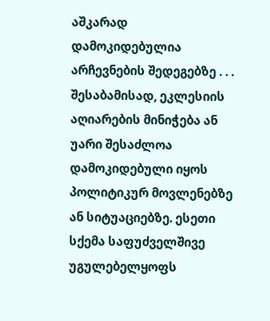აშკარად დამოკიდებულია არჩევნების შედეგებზე . . . შესაბამისად, ეკლესიის აღიარების მინიჭება ან უარი შესაძლოა დამოკიდებული იყოს პოლიტიკურ მოვლენებზე ან სიტუაციებზე. ესეთი სქემა საფუძველშივე უგულებელყოფს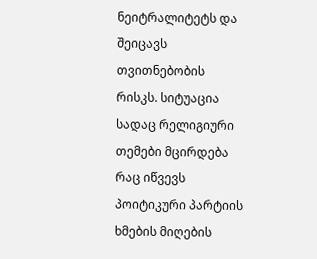ნეიტრალიტეტს და შეიცავს თვითნებობის რისკს. სიტუაცია სადაც რელიგიური თემები მცირდება რაც იწვევს პოიტიკური პარტიის ხმების მიღების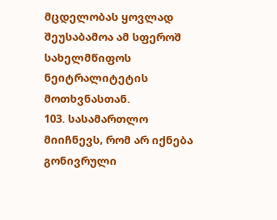მცდელობას ყოვლად შეუსაბამოა ამ სფეროშ სახელმწიფოს ნეიტრალიტეტის მოთხვნასთან.
103. სასამართლო მიიჩნევს, რომ არ იქნება გონივრული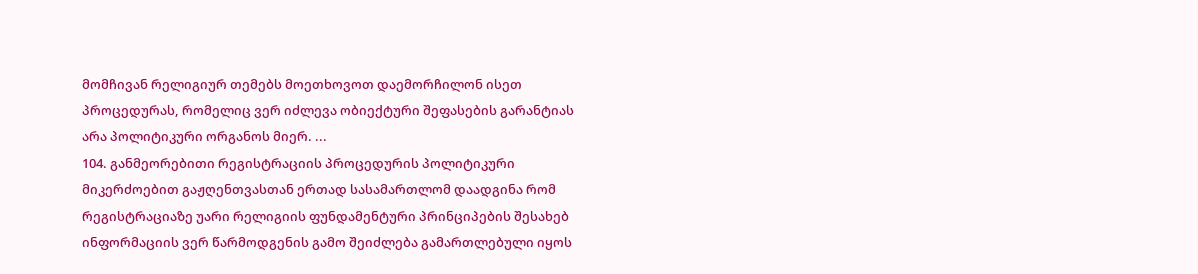მომჩივან რელიგიურ თემებს მოეთხოვოთ დაემორჩილონ ისეთ პროცედურას, რომელიც ვერ იძლევა ობიექტური შეფასების გარანტიას არა პოლიტიკური ორგანოს მიერ. ...
104. განმეორებითი რეგისტრაციის პროცედურის პოლიტიკური მიკერძოებით გაჟღენთვასთან ერთად სასამართლომ დაადგინა რომ რეგისტრაციაზე უარი რელიგიის ფუნდამენტური პრინციპების შესახებ ინფორმაციის ვერ წარმოდგენის გამო შეიძლება გამართლებული იყოს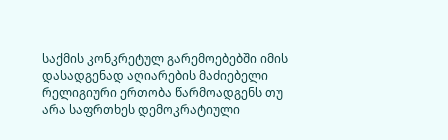საქმის კონკრეტულ გარემოებებში იმის დასადგენად აღიარების მაძიებელი რელიგიური ერთობა წარმოადგენს თუ არა საფრთხეს დემოკრატიული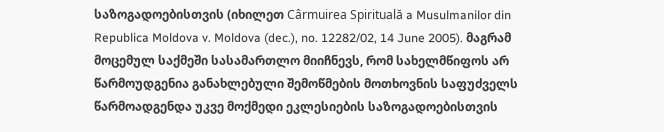საზოგადოებისთვის (იხილეთ Cârmuirea Spirituală a Musulmanilor din Republica Moldova v. Moldova (dec.), no. 12282/02, 14 June 2005). მაგრამ მოცემულ საქმეში სასამართლო მიიჩნევს, რომ სახელმწიფოს არ წარმოუდგენია განახლებული შემოწმების მოთხოვნის საფუძველს წარმოადგენდა უკვე მოქმედი ეკლესიების საზოგადოებისთვის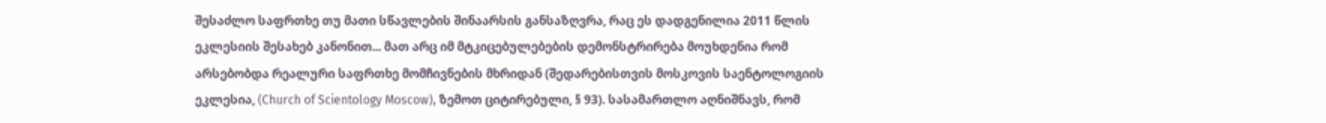შესაძლო საფრთხე თუ მათი სწავლების შინაარსის განსაზღვრა, რაც ეს დადგენილია 2011 წლის ეკლესიის შესახებ კანონით... მათ არც იმ მტკიცებულებების დემონსტრირება მოუხდენია რომ არსებობდა რეალური საფრთხე მომჩივნების მხრიდან (შედარებისთვის მოსკოვის საენტოლოგიის ეკლესია, (Church of Scientology Moscow), ზემოთ ციტირებული, § 93). სასამართლო აღნიშნავს, რომ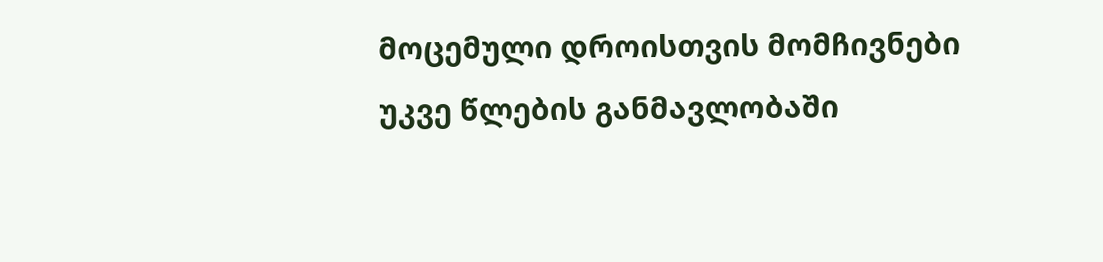მოცემული დროისთვის მომჩივნები უკვე წლების განმავლობაში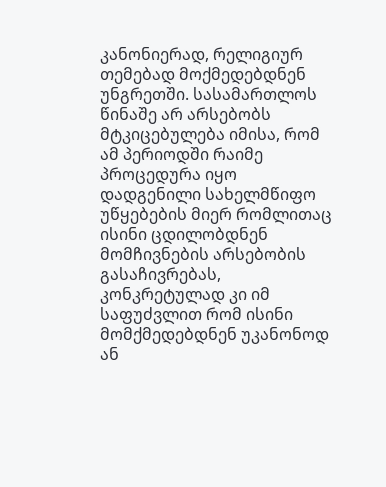კანონიერად, რელიგიურ თემებად მოქმედებდნენ უნგრეთში. სასამართლოს წინაშე არ არსებობს მტკიცებულება იმისა, რომ ამ პერიოდში რაიმე პროცედურა იყო დადგენილი სახელმწიფო უწყებების მიერ რომლითაც ისინი ცდილობდნენ მომჩივნების არსებობის გასაჩივრებას, კონკრეტულად კი იმ საფუძვლით რომ ისინი მომქმედებდნენ უკანონოდ ან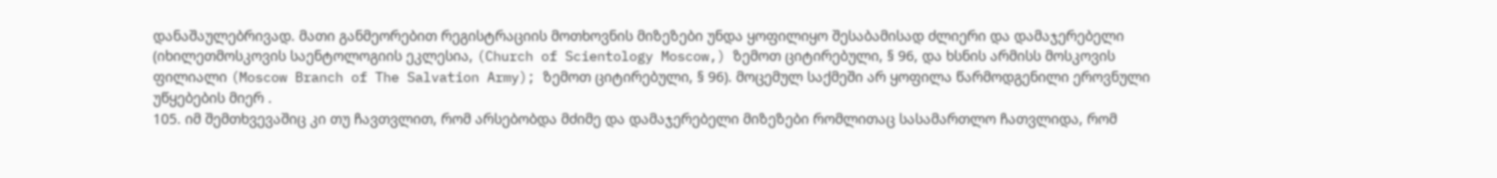დანაშაულებრივად. მათი განმეორებით რეგისტრაციის მოთხოვნის მიზეზები უნდა ყოფილიყო შესაბამისად ძლიერი და დამაჯერებელი (იხილეთმოსკოვის საენტოლოგიის ეკლესია, (Church of Scientology Moscow,) ზემოთ ციტირებული, § 96, და ხსნის არმისს მოსკოვის ფილიალი (Moscow Branch of The Salvation Army); ზემოთ ციტირებული, § 96). მოცემულ საქმეში არ ყოფილა წარმოდგენილი ეროვნული უწყებების მიერ .
105. იმ შემთხვევაშიც კი თუ ჩავთვლით, რომ არსებობდა მძიმე და დამაჯერებელი მიზეზები რომლითაც სასამართლო ჩათვლიდა, რომ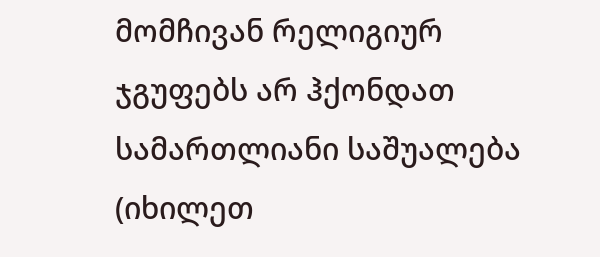მომჩივან რელიგიურ ჯგუფებს არ ჰქონდათ სამართლიანი საშუალება (იხილეთ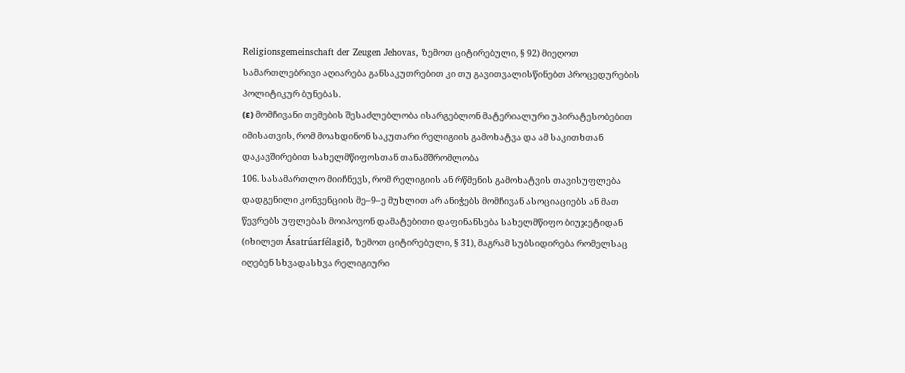Religionsgemeinschaft der Zeugen Jehovas, ზემოთ ციტირებული, § 92) მიეღოთ სამართლებრივი აღიარება განსაკუთრებით კი თუ გავითვალისწინებთ პროცედურების პოლიტიკურ ბუნებას.
(ε) მომჩივანი თემების შესაძლებლობა ისარგებლონ მატერიალური უპირატესობებით იმისათვის, რომ მოახდინონ საკუთარი რელიგიის გამოხატვა და ამ საკითხთან დაკავშირებით სახელმწიფოსთან თანამშრომლობა
106. სასამართლო მიიჩნევს, რომ რელიგიის ან რწმენის გამოხატვის თავისუფლება დადგენილი კონვენციის მე–9–ე მუხლით არ ანიჭებს მომჩივან ასოციაციებს ან მათ წევრებს უფლებას მოიპოვონ დამატებითი დაფინანსება სახელმწიფო ბიუჯეტიდან (იხილეთ Ásatrúarfélagið, ზემოთ ციტირებული, § 31), მაგრამ სუბსიდირება რომელსაც იღებენ სხვადასხვა რელიგიური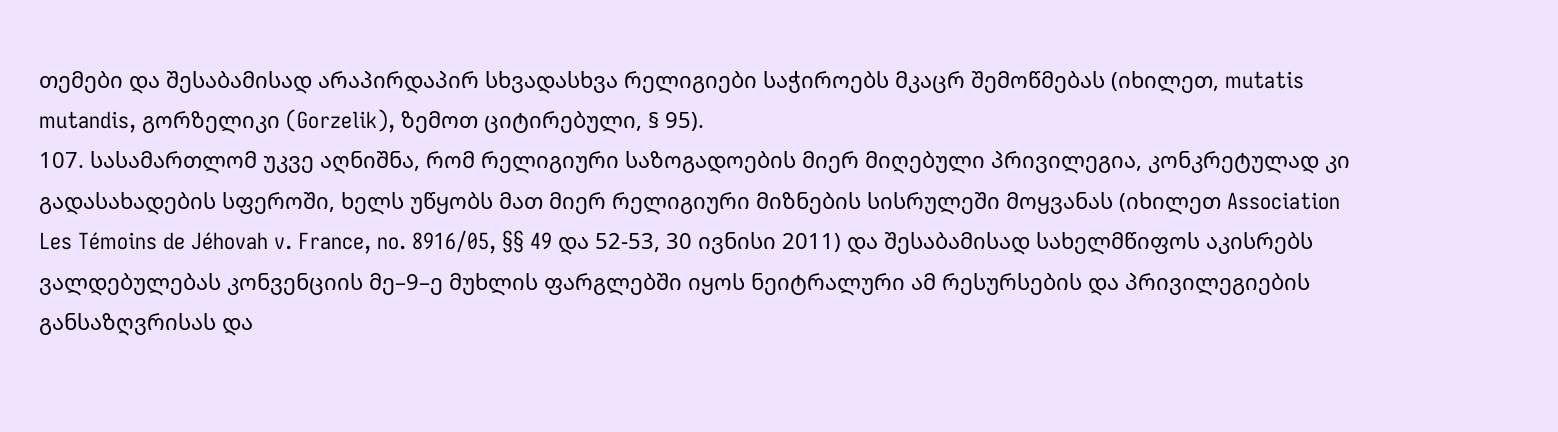თემები და შესაბამისად არაპირდაპირ სხვადასხვა რელიგიები საჭიროებს მკაცრ შემოწმებას (იხილეთ, mutatis mutandis, გორზელიკი (Gorzelik), ზემოთ ციტირებული, § 95).
107. სასამართლომ უკვე აღნიშნა, რომ რელიგიური საზოგადოების მიერ მიღებული პრივილეგია, კონკრეტულად კი გადასახადების სფეროში, ხელს უწყობს მათ მიერ რელიგიური მიზნების სისრულეში მოყვანას (იხილეთ Association Les Témoins de Jéhovah v. France, no. 8916/05, §§ 49 და 52-53, 30 ივნისი 2011) და შესაბამისად სახელმწიფოს აკისრებს ვალდებულებას კონვენციის მე–9–ე მუხლის ფარგლებში იყოს ნეიტრალური ამ რესურსების და პრივილეგიების განსაზღვრისას და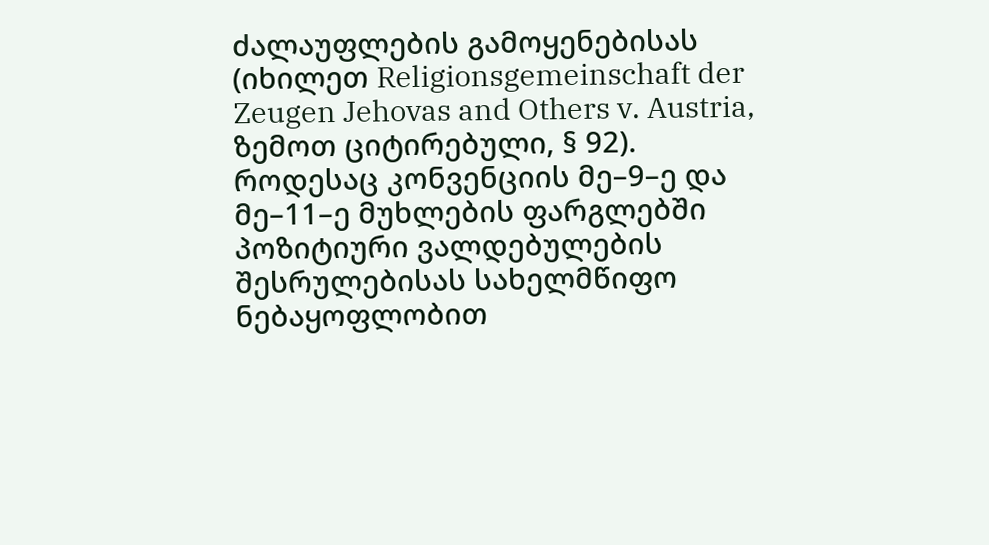ძალაუფლების გამოყენებისას (იხილეთ Religionsgemeinschaft der Zeugen Jehovas and Others v. Austria, ზემოთ ციტირებული, § 92). როდესაც კონვენციის მე–9–ე და მე–11–ე მუხლების ფარგლებში პოზიტიური ვალდებულების შესრულებისას სახელმწიფო ნებაყოფლობით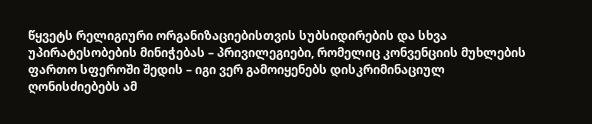წყვეტს რელიგიური ორგანიზაციებისთვის სუბსიდირების და სხვა უპირატესობების მინიჭებას – პრივილეგიები, რომელიც კონვენციის მუხლების ფართო სფეროში შედის – იგი ვერ გამოიყენებს დისკრიმინაციულ ღონისძიებებს ამ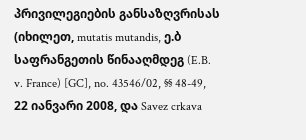პრივილეგიების განსაზღვრისას (იხილეთ, mutatis mutandis, ე.ბ საფრანგეთის წინააღმდეგ (E.B. v. France) [GC], no. 43546/02, §§ 48-49, 22 იანვარი 2008, და Savez crkava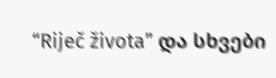“Riječ života” და სხვები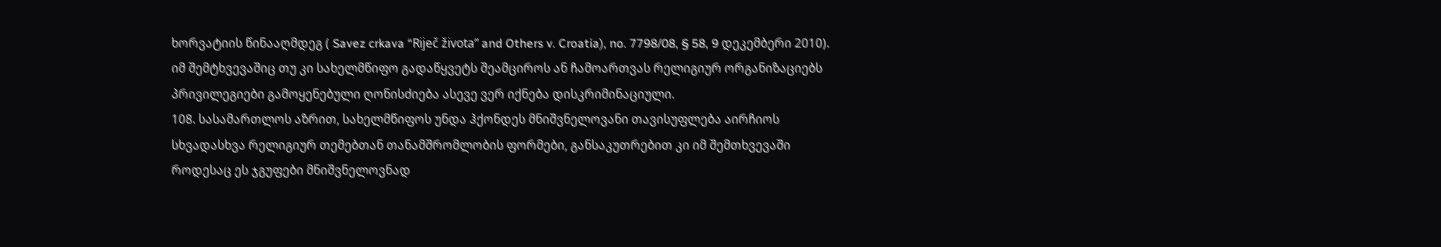ხორვატიის წინააღმდეგ ( Savez crkava “Riječ života” and Others v. Croatia), no. 7798/08, § 58, 9 დეკემბერი 2010). იმ შემტხვევაშიც თუ კი სახელმწიფო გადაწყვეტს შეამციროს ან ჩამოართვას რელიგიურ ორგანიზაციებს პრივილეგიები გამოყენებული ღონისძიება ასევე ვერ იქნება დისკრიმინაციული.
108. სასამართლოს აზრით, სახელმწიფოს უნდა ჰქონდეს მნიშვნელოვანი თავისუფლება აირჩიოს სხვადასხვა რელიგიურ თემებთან თანამშრომლობის ფორმები, განსაკუთრებით კი იმ შემთხვევაში როდესაც ეს ჯგუფები მნიშვნელოვნად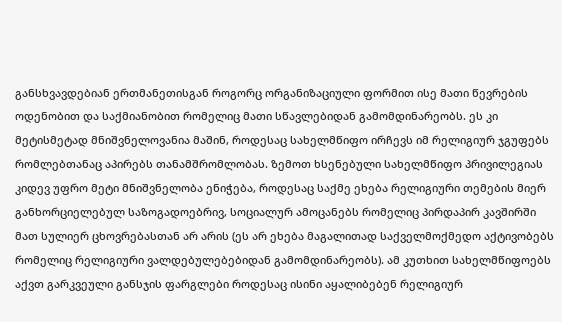განსხვავდებიან ერთმანეთისგან როგორც ორგანიზაციული ფორმით ისე მათი წევრების ოდენობით და საქმიანობით რომელიც მათი სწავლებიდან გამომდინარეობს. ეს კი მეტისმეტად მნიშვნელოვანია მაშინ, როდესაც სახელმწიფო ირჩევს იმ რელიგიურ ჯგუფებს რომლებთანაც აპირებს თანამშრომლობას. ზემოთ ხსენებული სახელმწიფო პრივილეგიას კიდევ უფრო მეტი მნიშვნელობა ენიჭება, როდესაც საქმე ეხება რელიგიური თემების მიერ განხორციელებულ საზოგადოებრივ, სოციალურ ამოცანებს რომელიც პირდაპირ კავშირში მათ სულიერ ცხოვრებასთან არ არის (ეს არ ეხება მაგალითად საქველმოქმედო აქტივობებს რომელიც რელიგიური ვალდებულებებიდან გამომდინარეობს). ამ კუთხით სახელმწიფოებს აქვთ გარკვეული განსჯის ფარგლები როდესაც ისინი აყალიბებენ რელიგიურ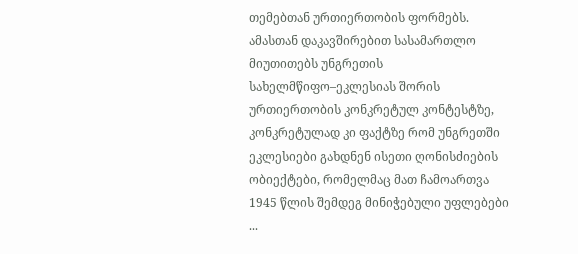თემებთან ურთიერთობის ფორმებს. ამასთან დაკავშირებით სასამართლო მიუთითებს უნგრეთის სახელმწიფო–ეკლესიას შორის ურთიერთობის კონკრეტულ კონტესტზე, კონკრეტულად კი ფაქტზე რომ უნგრეთში ეკლესიები გახდნენ ისეთი ღონისძიების ობიექტები, რომელმაც მათ ჩამოართვა 1945 წლის შემდეგ მინიჭებული უფლებები ...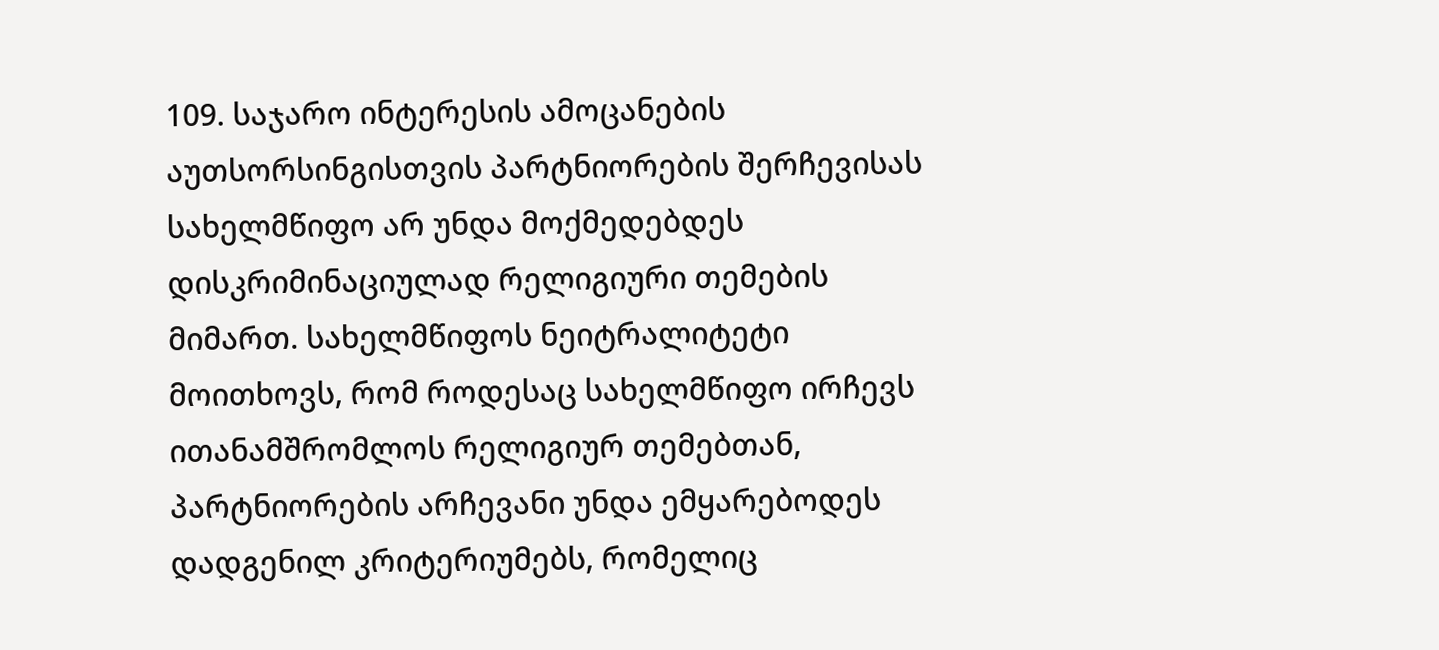109. საჯარო ინტერესის ამოცანების აუთსორსინგისთვის პარტნიორების შერჩევისას სახელმწიფო არ უნდა მოქმედებდეს დისკრიმინაციულად რელიგიური თემების მიმართ. სახელმწიფოს ნეიტრალიტეტი მოითხოვს, რომ როდესაც სახელმწიფო ირჩევს ითანამშრომლოს რელიგიურ თემებთან, პარტნიორების არჩევანი უნდა ემყარებოდეს დადგენილ კრიტერიუმებს, რომელიც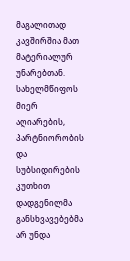მაგალითად კავშირშია მათ მატერიალურ უნარებთან. სახელმწიფოს მიერ აღიარების, პარტნიორობის და სუბსიდირების კუთხით დადგენილმა განსხვავებებმა არ უნდა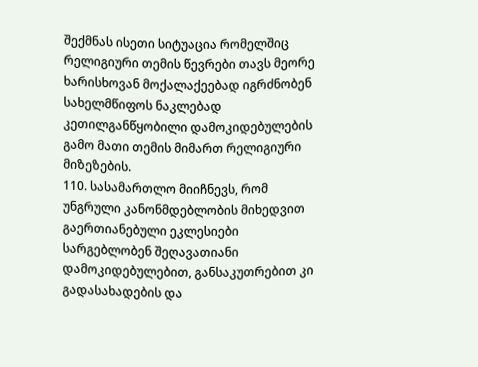შექმნას ისეთი სიტუაცია რომელშიც რელიგიური თემის წევრები თავს მეორე ხარისხოვან მოქალაქეებად იგრძნობენ სახელმწიფოს ნაკლებად კეთილგანწყობილი დამოკიდებულების გამო მათი თემის მიმართ რელიგიური მიზეზების.
110. სასამართლო მიიჩნევს, რომ უნგრული კანონმდებლობის მიხედვით გაერთიანებული ეკლესიები სარგებლობენ შეღავათიანი დამოკიდებულებით, განსაკუთრებით კი გადასახადების და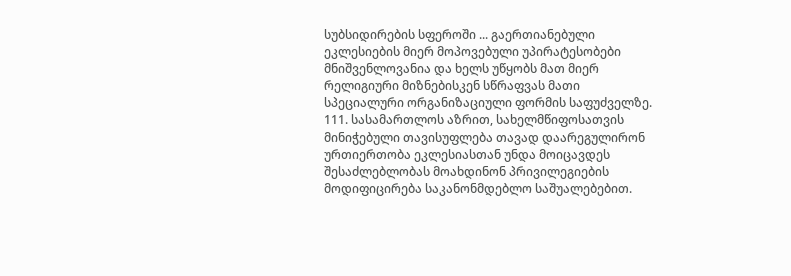სუბსიდირების სფეროში ... გაერთიანებული ეკლესიების მიერ მოპოვებული უპირატესობები მნიშვენლოვანია და ხელს უწყობს მათ მიერ რელიგიური მიზნებისკენ სწრაფვას მათი სპეციალური ორგანიზაციული ფორმის საფუძველზე.
111. სასამართლოს აზრით, სახელმწიფოსათვის მინიჭებული თავისუფლება თავად დაარეგულირონ ურთიერთობა ეკლესიასთან უნდა მოიცავდეს შესაძლებლობას მოახდინონ პრივილეგიების მოდიფიცირება საკანონმდებლო საშუალებებით.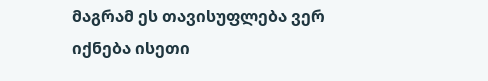მაგრამ ეს თავისუფლება ვერ იქნება ისეთი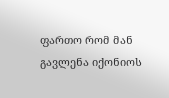ფართო რომ მან გავლენა იქონიოს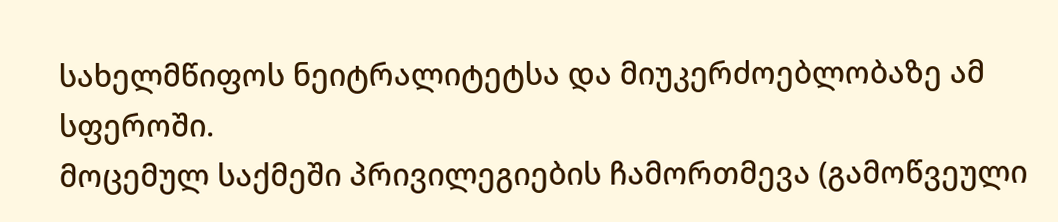სახელმწიფოს ნეიტრალიტეტსა და მიუკერძოებლობაზე ამ სფეროში.
მოცემულ საქმეში პრივილეგიების ჩამორთმევა (გამოწვეული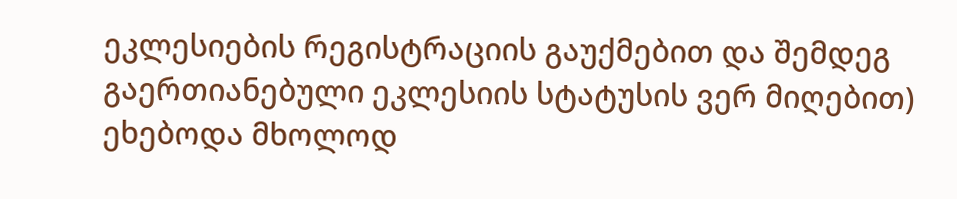ეკლესიების რეგისტრაციის გაუქმებით და შემდეგ გაერთიანებული ეკლესიის სტატუსის ვერ მიღებით) ეხებოდა მხოლოდ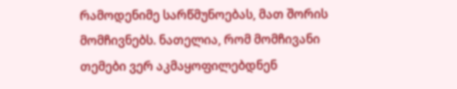რამოდენიმე სარწმუნოებას, მათ შორის მომჩივნებს. ნათელია, რომ მომჩივანი თემები ვერ აკმაყოფილებდნენ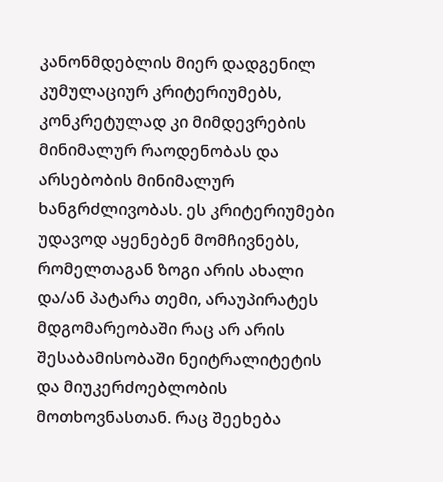კანონმდებლის მიერ დადგენილ კუმულაციურ კრიტერიუმებს, კონკრეტულად კი მიმდევრების მინიმალურ რაოდენობას და არსებობის მინიმალურ ხანგრძლივობას. ეს კრიტერიუმები უდავოდ აყენებენ მომჩივნებს, რომელთაგან ზოგი არის ახალი და/ან პატარა თემი, არაუპირატეს მდგომარეობაში რაც არ არის შესაბამისობაში ნეიტრალიტეტის და მიუკერძოებლობის მოთხოვნასთან. რაც შეეხება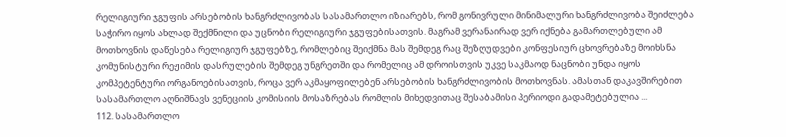რელიგიური ჯგუფის არსებობის ხანგრძლივობას სასამართლო იზიარებს, რომ გონივრული მინიმალური ხანგრძლივობა შეიძლება საჭირო იყოს ახლად შექმნილი და უცნობი რელიგიური ჯგუფებისათვის. მაგრამ ვერანაირად ვერ იქნება გამართლებული ამ მოთხოვნის დაწესება რელიგიურ ჯგუფებზე, რომლებიც შეიქმნა მას შემდეგ რაც შეზღუდვები კონფესიურ ცხოვრებაზე მოიხსნა კომუნისტური რეჟიმის დასრულების შემდეგ უნგრეთში და რომელიც ამ დროისთვის უკვე საკმაოდ ნაცნობი უნდა იყოს კომპეტენტური ორგანოებისათვის, როცა ვერ აკმაყოფილებენ არსებობის ხანგრძლივობის მოთხოვნას. ამასთან დაკავშირებით სასამართლო აღნიშნავს ვენეციის კომისიის მოსაზრებას რომლის მიხედვითაც შესაბამისი პერიოდი გადამეტებულია ...
112. სასამართლო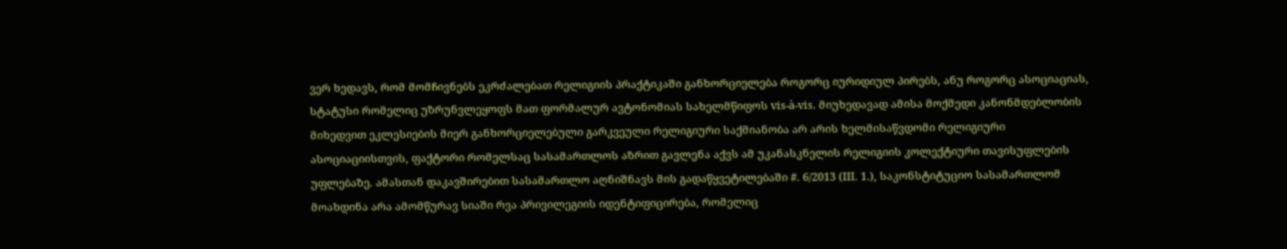ვერ ხედავს, რომ მომჩივნებს ეკრძალებათ რელიგიის პრაქტიკაში განხორციელება როგორც იურიდიულ პირებს, ანუ როგორც ასოციაციას, სტატუსი რომელიც უზრუნვლეყოფს მათ ფორმალურ ავტონომიას სახელმწიფოს vis-à-vis. მიუხედავად ამისა მოქმედი კანონმდებლობის მიხედვით ეკლესიების მიერ განხორციელებული გარკვეული რელიგიური საქმიანობა არ არის ხელმისაწვდომი რელიგიური ასოციაციისთვის, ფაქტორი რომელსაც სასამართლოს აზრით გავლენა აქვს ამ უკანასკნელის რელიგიის კოლექტიური თავისუფლების უფლებაზე. ამასთან დაკავშირებით სასამართლო აღნიშნავს მის გადაწყვეტილებაში #. 6/2013 (III. 1.), საკონსტიტუციო სასამართლომ მოახდინა არა ამომწურავ სიაში რვა პრივილეგიის იდენტიფიცირება, რომელიც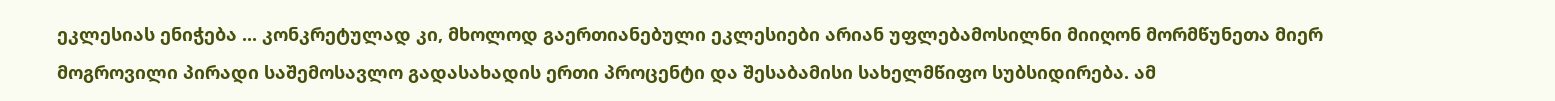ეკლესიას ენიჭება ... კონკრეტულად კი, მხოლოდ გაერთიანებული ეკლესიები არიან უფლებამოსილნი მიიღონ მორმწუნეთა მიერ მოგროვილი პირადი საშემოსავლო გადასახადის ერთი პროცენტი და შესაბამისი სახელმწიფო სუბსიდირება. ამ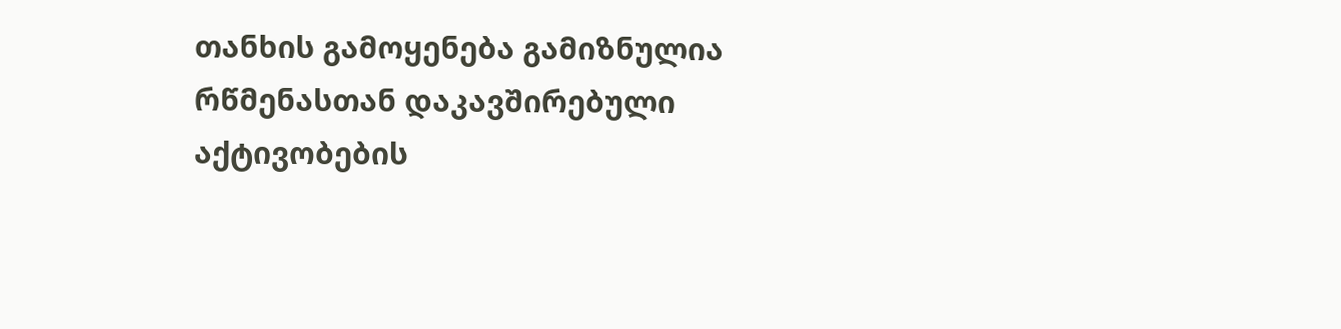თანხის გამოყენება გამიზნულია რწმენასთან დაკავშირებული აქტივობების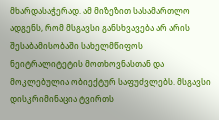მხარდასაჭერად. ამ მიზეზით სასამართლო ადგენს, რომ მსგავსი განსხვავება არ არის შესაბამისობაში სახელმწიფოს ნეიტრალიტეტის მოთხოვნასთან და მოკლებულია ობიექტურ საფუძვლებს. მსგავსი დისკრიმინაცია ტვირთს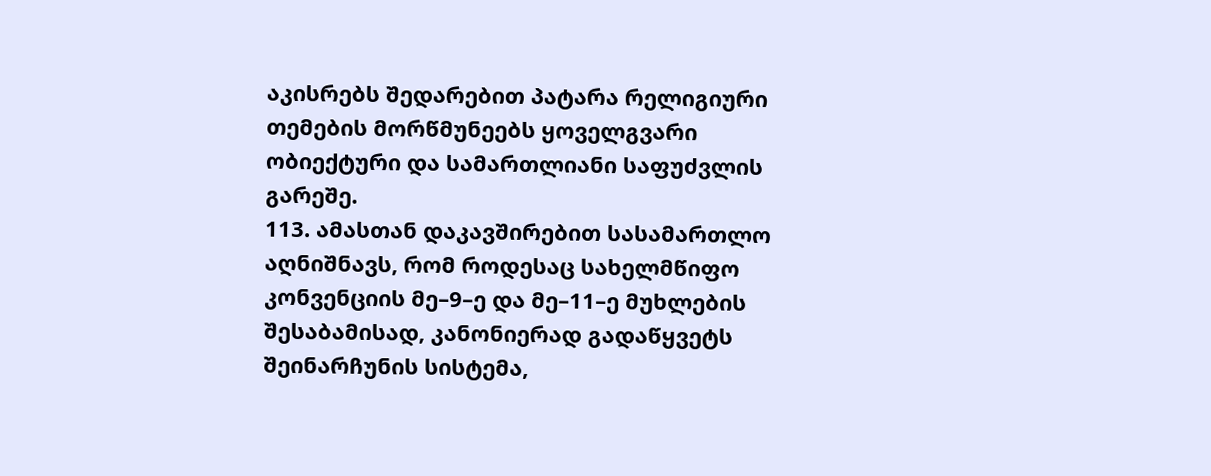აკისრებს შედარებით პატარა რელიგიური თემების მორწმუნეებს ყოველგვარი ობიექტური და სამართლიანი საფუძვლის გარეშე.
113. ამასთან დაკავშირებით სასამართლო აღნიშნავს, რომ როდესაც სახელმწიფო კონვენციის მე–9–ე და მე–11–ე მუხლების შესაბამისად, კანონიერად გადაწყვეტს შეინარჩუნის სისტემა,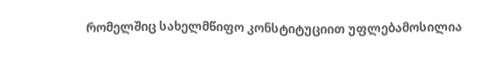რომელშიც სახელმწიფო კონსტიტუციით უფლებამოსილია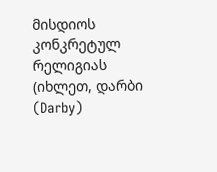მისდიოს კონკრეტულ რელიგიას (იხლეთ, დარბი (Darby)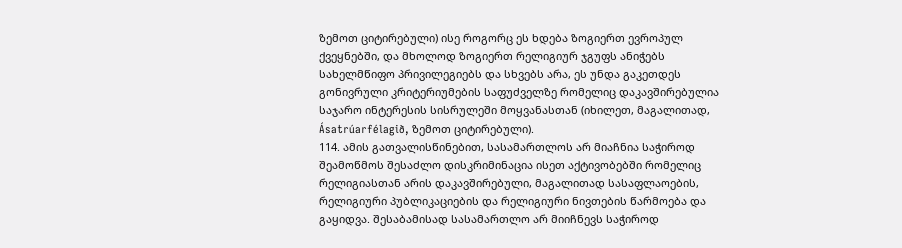ზემოთ ციტირებული) ისე როგორც ეს ხდება ზოგიერთ ევროპულ ქვეყნებში, და მხოლოდ ზოგიერთ რელიგიურ ჯგუფს ანიჭებს სახელმწიფო პრივილეგიებს და სხვებს არა, ეს უნდა გაკეთდეს გონივრული კრიტერიუმების საფუძველზე რომელიც დაკავშირებულია საჯარო ინტერესის სისრულეში მოყვანასთან (იხილეთ, მაგალითად, Ásatrúarfélagið, ზემოთ ციტირებული).
114. ამის გათვალისწინებით, სასამართლოს არ მიაჩნია საჭიროდ შეამოწმოს შესაძლო დისკრიმინაცია ისეთ აქტივობებში რომელიც რელიგიასთან არის დაკავშირებული, მაგალითად სასაფლაოების, რელიგიური პუბლიკაციების და რელიგიური ნივთების წარმოება და გაყიდვა. შესაბამისად სასამართლო არ მიიჩნევს საჭიროდ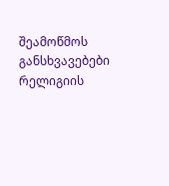შეამოწმოს განსხვავებები რელიგიის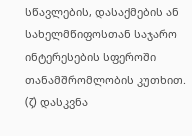სწავლების, დასაქმების ან სახელმწიფოსთან საჯარო ინტერესების სფეროში თანამშრომლობის კუთხით.
(ζ) დასკვნა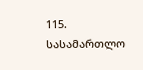115. სასამართლო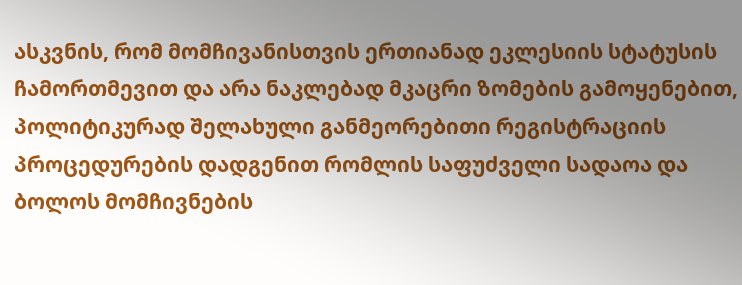ასკვნის, რომ მომჩივანისთვის ერთიანად ეკლესიის სტატუსის ჩამორთმევით და არა ნაკლებად მკაცრი ზომების გამოყენებით, პოლიტიკურად შელახული განმეორებითი რეგისტრაციის პროცედურების დადგენით რომლის საფუძველი სადაოა და ბოლოს მომჩივნების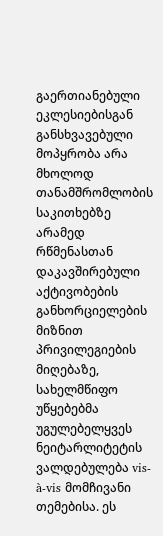გაერთიანებული ეკლესიებისგან განსხვავებული მოპყრობა არა მხოლოდ თანამშრომლობის საკითხებზე არამედ რწმენასთან დაკავშირებული აქტივობების განხორციელების მიზნით პრივილეგიების მიღებაზე, სახელმწიფო უწყებებმა უგულებელყვეს ნეიტარლიტეტის ვალდებულება vis-à-vis მომჩივანი თემებისა. ეს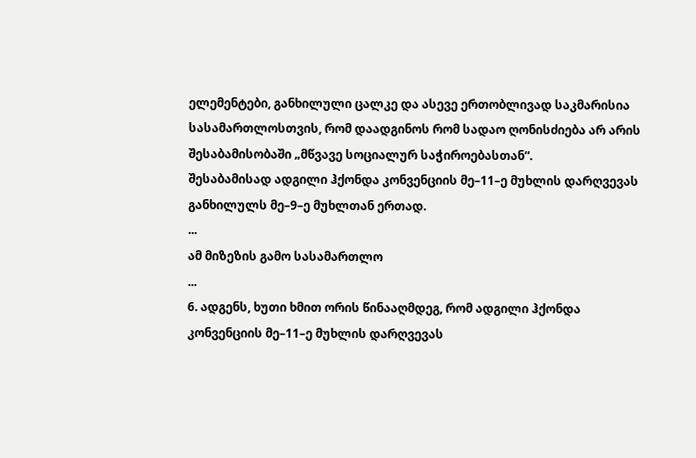ელემენტები, განხილული ცალკე და ასევე ერთობლივად საკმარისია სასამართლოსთვის, რომ დაადგინოს რომ სადაო ღონისძიება არ არის შესაბამისობაში „მწვავე სოციალურ საჭიროებასთან“.
შესაბამისად ადგილი ჰქონდა კონვენციის მე–11–ე მუხლის დარღვევას განხილულს მე–9–ე მუხლთან ერთად.
...
ამ მიზეზის გამო სასამართლო
...
6. ადგენს, ხუთი ხმით ორის წინააღმდეგ, რომ ადგილი ჰქონდა კონვენციის მე–11–ე მუხლის დარღვევას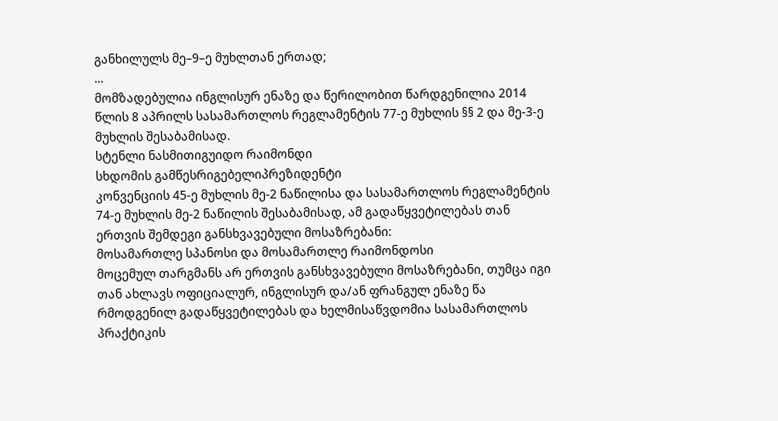განხილულს მე–9–ე მუხლთან ერთად;
...
მომზადებულია ინგლისურ ენაზე და წერილობით წარდგენილია 2014 წლის 8 აპრილს სასამართლოს რეგლამენტის 77-ე მუხლის §§ 2 და მე-3-ე მუხლის შესაბამისად.
სტენლი ნასმითიგუიდო რაიმონდი
სხდომის გამწესრიგებელიპრეზიდენტი
კონვენციის 45-ე მუხლის მე-2 ნაწილისა და სასამართლოს რეგლამენტის 74-ე მუხლის მე-2 ნაწილის შესაბამისად, ამ გადაწყვეტილებას თან ერთვის შემდეგი განსხვავებული მოსაზრებანი:
მოსამართლე სპანოსი და მოსამართლე რაიმონდოსი
მოცემულ თარგმანს არ ერთვის განსხვავებული მოსაზრებანი, თუმცა იგი თან ახლავს ოფიციალურ, ინგლისურ და/ან ფრანგულ ენაზე წა რმოდგენილ გადაწყვეტილებას და ხელმისაწვდომია სასამართლოს პრაქტიკის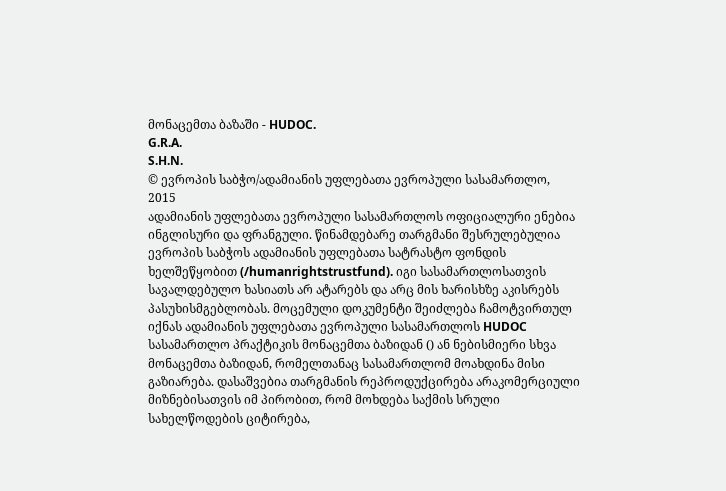მონაცემთა ბაზაში - HUDOC.
G.R.A.
S.H.N.
© ევროპის საბჭო/ადამიანის უფლებათა ევროპული სასამართლო, 2015
ადამიანის უფლებათა ევროპული სასამართლოს ოფიციალური ენებია ინგლისური და ფრანგული. წინამდებარე თარგმანი შესრულებულია ევროპის საბჭოს ადამიანის უფლებათა სატრასტო ფონდის ხელშეწყობით (/humanrightstrustfund). იგი სასამართლოსათვის სავალდებულო ხასიათს არ ატარებს და არც მის ხარისხზე აკისრებს პასუხისმგებლობას. მოცემული დოკუმენტი შეიძლება ჩამოტვირთულ იქნას ადამიანის უფლებათა ევროპული სასამართლოს HUDOC სასამართლო პრაქტიკის მონაცემთა ბაზიდან () ან ნებისმიერი სხვა მონაცემთა ბაზიდან, რომელთანაც სასამართლომ მოახდინა მისი გაზიარება. დასაშვებია თარგმანის რეპროდუქცირება არაკომერციული მიზნებისათვის იმ პირობით, რომ მოხდება საქმის სრული სახელწოდების ციტირება,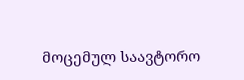მოცემულ საავტორო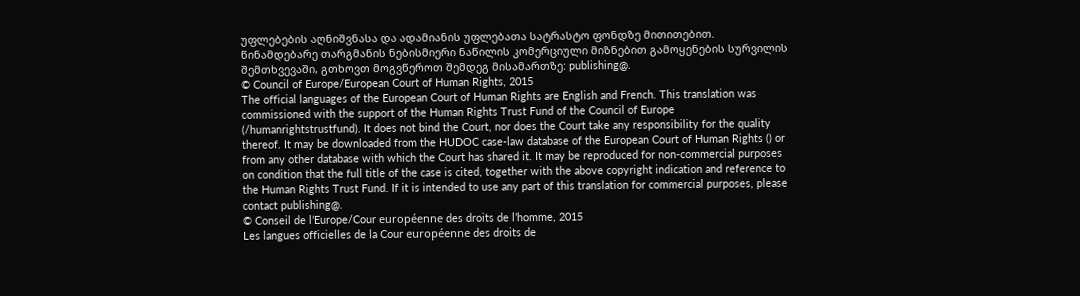უფლებების აღნიშვნასა და ადამიანის უფლებათა სატრასტო ფონდზე მითითებით. წინამდებარე თარგმანის ნებისმიერი ნაწილის კომერციული მიზნებით გამოყენების სურვილის შემთხვევაში, გთხოვთ მოგვწეროთ შემდეგ მისამართზე: publishing@.
© Council of Europe/European Court of Human Rights, 2015
The official languages of the European Court of Human Rights are English and French. This translation was commissioned with the support of the Human Rights Trust Fund of the Council of Europe (/humanrightstrustfund). It does not bind the Court, nor does the Court take any responsibility for the quality thereof. It may be downloaded from the HUDOC case-law database of the European Court of Human Rights () or from any other database with which the Court has shared it. It may be reproduced for non-commercial purposes on condition that the full title of the case is cited, together with the above copyright indication and reference to the Human Rights Trust Fund. If it is intended to use any part of this translation for commercial purposes, please contact publishing@.
© Conseil de l’Europe/Cour européenne des droits de l’homme, 2015
Les langues officielles de la Cour européenne des droits de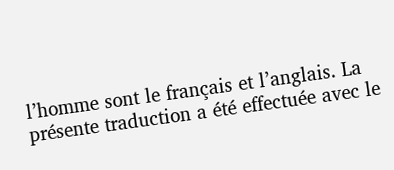l’homme sont le français et l’anglais. La présente traduction a été effectuée avec le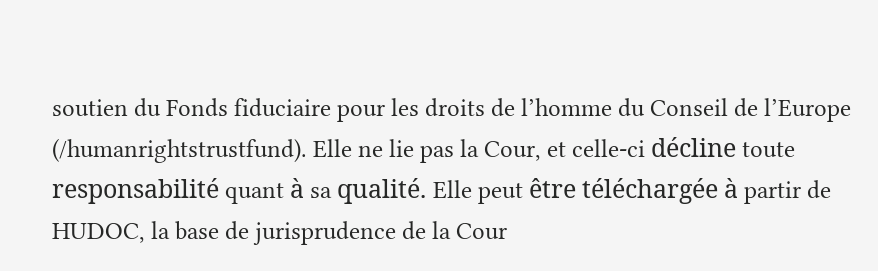soutien du Fonds fiduciaire pour les droits de l’homme du Conseil de l’Europe (/humanrightstrustfund). Elle ne lie pas la Cour, et celle-ci décline toute responsabilité quant à sa qualité. Elle peut être téléchargée à partir de HUDOC, la base de jurisprudence de la Cour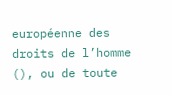européenne des droits de l’homme (), ou de toute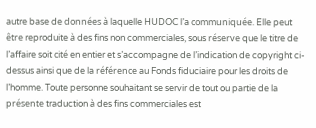autre base de données à laquelle HUDOC l’a communiquée. Elle peut être reproduite à des fins non commerciales, sous réserve que le titre de l’affaire soit cité en entier et s’accompagne de l’indication de copyright ci-dessus ainsi que de la référence au Fonds fiduciaire pour les droits de l’homme. Toute personne souhaitant se servir de tout ou partie de la présente traduction à des fins commerciales est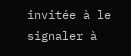invitée à le signaler à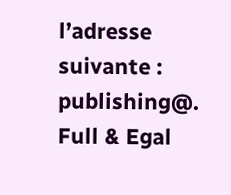l’adresse suivante : publishing@.
Full & Egal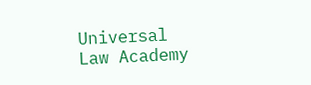Universal Law Academy